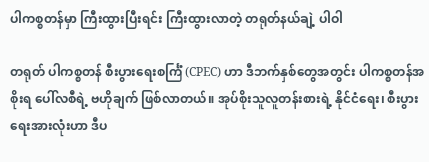ပါကစ္စတန်မှာ ကြီးထွားပြီးရင်း ကြီးထွားလာတဲ့ တရုတ်နယ်ချဲ့ ပါဝါ

တရုတ် ပါကစ္စတန် စီးပွားရေးစင်္ကြံ (CPEC) ဟာ ဒီဘက်နှစ်တွေအတွင်း ပါကစ္စတန်အစိုးရ ပေါ်လစီရဲ့ ဗဟိုချက် ဖြစ်လာတယ်။ အုပ်စိုးသူလူတန်းစားရဲ့ နိုင်ငံရေး၊ စီးပွားရေးအားလုံးဟာ ဒီပ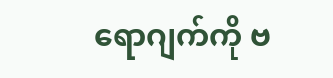ရောဂျက်ကို ဗ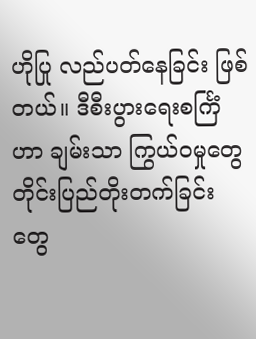ဟိုပြု လည်ပတ်နေခြင်း ဖြစ်တယ်။ ဒီစီးပွားရေးစင်္ကြံဟာ ချမ်းသာ ကြွယ်ဝမှုတွေ တိုင်းပြည်တိုးတက်ခြင်းတွေ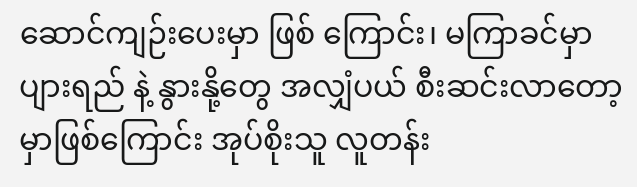ဆောင်ကျဉ်းပေးမှာ ဖြစ် ကြောင်း၊ မကြာခင်မှာ ပျားရည် နဲ့ နွားနို့တွေ အလျှံပယ် စီးဆင်းလာတော့မှာဖြစ်ကြောင်း အုပ်စိုးသူ လူတန်း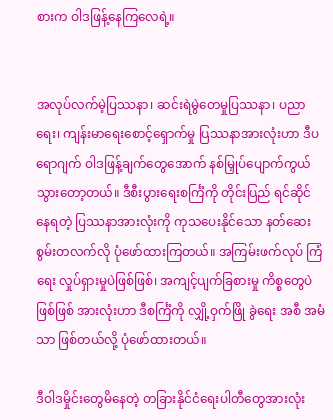စားက ဝါဒဖြန့်နေကြလေရဲ့။


အလုပ်လက်မဲ့ပြဿနာ၊ ဆင်းရဲမွဲတေမှုပြဿနာ၊ ပညာရေး၊ ကျန်းမာရေးစောင့်ရှောက်မှု ပြဿနာအားလုံးဟာ ဒီပ ရောဂျက် ဝါဒဖြန့်ချက်တွေအောက် နစ်မြှုပ်ပျောက်ကွယ်သွားတော့တယ်။ ဒီစီးပွားရေးစင်္ကြံကို တိုင်းပြည် ရင်ဆိုင် နေရတဲ့ ပြဿနာအားလုံးကို ကုသပေးနိုင်သော နတ်ဆေးစွမ်းတလက်လို ပုံဖော်ထားကြတယ်။ အကြမ်းဖက်လုပ် ကြံရေး လှုပ်ရှားမှုပဲဖြစ်ဖြစ်၊ အကျင့်ပျက်ခြစားမှု ကိစ္စတွေပဲ ဖြစ်ဖြစ် အားလုံးဟာ ဒီစင်္ကြံကို လျှို့ဝှက်ဖြို ခွဲရေး အစီ အမံသာ ဖြစ်တယ်လို့ ပုံဖော်ထားတယ်။

ဒီဝါဒမှိုင်းတွေမိနေတဲ့ တခြားနိုင်ငံရေးပါတီတွေအားလုံး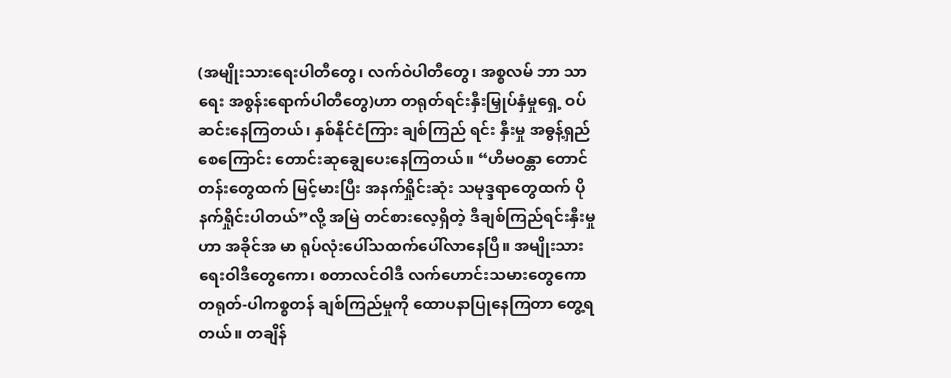(အမျိုးသားရေးပါတီတွေ၊ လက်ဝဲပါတီတွေ၊ အစ္စလမ် ဘာ သာရေး အစွန်းရောက်ပါတီတွေ)ဟာ တရုတ်ရင်းနှီးမြှုပ်နှံမှုရှေ့ ဝပ်ဆင်းနေကြတယ်၊ နှစ်နိုင်ငံကြား ချစ်ကြည် ရင်း နှီးမှု အဓွန့်ရှည်စေကြောင်း တောင်းဆုချွေပေးနေကြတယ်။ “ဟိမဝန္တာ တောင်တန်းတွေထက် မြင့်မားပြီး အနက်ရှိုင်းဆုံး သမုဒ္ဒရာတွေထက် ပိုနက်ရှိုင်းပါတယ်”လို့ အမြဲ တင်စားလေ့ရှိတဲ့ ဒီချစ်ကြည်ရင်းနှီးမှုဟာ အခိုင်အ မာ ရုပ်လုံးပေါ်သထက်ပေါ်လာနေပြီ။ အမျိုးသားရေးဝါဒီတွေကော၊ စတာလင်ဝါဒီ လက်ဟောင်းသမားတွေကော တရုတ်-ပါကစ္စတန် ချစ်ကြည်မှုကို ထောပနာပြုနေကြတာ တွေ့ရတယ်။ တချိန်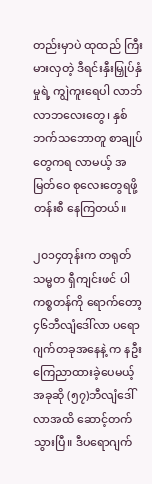တည်းမှာပဲ ထုထည် ကြီးမားလှတဲ့ ဒီရင်းနှီးမြှုပ်နှံမှုရဲ့ ကျွဲကူးရေပါ လာဘ်လာဘလေးတွေ၊ နှစ်ဘက်သဘောတူ စာချုပ်တွေကရ လာမယ့် အမြတ်ဝေ စုလေးတွေရဖို့ တန်းစီ နေကြတယ်။

၂၀၁၄တုန်းက တရုတ်သမ္မတ ရှီကျင်းဖင် ပါကစ္စတန်ကို ရောက်တော့ ၄၆ဘီလျံဒေါ်လာ ပရောဂျက်တခုအနေနဲ့ က နဦး ကြေညာထားခဲ့ပေမယ့် အခုဆို (၅၇)ဘီလျံဒေါ်လာအထိ ဆောင့်တက်သွားပြီ။ ဒီပရောဂျက်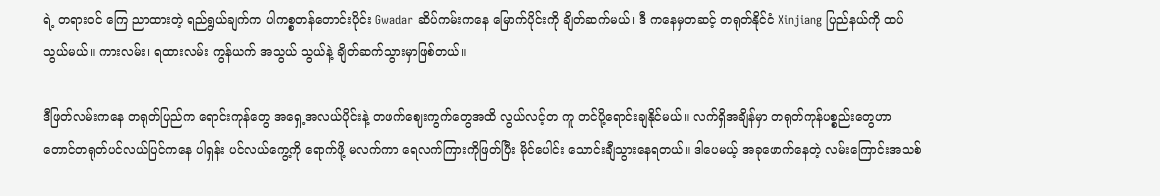ရဲ့ တရားဝင် ကြေ ညာထားတဲ့ ရည်ရွယ်ချက်က ပါကစ္စတန်တောင်းပိုင်း Gwadar ဆိပ်ကမ်းကနေ မြောက်ပိုင်းကို ချိတ်ဆက်မယ်၊ ဒီ ကနေမှတဆင့် တရုတ်နိုင်ငံ Xinjiang ပြည်နယ်ကို ထပ်သွယ်မယ်။ ကားလမ်း၊ ရထားလမ်း ကွန်ယက် အသွယ် သွယ်နဲ့ ချိတ်ဆက်သွားမှာဖြစ်တယ်။

ဒီဖြတ်လမ်းကနေ တရုတ်ပြည်က ရောင်းကုန်တွေ အရှေ့အလယ်ပိုင်းနဲ့ တဖက်ဈေးကွက်တွေအထိ လွယ်လင့်တ ကူ တင်ပို့ရောင်းချနိုင်မယ်။ လက်ရှိအချိန်မှာ တရုတ်ကုန်ပစ္စည်းတွေဟာ တောင်တရုတ်ပင်လယ်ပြင်ကနေ ပါရှန်း ပင်လယ်ကွေ့ကို ရောက်ဖို့ မလက်ကာ ရေလက်ကြားကိုဖြတ်ပြီး မိုင်ပေါင်း သောင်းချီသွားနေရတယ်။ ဒါပေမယ့် အခုဖောက်နေတဲ့ လမ်းကြောင်းအသစ်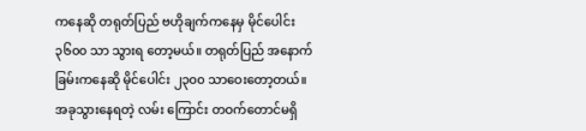ကနေဆို တရုတ်ပြည် ဗဟိုချက်ကနေမှ မိုင်ပေါင်း ၃၆၀၀ သာ သွားရ တော့မယ်။ တရုတ်ပြည် အနောက်ခြမ်းကနေဆို မိုင်ပေါင်း ၂၃၀၀ သာဝေးတော့တယ်။ အခုသွားနေရတဲ့ လမ်း ကြောင်း တဝက်တောင်မရှိ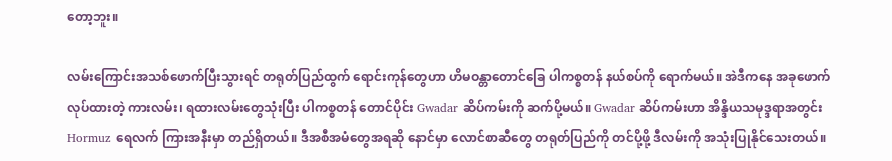တော့ဘူး။

လမ်းကြောင်းအသစ်ဖောက်ပြီးသွားရင် တရုတ်ပြည်ထွက် ရောင်းကုန်တွေဟာ ဟိမဝန္တာတောင်ခြေ ပါကစ္စတန် နယ်စပ်ကို ရောက်မယ်။ အဲဒီကနေ အခုဖောက်လုပ်ထားတဲ့ ကားလမ်း၊ ရထားလမ်းတွေသုံးပြီး ပါကစ္စတန် တောင်ပိုင်း Gwadar ဆိပ်ကမ်းကို ဆက်ပို့မယ်။ Gwadar ဆိပ်ကမ်းဟာ အိန္ဒိယသမုဒ္ဒရာအတွင်း Hormuz ရေလက် ကြားအနီးမှာ တည်ရှိတယ်။ ဒီအစီအမံတွေအရဆို နောင်မှာ လောင်စာဆီတွေ တရုတ်ပြည်ကို တင်ပို့ဖို့ ဒီလမ်းကို အသုံးပြုနိုင်သေးတယ်။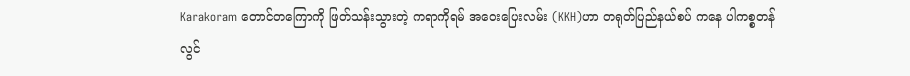Karakoram တောင်တကြောကို ဖြတ်သန်းသွားတဲ့ ကရာကိုရမ် အဝေးပြေးလမ်း (KKH)ဟာ တရုတ်ပြည်နယ်စပ် ကနေ ပါကစ္စတန်လွင်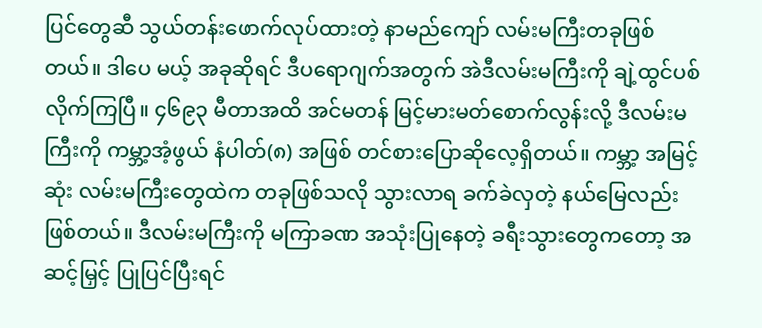ပြင်တွေဆီ သွယ်တန်းဖောက်လုပ်ထားတဲ့ နာမည်ကျော် လမ်းမကြီးတခုဖြစ်တယ်။ ဒါပေ မယ့် အခုဆိုရင် ဒီပရောဂျက်အတွက် အဲဒီလမ်းမကြီးကို ချဲ့ထွင်ပစ်လိုက်ကြပြီ။ ၄၆၉၃ မီတာအထိ အင်မတန် မြင့်မားမတ်စောက်လွန်းလို့ ဒီလမ်းမကြီးကို ကမ္ဘာ့အံ့ဖွယ် နံပါတ်(၈) အဖြစ် တင်စားပြောဆိုလေ့ရှိတယ်။ ကမ္ဘာ့ အမြင့်ဆုံး လမ်းမကြီးတွေထဲက တခုဖြစ်သလို သွားလာရ ခက်ခဲလှတဲ့ နယ်မြေလည်းဖြစ်တယ်။ ဒီလမ်းမကြီးကို မကြာခဏ အသုံးပြုနေတဲ့ ခရီးသွားတွေကတော့ အဆင့်မြှင့် ပြုပြင်ပြီးရင်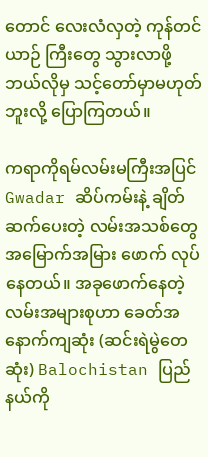တောင် လေးလံလှတဲ့ ကုန်တင်ယာဉ် ကြီးတွေ သွားလာဖို့ ဘယ်လိုမှ သင့်တော်မှာမဟုတ်ဘူးလို့ ပြောကြတယ်။

ကရာကိုရမ်လမ်းမကြီးအပြင် Gwadar ဆိပ်ကမ်းနဲ့ ချိတ်ဆက်ပေးတဲ့ လမ်းအသစ်တွေ အမြောက်အမြား ဖောက် လုပ်နေတယ်။ အခုဖောက်နေတဲ့ လမ်းအများစုဟာ ခေတ်အနောက်ကျဆုံး (ဆင်းရဲမွဲတေဆုံး) Balochistan ပြည်နယ်ကို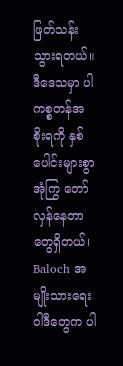ဖြတ်သန်းသွားရတယ်။ ဒီဒေသမှာ ပါကစ္စတန်အစိုးရကို နှစ်ပေါင်းများစွာ အုံကြွ တော်လှန်နေတာ တွေရှိတယ်၊ Baloch အမျိုးသားရေးဝါဒီတွေက ပါ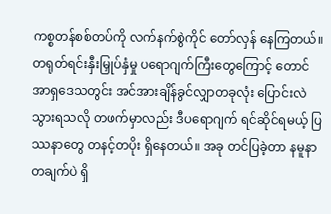ကစ္စတန်စစ်တပ်ကို လက်နက်စွဲကိုင် တော်လှန် နေကြတယ်။ တရုတ်ရင်းနှီးမြှုပ်နှံမှု ပရောဂျက်ကြီးတွေကြောင့် တောင်အာရှဒေသတွင်း အင်အားချိန်ခွင်လျှာတခုလုံး ပြောင်းလဲ သွားရသလို တဖက်မှာလည်း ဒီပရောဂျက် ရင်ဆိုင်ရမယ့် ပြဿနာတွေ တနင့်တပိုး ရှိနေတယ်။ အခု တင်ပြခဲ့တာ နမူနာတချက်ပဲ ရှိ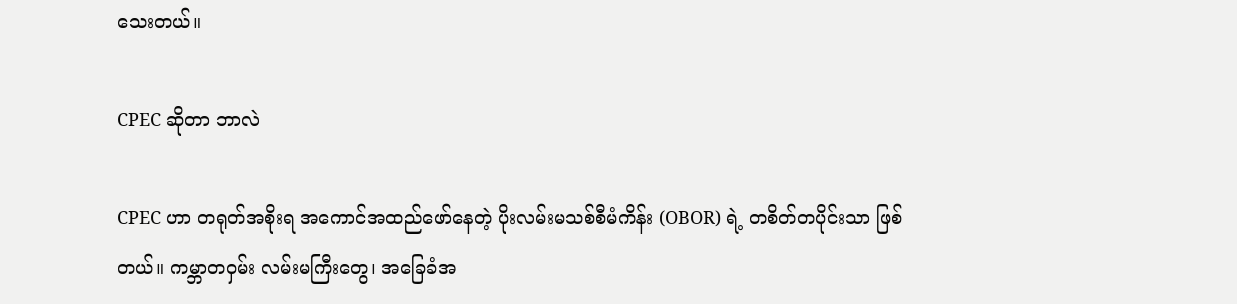သေးတယ်။

CPEC ဆိုတာ ဘာလဲ

CPEC ဟာ တရုတ်အစိုးရ အကောင်အထည်ဖော်နေတဲ့ ပိုးလမ်းမသစ်စီမံကိန်း (OBOR) ရဲ့ တစိတ်တပိုင်းသာ ဖြစ် တယ်။ ကမ္ဘာတဝှမ်း လမ်းမကြီးတွေ၊ အခြေခံအ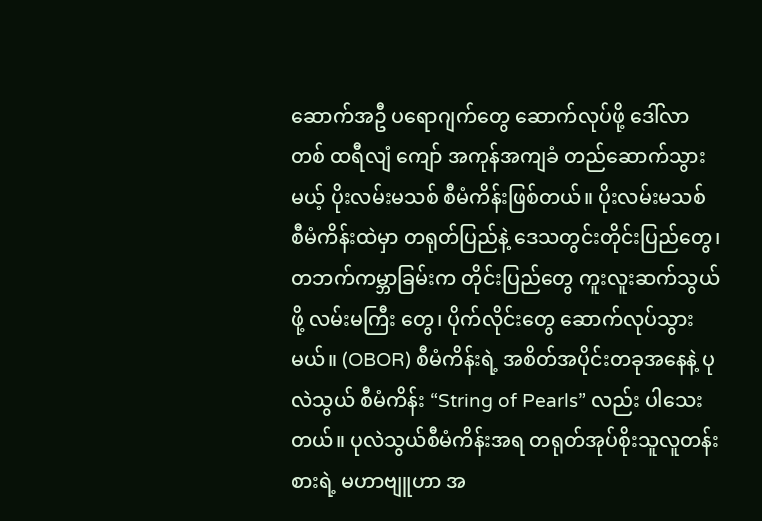ဆောက်အဦ ပရောဂျက်တွေ ဆောက်လုပ်ဖို့ ဒေါ်လာ တစ် ထရီလျံ ကျော် အကုန်အကျခံ တည်ဆောက်သွားမယ့် ပိုးလမ်းမသစ် စီမံကိန်းဖြစ်တယ်။ ပိုးလမ်းမသစ် စီမံကိန်းထဲမှာ တရုတ်ပြည်နဲ့ ဒေသတွင်းတိုင်းပြည်တွေ၊ တဘက်ကမ္ဘာခြမ်းက တိုင်းပြည်တွေ ကူးလူးဆက်သွယ်ဖို့ လမ်းမကြီး တွေ၊ ပိုက်လိုင်းတွေ ဆောက်လုပ်သွားမယ်။ (OBOR) စီမံကိန်းရဲ့ အစိတ်အပိုင်းတခုအနေနဲ့ ပုလဲသွယ် စီမံကိန်း “String of Pearls” လည်း ပါသေးတယ်။ ပုလဲသွယ်စီမံကိန်းအရ တရုတ်အုပ်စိုးသူလူတန်းစားရဲ့ မဟာဗျူဟာ အ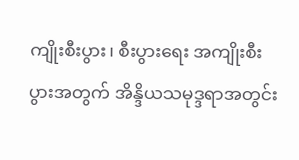ကျိုးစီးပွား၊ စီးပွားရေး အကျိုးစီးပွားအတွက် အိန္ဒိယသမုဒ္ဒရာအတွင်း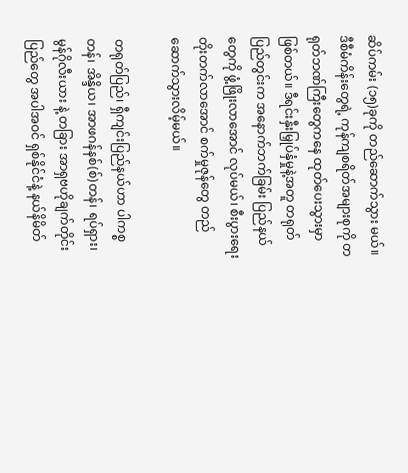ဆိပ်ကမ်း (၁၅)ခုကို တည်ဆောက်သွား မယ်။ ဒီစီမံကိန်းတွေရဲ့ ကုန်ကျစရိတ်အများစုကို တရုတ်ဘဏ်ကြီးတွေကနေ ထုတ်ပေးသွားမှာ ဖြစ်တယ်။ ဒီရင်းနှီးမြှုပ်နှံမှုနဲ့အတူ တရုတ်ပြည်တွင်းက အနောက်ဘက်ခြမ်း ပြည်နယ်တွေကို ဖွံ့ဖြိုးလာအောင် လုပ်မယ်၊ စီးပွားရေးတိုးတက်လာအောင် စက်မှုဇုန်တွေ တည်ဆောက်သွားလိမ့်မယ်။

တရုတ်ပြည်၊ ရှီကျင်းပြည်နယ်ဟာ ပါကစ္စတန်၊ အိန္ဒိယ၊ အာဖဂန်နစ်(စ်)တန်၊ ရပ်ရှား၊ မွန်ဂိုလီးယား နဲ့ တခြား အာရှဗဟိုချက်တိုင်းပြည်တွေ အပါအဝင် ရှစ်နိုင်ငံနဲ့ နယ်နိမိတ်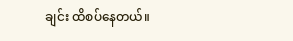ချင်း ထိစပ်နေတယ်။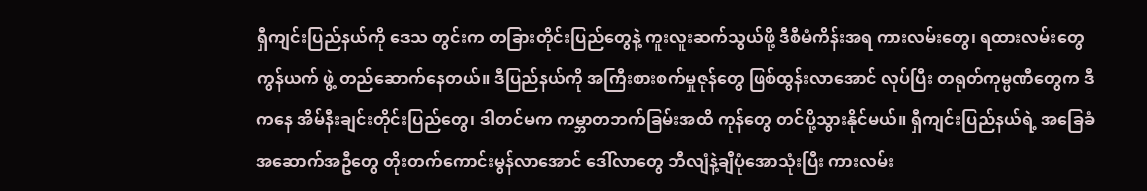ရှီကျင်းပြည်နယ်ကို ဒေသ တွင်းက တခြားတိုင်းပြည်တွေနဲ့ ကူးလူးဆက်သွယ်ဖို့ ဒီစီမံကိန်းအရ ကားလမ်းတွေ၊ ရထားလမ်းတွေ ကွန်ယက် ဖွဲ့ တည်ဆောက်နေတယ်။ ဒီပြည်နယ်ကို အကြီးစားစက်မှုဇုန်တွေ ဖြစ်ထွန်းလာအောင် လုပ်ပြီး တရုတ်ကုမ္ပဏီတွေက ဒီကနေ အိမ်နီးချင်းတိုင်းပြည်တွေ၊ ဒါတင်မက ကမ္ဘာတဘက်ခြမ်းအထိ ကုန်တွေ တင်ပို့သွားနိုင်မယ်။ ရှီကျင်းပြည်နယ်ရဲ့ အခြေခံအဆောက်အဦတွေ တိုးတက်ကောင်းမွန်လာအောင် ဒေါ်လာတွေ ဘီလျံနဲ့ချီပုံအောသုံးပြီး ကားလမ်း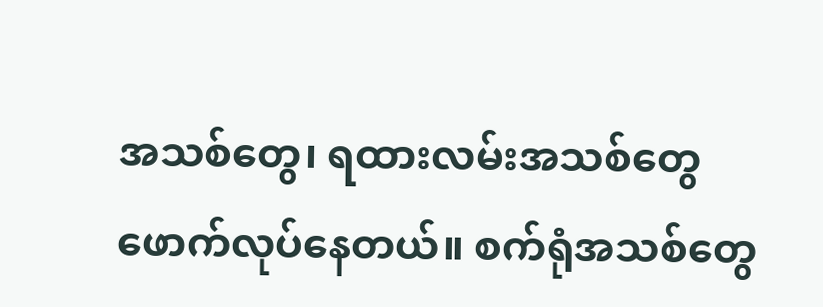အသစ်တွေ၊ ရထားလမ်းအသစ်တွေ ဖောက်လုပ်နေတယ်။ စက်ရုံအသစ်တွေ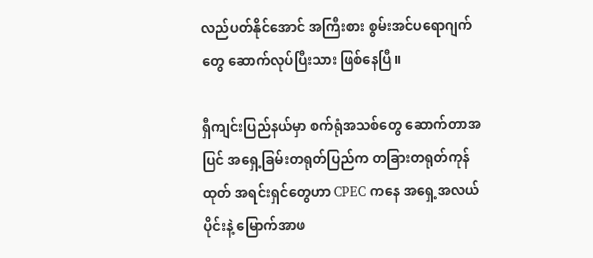လည်ပတ်နိုင်အောင် အကြီးစား စွမ်းအင်ပရောဂျက်တွေ ဆောက်လုပ်ပြီးသား ဖြစ်နေပြီ။

ရှီကျင်းပြည်နယ်မှာ စက်ရုံအသစ်တွေ ဆောက်တာအပြင် အရှေ့ခြမ်းတရုတ်ပြည်က တခြားတရုတ်ကုန်ထုတ် အရင်းရှင်တွေဟာ CPEC ကနေ အရှေ့အလယ်ပိုင်းနဲ့ မြောက်အာဖ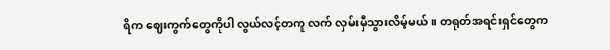ရိက ဈေးကွက်တွေကိုပါ လွယ်လင့်တကူ လက် လှမ်းမှီသွားလိမ့်မယ်။ တရုတ်အရင်းရှင်တွေက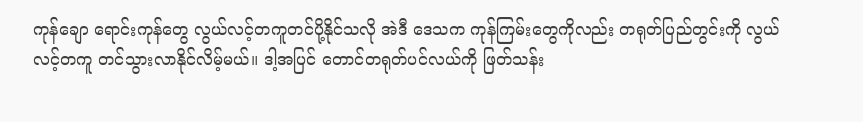ကုန်ချော ရောင်းကုန်တွေ လွယ်လင့်တကူတင်ပို့နိုင်သလို အဲဒီ ဒေသက ကုန်ကြမ်းတွေကိုလည်း တရုတ်ပြည်တွင်းကို လွယ်လင့်တကူ တင်သွားလာနိုင်လိမ့်မယ်။ ဒါ့အပြင် တောင်တရုတ်ပင်လယ်ကို ဖြတ်သန်း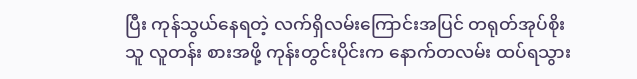ပြီး ကုန်သွယ်နေရတဲ့ လက်ရှိလမ်းကြောင်းအပြင် တရုတ်အုပ်စိုးသူ လူတန်း စားအဖို့ ကုန်းတွင်းပိုင်းက နောက်တလမ်း ထပ်ရသွား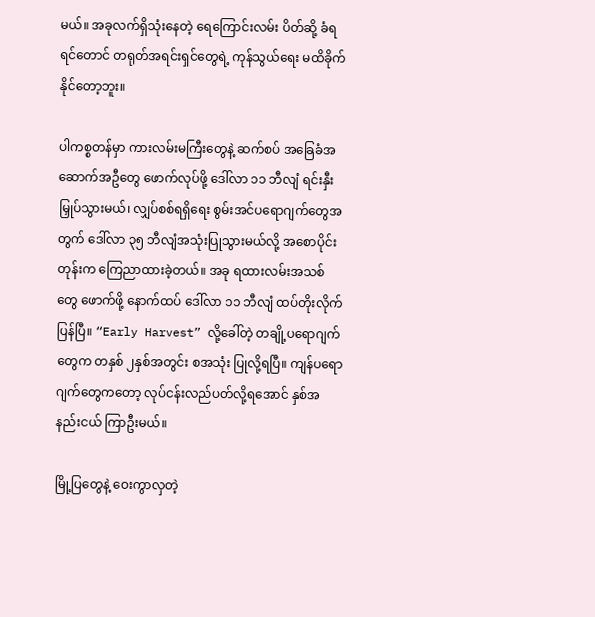မယ်။ အခုလက်ရှိသုံးနေတဲ့ ရေကြောင်းလမ်း ပိတ်ဆို့ ခံရရင်တောင် တရုတ်အရင်းရှင်တွေရဲ့ ကုန်သွယ်ရေး မထိခိုက်နိုင်တော့ဘူး။

ပါကစ္စတန်မှာ ကားလမ်းမကြီးတွေနဲ့ ဆက်စပ် အခြေခံအဆောက်အဦတွေ ဖောက်လုပ်ဖို့ ဒေါ်လာ ၁၁ ဘီလျံ ရင်းနှီးမြှုပ်သွားမယ်၊ လျှပ်စစ်ရရှိရေး စွမ်းအင်ပရောဂျက်တွေအတွက် ဒေါ်လာ ၃၅ ဘီလျံအသုံးပြုသွားမယ်လို့ အစောပိုင်းတုန်းက ကြေညာထားခဲ့တယ်။ အခု ရထားလမ်းအသစ်တွေ ဖောက်ဖို့ နောက်ထပ် ဒေါ်လာ ၁၁ ဘီလျံ ထပ်တိုးလိုက်ပြန်ပြီ။ “Early Harvest” လို့ခေါ်တဲ့ တချို့ပရောဂျက်တွေက တနှစ် ၂နှစ်အတွင်း စအသုံး ပြုလို့ရပြီ။ ကျန်ပရောဂျက်တွေကတော့ လုပ်ငန်းလည်ပတ်လို့ရအောင် နှစ်အနည်းငယ် ကြာဦးမယ်။

မြို့ပြတွေနဲ့ ဝေးကွာလှတဲ့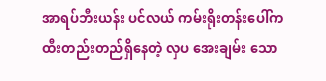အာရပ်ဘီးယန်း ပင်လယ် ကမ်းရိုးတန်းပေါ်က ထီးတည်းတည်ရှိနေတဲ့ လှပ အေးချမ်း သော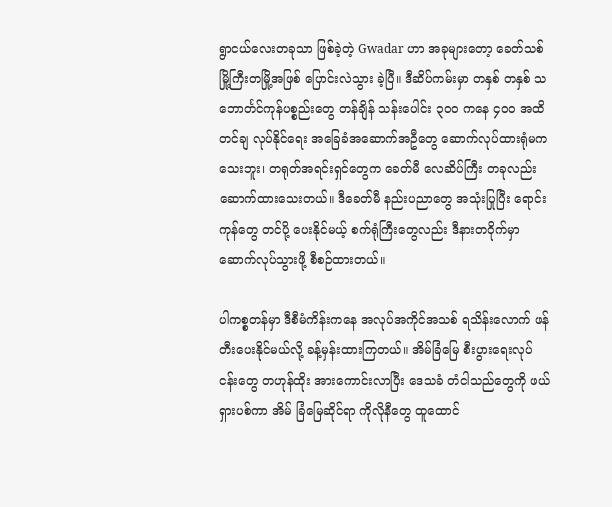ရွာငယ်လေးတခုသာ ဖြစ်ခဲ့တဲ့ Gwadar ဟာ အခုများတော့ ခေတ်သစ်မြို့ကြီးတမြို့အဖြစ် ပြောင်းလဲသွား ခဲ့ပြီ။ ဒီဆိပ်ကမ်းမှာ တနှစ် တနှစ် သဘောင်္တင်ကုန်ပစ္စည်းတွေ တန်ချိန် သန်းပေါင်း ၃၀၀ ကနေ ၄၀၀ အထိ တင်ချ လုပ်နိုင်ရေး အခြေခံအဆောက်အဦတွေ ဆောက်လုပ်ထားရုံမကသေးဘူး၊ တရုတ်အရင်းရှင်တွေက ခေတ်မီ လေဆိပ်ကြီး တခုလည်း ဆောက်ထားသေးတယ်။ ဒီခေတ်မီ နည်းပညာတွေ အသုံးပြုပြီး ရောင်းကုန်တွေ တင်ပို့ ပေးနိုင်မယ့် စက်ရုံကြီးတွေလည်း ဒီနားတဝိုက်မှာ ဆောက်လုပ်သွားဖို့ စီစဉ်ထားတယ်။

ပါကစ္စတန်မှာ ဒီစီမံကိန်းကနေ အလုပ်အကိုင်အသစ် ရသိန်းလောက် ဖန်တီးပေးနိုင်မယ်လို့ ခန့်မှန်းထားကြတယ်။ အိမ်ခြံမြေ စီးပွားရေးလုပ်ငန်းတွေ တဟုန်ထိုး အားကောင်းလာပြီး ဒေသခံ တံငါသည်တွေကို ဖယ်ရှားပစ်ကာ အိမ် ခြံမြေဆိုင်ရာ ကိုလိုနီတွေ ထူထောင်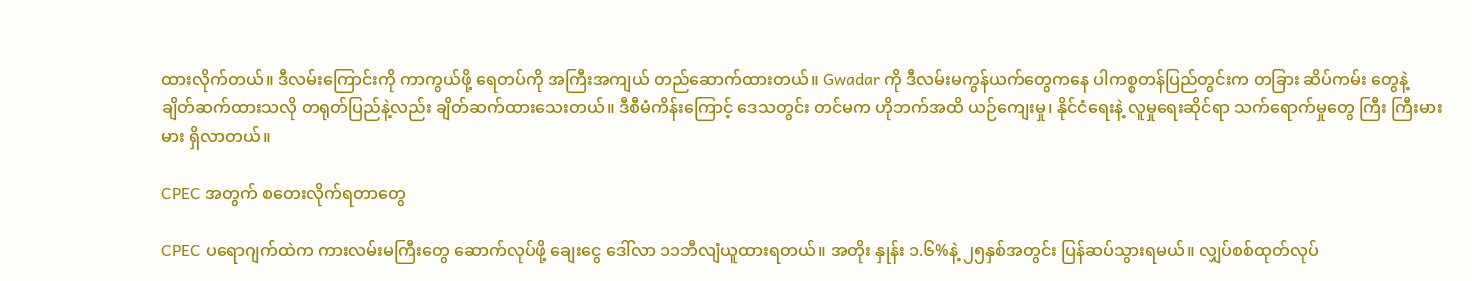ထားလိုက်တယ်။ ဒီလမ်းကြောင်းကို ကာကွယ်ဖို့ ရေတပ်ကို အကြီးအကျယ် တည်ဆောက်ထားတယ်။ Gwadar ကို ဒီလမ်းမကွန်ယက်တွေကနေ ပါကစ္စတန်ပြည်တွင်းက တခြား ဆိပ်ကမ်း တွေနဲ့ ချိတ်ဆက်ထားသလို တရုတ်ပြည်နဲ့လည်း ချိတ်ဆက်ထားသေးတယ်။ ဒီစီမံကိန်းကြောင့် ဒေသတွင်း တင်မက ဟိုဘက်အထိ ယဉ်ကျေးမှု၊ နိုင်ငံရေးနဲ့ လူမှုရေးဆိုင်ရာ သက်ရောက်မှုတွေ ကြီး ကြီးမားမား ရှိလာတယ်။

CPEC အတွက် စတေးလိုက်ရတာတွေ

CPEC ပရောဂျက်ထဲက ကားလမ်းမကြီးတွေ ဆောက်လုပ်ဖို့ ချေးငွေ ဒေါ်လာ ၁၁ဘီလျံယူထားရတယ်။ အတိုး နှုန်း ၁.၆%နဲ့ ၂၅နှစ်အတွင်း ပြန်ဆပ်သွားရမယ်။ လျှပ်စစ်ထုတ်လုပ်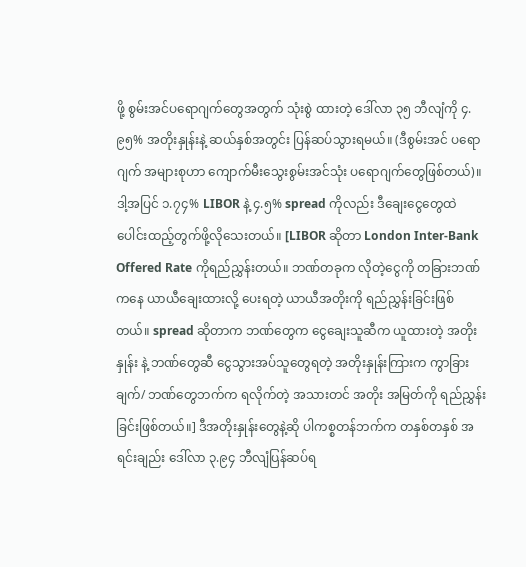ဖို့ စွမ်းအင်ပရောဂျက်တွေအတွက် သုံးစွဲ ထားတဲ့ ဒေါ်လာ ၃၅ ဘီလျံကို ၄.၉၅% အတိုးနှုန်းနဲ့ ဆယ်နှစ်အတွင်း ပြန်ဆပ်သွားရမယ်။ (ဒီစွမ်းအင် ပရောဂျက် အများစုဟာ ကျောက်မီးသွေးစွမ်းအင်သုံး ပရောဂျက်တွေဖြစ်တယ်)။ ဒါ့အပြင် ၁.၇၄% LIBOR နဲ့ ၄.၅% spread ကိုလည်း ဒီချေးငွေတွေထဲ ပေါင်းထည့်တွက်ဖို့လိုသေးတယ်။ [LIBOR ဆိုတာ London Inter-Bank Offered Rate ကိုရည်ညွှန်းတယ်။ ဘဏ်တခုက လိုတဲ့ငွေကို တခြားဘဏ်ကနေ ယာယီချေးထားလို့ ပေးရတဲ့ ယာယီအတိုးကို ရည်ညွှန်းခြင်းဖြစ်တယ်။ spread ဆိုတာက ဘဏ်တွေက ငွေချေးသူဆီက ယူထားတဲ့ အတိုးနှုန်း နဲ့ ဘဏ်တွေဆီ ငွေသွားအပ်သူတွေရတဲ့ အတိုးနှုန်းကြားက ကွာခြားချက်/ ဘဏ်တွေဘက်က ရလိုက်တဲ့ အသားတင် အတိုး အမြတ်ကို ရည်ညွှန်းခြင်းဖြစ်တယ်။] ဒီအတိုးနှုန်းတွေနဲ့ဆို ပါကစ္စတန်ဘက်က တနှစ်တနှစ် အရင်းချည်း ဒေါ်လာ ၃.၉၄ ဘီလျံပြန်ဆပ်ရ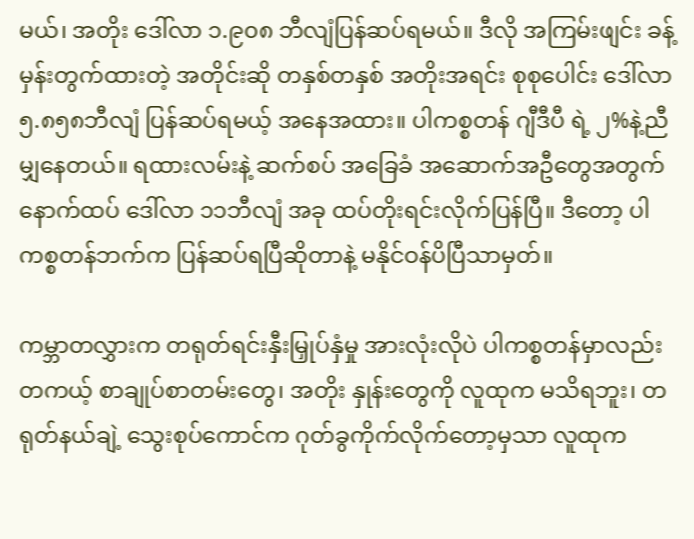မယ်၊ အတိုး ဒေါ်လာ ၁.၉၀၈ ဘီလျံပြန်ဆပ်ရမယ်။ ဒီလို အကြမ်းဖျင်း ခန့်မှန်းတွက်ထားတဲ့ အတိုင်းဆို တနှစ်တနှစ် အတိုးအရင်း စုစုပေါင်း ဒေါ်လာ ၅.၈၅၈ဘီလျံ ပြန်ဆပ်ရမယ့် အနေအထား။ ပါကစ္စတန် ဂျီဒီပီ ရဲ့ ၂%နဲ့ညီမျှနေတယ်။ ရထားလမ်းနဲ့ ဆက်စပ် အခြေခံ အဆောက်အဦတွေအတွက် နောက်ထပ် ဒေါ်လာ ၁၁ဘီလျံ အခု ထပ်တိုးရင်းလိုက်ပြန်ပြီ။ ဒီတော့ ပါကစ္စတန်ဘက်က ပြန်ဆပ်ရပြီဆိုတာနဲ့ မနိုင်ဝန်ပိပြီသာမှတ်။

ကမ္ဘာတလွှားက တရုတ်ရင်းနှီးမြှုပ်နှံမှု အားလုံးလိုပဲ ပါကစ္စတန်မှာလည်း တကယ့် စာချုပ်စာတမ်းတွေ၊ အတိုး နှုန်းတွေကို လူထုက မသိရဘူး၊ တရုတ်နယ်ချဲ့ သွေးစုပ်ကောင်က ဂုတ်ခွကိုက်လိုက်တော့မှသာ လူထုက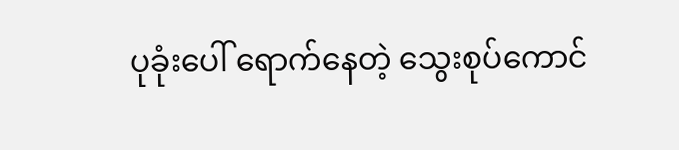ပုခုံးပေါ် ရောက်နေတဲ့ သွေးစုပ်ကောင်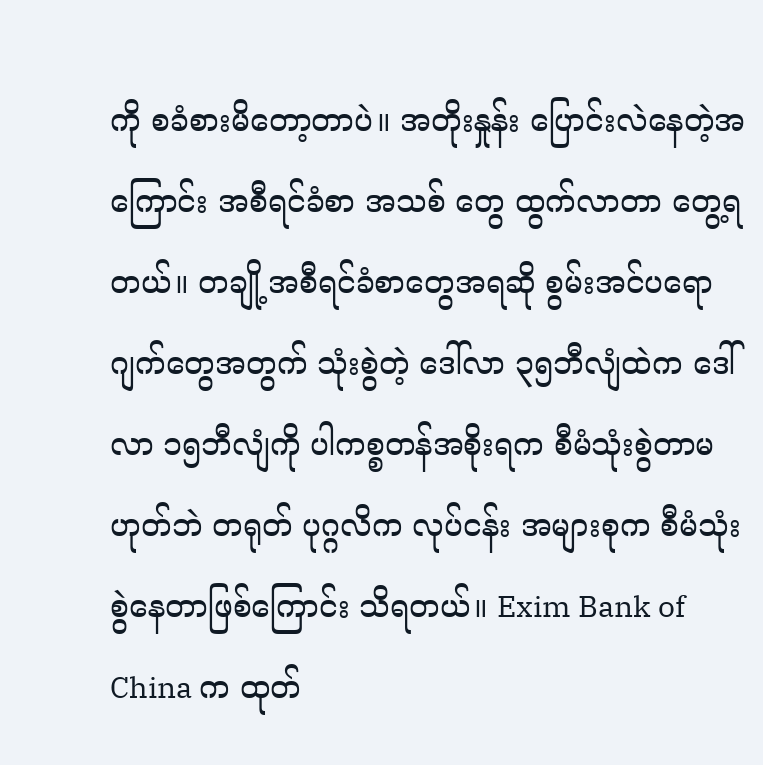ကို စခံစားမိတော့တာပဲ။ အတိုးနှုန်း ပြောင်းလဲနေတဲ့အကြောင်း အစီရင်ခံစာ အသစ် တွေ ထွက်လာတာ တွေ့ရတယ်။ တချို့အစီရင်ခံစာတွေအရဆို စွမ်းအင်ပရောဂျက်တွေအတွက် သုံးစွဲတဲ့ ဒေါ်လာ ၃၅ဘီလျံထဲက ဒေါ်လာ ၁၅ဘီလျံကို ပါကစ္စတန်အစိုးရက စီမံသုံးစွဲတာမဟုတ်ဘဲ တရုတ် ပုဂ္ဂလိက လုပ်ငန်း အများစုက စီမံသုံးစွဲနေတာဖြစ်ကြောင်း သိရတယ်။ Exim Bank of China က ထုတ်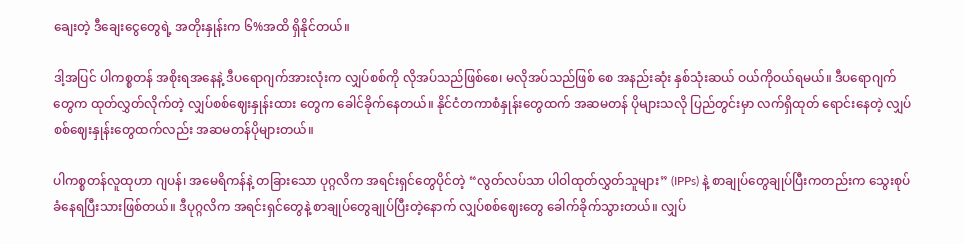ချေးတဲ့ ဒီချေးငွေတွေရဲ့ အတိုးနှုန်းက ၆%အထိ ရှိနိုင်တယ်။

ဒါ့အပြင် ပါကစ္စတန် အစိုးရအနေနဲ့ ဒီပရောဂျက်အားလုံးက လျှပ်စစ်ကို လိုအပ်သည်ဖြစ်စေ၊ မလိုအပ်သည်ဖြစ် စေ အနည်းဆုံး နှစ်သုံးဆယ် ဝယ်ကိုဝယ်ရမယ်။ ဒီပရောဂျက်တွေက ထုတ်လွှတ်လိုက်တဲ့ လျှပ်စစ်ဈေးနှုန်းထား တွေက ခေါင်ခိုက်နေတယ်။ နိုင်ငံတကာစံနှုန်းတွေထက် အဆမတန် ပိုများသလို ပြည်တွင်းမှာ လက်ရှိထုတ် ရောင်းနေတဲ့ လျှပ်စစ်ဈေးနှုန်းတွေထက်လည်း အဆမတန်ပိုများတယ်။

ပါကစ္စတန်လူထုဟာ ဂျပန်၊ အမေရိကန်နဲ့ တခြားသော ပုဂ္ဂလိက အရင်းရှင်တွေပိုင်တဲ့ “လွတ်လပ်သာ ပါဝါထုတ်လွှတ်သူများ” (IPPs) နဲ့ စာချုပ်တွေချုပ်ပြီးကတည်းက သွေးစုပ်ခံနေရပြီးသားဖြစ်တယ်။ ဒီပုဂ္ဂလိက အရင်းရှင်တွေနဲ့ စာချုပ်တွေချုပ်ပြီးတဲ့နောက် လျှပ်စစ်ဈေးတွေ ခေါက်ခိုက်သွားတယ်။ လျှပ်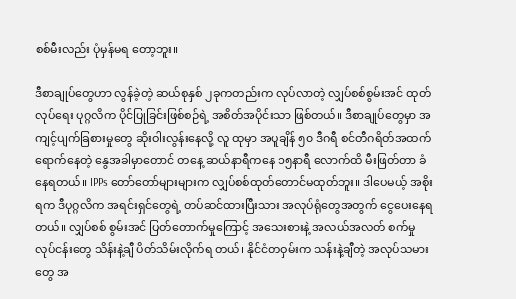စစ်မီးလည်း ပုံမှန်မရ တော့ဘူး။

ဒီစာချုပ်တွေဟာ လွန်ခဲ့တဲ့ ဆယ်စုနှစ် ၂ခုကတည်းက လုပ်လာတဲ့ လျှပ်စစ်စွမ်းအင် ထုတ်လုပ်ရေး ပုဂ္ဂလိက ပိုင်ပြုခြင်းဖြစ်စဉ်ရဲ့ အစိတ်အပိုင်းသာ ဖြစ်တယ်။ ဒီစာချုပ်တွေမှာ အကျင့်ပျက်ခြစားမှုတွေ ဆိုးဝါးလွန်းနေလို့ လူ ထုမှာ အပူချိန် ၅၀ ဒီဂရီ စင်တီဂရိတ်အထက် ရောက်နေတဲ့ နွေအခါမှာတောင် တနေ့ ဆယ်နာရီကနေ ၁၅နာရီ လောက်ထိ မီးဖြတ်တာ ခံနေရတယ်။ IPPs တော်တော်များများက လျှပ်စစ်ထုတ်တောင်မထုတ်ဘူး။ ဒါပေမယ့် အစိုးရက ဒီပုဂ္ဂလိက အရင်းရှင်တွေရဲ့ တပ်ဆင်ထားပြီးသား အလုပ်ရုံတွေအတွက် ငွေပေးနေရတယ်။ လျှပ်စစ် စွမ်းအင် ပြတ်တောက်မှုကြောင့် အသေးစားနဲ့ အလယ်အလတ် စက်မှုလုပ်ငန်းတွေ သိန်းနဲ့ချီ ပိတ်သိမ်းလိုက်ရ တယ်၊ နိုင်ငံတဝှမ်းက သန်းနဲ့ချီတဲ့ အလုပ်သမားတွေ အ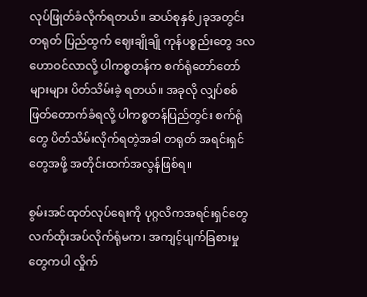လုပ်ဖြုတ်ခံလိုက်ရတယ်။ ဆယ်စုနှစ်၂ခုအတွင်း တရုတ် ပြည်ထွက် ဈေးချိုချို ကုန်ပစ္စည်းတွေ ဒလဟောဝင်လာလို့ ပါကစ္စတန်က စက်ရုံတော်တော်များများ ပိတ်သိမ်းခဲ့ ရတယ်။ အခုလို လျှပ်စစ်ဖြတ်တောက်ခံရလို့ ပါကစ္စတန်ပြည်တွင်း စက်ရုံတွေ ပိတ်သိမ်းလိုက်ရတဲ့အခါ တရုတ် အရင်းရှင်တွေအဖို့ အတိုင်းထက်အလွန်ဖြစ်ရ။

စွမ်းအင်ထုတ်လုပ်ရေးကို ပုဂ္ဂလိကအရင်းရှင်တွေလက်ထိုးအပ်လိုက်ရုံမက၊ အကျင့်ပျက်ခြစားမှုတွေကပါ လှိုက်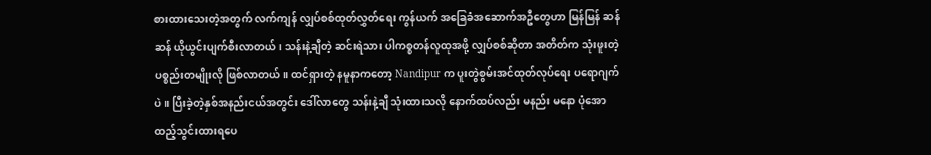စားထားသေးတဲ့အတွက် လက်ကျန် လျှပ်စစ်ထုတ်လွှတ်ရေး ကွန်ယက် အခြေခံအဆောက်အဦတွေဟာ မြန်မြန် ဆန်ဆန် ယိုယွင်းပျက်စီးလာတယ်၊ သန်းနဲ့ချီတဲ့ ဆင်းရဲသား ပါကစ္စတန်လူထုအဖို့ လျှပ်စစ်ဆိုတာ အတိတ်က သုံးဖူးတဲ့ ပစ္စည်းတမျိုးလို ဖြစ်လာတယ်။ ထင်ရှားတဲ့ နမူနာကတော့ Nandipur က ပူးတွဲစွမ်းအင်ထုတ်လုပ်ရေး ပရောဂျက်ပဲ။ ပြီးခဲ့တဲ့နှစ်အနည်းငယ်အတွင်း ဒေါ်လာတွေ သန်းနဲ့ချီ သုံးထားသလို နောက်ထပ်လည်း မနည်း မနော ပုံအောထည့်သွင်းထားရပေ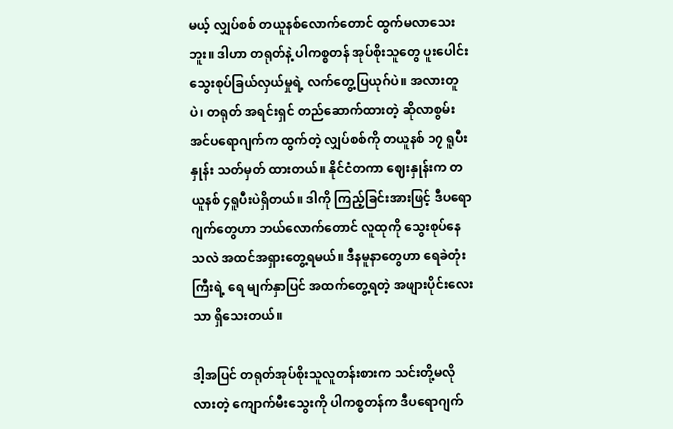မယ့် လျှပ်စစ် တယူနစ်လောက်တောင် ထွက်မလာသေးဘူး။ ဒါဟာ တရုတ်နဲ့ ပါကစ္စတန် အုပ်စိုးသူတွေ ပူးပေါင်း သွေးစုပ်ခြယ်လှယ်မှုရဲ့ လက်တွေ့ပြယုဂ်ပဲ။ အလားတူပဲ၊ တရုတ် အရင်းရှင် တည်ဆောက်ထားတဲ့ ဆိုလာစွမ်းအင်ပရောဂျက်က ထွက်တဲ့ လျှပ်စစ်ကို တယူနစ် ၁၇ ရူပီးနှုန်း သတ်မှတ် ထားတယ်။ နိုင်ငံတကာ ဈေးနှုန်းက တယူနစ် ၄ရူပီးပဲရှိတယ်။ ဒါကို ကြည့်ခြင်းအားဖြင့် ဒီပရောဂျက်တွေဟာ ဘယ်လောက်တောင် လူထုကို သွေးစုပ်နေသလဲ အထင်အရှားတွေ့ရမယ်။ ဒီနမူနာတွေဟာ ရေခဲတုံးကြီးရဲ့ ရေ မျက်နှာပြင် အထက်တွေ့ရတဲ့ အဖျားပိုင်းလေးသာ ရှိသေးတယ်။

ဒါ့အပြင် တရုတ်အုပ်စိုးသူလူတန်းစားက သင်းတို့မလိုလားတဲ့ ကျောက်မီးသွေးကို ပါကစ္စတန်က ဒီပရောဂျက်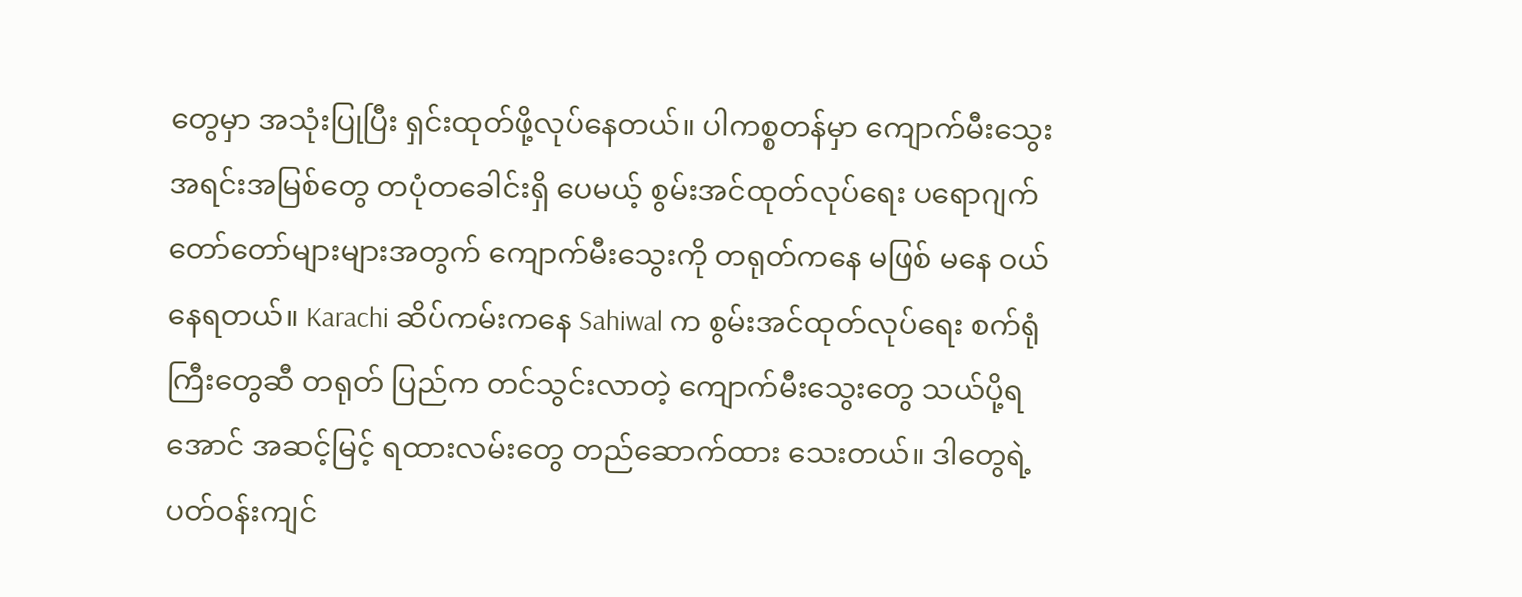တွေမှာ အသုံးပြုပြီး ရှင်းထုတ်ဖို့လုပ်နေတယ်။ ပါကစ္စတန်မှာ ကျောက်မီးသွေး အရင်းအမြစ်တွေ တပုံတခေါင်းရှိ ပေမယ့် စွမ်းအင်ထုတ်လုပ်ရေး ပရောဂျက်တော်တော်များများအတွက် ကျောက်မီးသွေးကို တရုတ်ကနေ မဖြစ် မနေ ဝယ်နေရတယ်။ Karachi ဆိပ်ကမ်းကနေ Sahiwal က စွမ်းအင်ထုတ်လုပ်ရေး စက်ရုံကြီးတွေဆီ တရုတ် ပြည်က တင်သွင်းလာတဲ့ ကျောက်မီးသွေးတွေ သယ်ပို့ရအောင် အဆင့်မြင့် ရထားလမ်းတွေ တည်ဆောက်ထား သေးတယ်။ ဒါတွေရဲ့ ပတ်ဝန်းကျင်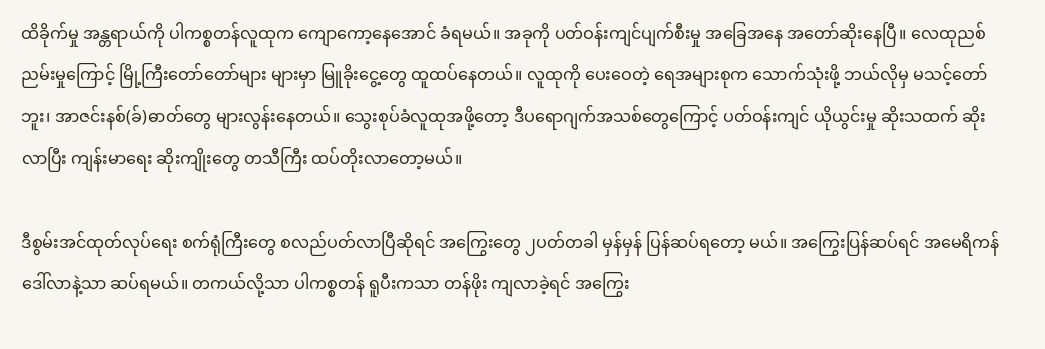ထိခိုက်မှု အန္တရာယ်ကို ပါကစ္စတန်လူထုက ကျောကော့နေအောင် ခံရမယ်။ အခုကို ပတ်ဝန်းကျင်ပျက်စီးမှု အခြေအနေ အတော်ဆိုးနေပြီ။ လေထုညစ်ညမ်းမှုကြောင့် မြို့ကြီးတော်တော်များ များမှာ မြူခိုးငွေ့တွေ ထူထပ်နေတယ်။ လူထုကို ပေးဝေတဲ့ ရေအများစုက သောက်သုံးဖို့ ဘယ်လိုမှ မသင့်တော် ဘူး၊ အာဇင်းနစ်(ခ်)ဓာတ်တွေ များလွန်းနေတယ်။ သွေးစုပ်ခံလူထုအဖို့တော့ ဒီပရောဂျက်အသစ်တွေကြောင့် ပတ်ဝန်းကျင် ယိုယွင်းမှု ဆိုးသထက် ဆိုးလာပြီး ကျန်းမာရေး ဆိုးကျိုးတွေ တသီကြီး ထပ်တိုးလာတော့မယ်။

ဒီစွမ်းအင်ထုတ်လုပ်ရေး စက်ရုံကြီးတွေ စလည်ပတ်လာပြီဆိုရင် အကြွေးတွေ ၂ပတ်တခါ မှန်မှန် ပြန်ဆပ်ရတော့ မယ်။ အကြွေးပြန်ဆပ်ရင် အမေရိကန် ဒေါ်လာနဲ့သာ ဆပ်ရမယ်။ တကယ်လို့သာ ပါကစ္စတန် ရူပီးကသာ တန်ဖိုး ကျလာခဲ့ရင် အကြွေး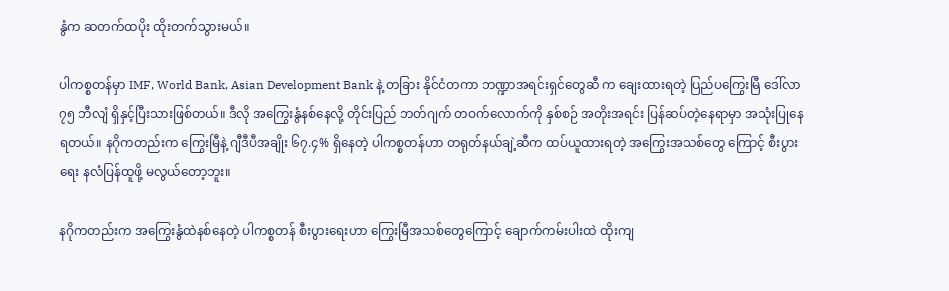နွံက ဆတက်ထပိုး ထိုးတက်သွားမယ်။

ပါကစ္စတန်မှာ IMF, World Bank, Asian Development Bank နဲ့ တခြား နိုင်ငံတကာ ဘဏ္ဍာအရင်းရှင်တွေဆီ က ချေးထားရတဲ့ ပြည်ပကြွေးမြီ ဒေါ်လာ ၇၅ ဘီလျံ ရှိနှင့်ပြီးသားဖြစ်တယ်။ ဒီလို အကြွေးနွံနစ်နေလို့ တိုင်းပြည် ဘတ်ဂျက် တဝက်လောက်ကို နှစ်စဉ် အတိုးအရင်း ပြန်ဆပ်တဲ့နေရာမှာ အသုံးပြုနေရတယ်။ နဂိုကတည်းက ကြွေးမြီနဲ့ ဂျီဒီပီအချိုး ၆၇.၄% ရှိနေတဲ့ ပါကစ္စတန်ဟာ တရုတ်နယ်ချဲ့ဆီက ထပ်ယူထားရတဲ့ အကြွေးအသစ်တွေ ကြောင့် စီးပွားရေး နလံပြန်ထူဖို့ မလွယ်တော့ဘူး။

နဂိုကတည်းက အကြွေးနွံထဲနစ်နေတဲ့ ပါကစ္စတန် စီးပွားရေးဟာ ကြွေးမြီအသစ်တွေကြောင့် ချောက်ကမ်းပါးထဲ ထိုးကျ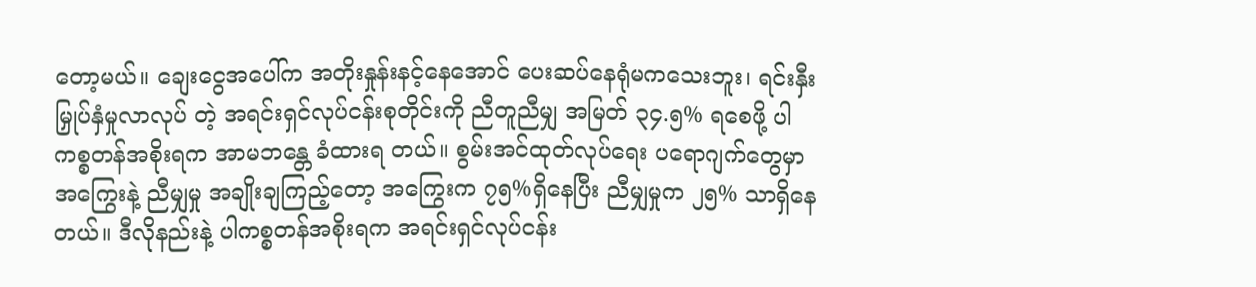တော့မယ်။ ချေးငွေအပေါ်က အတိုးနှုန်းနင့်နေအောင် ပေးဆပ်နေရုံမကသေးဘူး၊ ရင်းနှီးမြှုပ်နှံမှုလာလုပ် တဲ့ အရင်းရှင်လုပ်ငန်းစုတိုင်းကို ညီတူညီမျှ အမြတ် ၃၄.၅% ရစေဖို့ ပါကစ္စတန်အစိုးရက အာမဘန္တေ ခံထားရ တယ်။ စွမ်းအင်ထုတ်လုပ်ရေး ပရောဂျက်တွေမှာ အကြွေးနဲ့ ညီမျှမှု အချိုးချကြည့်တော့ အကြွေးက ၇၅%ရှိနေပြီး ညီမျှမှုက ၂၅% သာရှိနေတယ်။ ဒီလိုနည်းနဲ့ ပါကစ္စတန်အစိုးရက အရင်းရှင်လုပ်ငန်း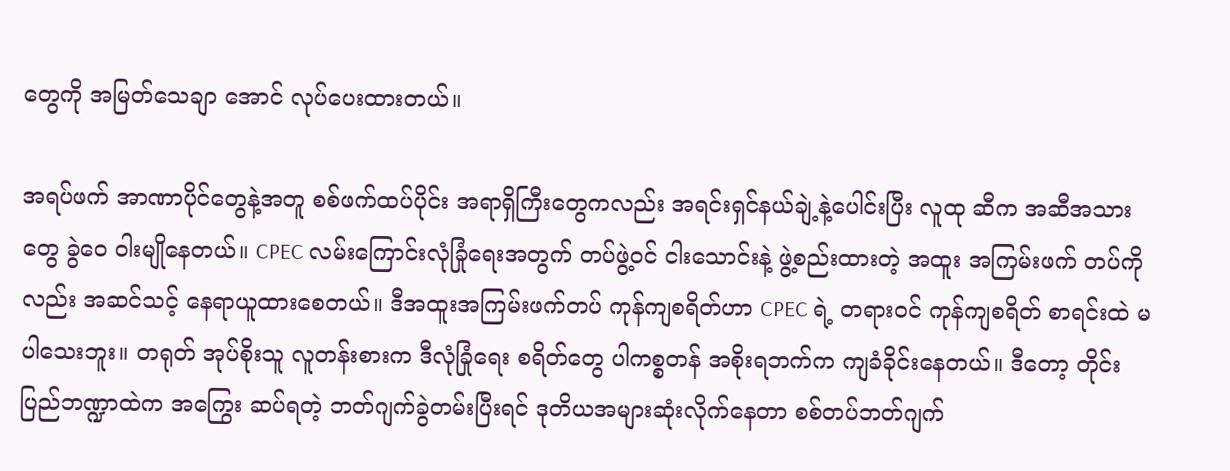တွေကို အမြတ်သေချာ အောင် လုပ်ပေးထားတယ်။

အရပ်ဖက် အာဏာပိုင်တွေနဲ့အတူ စစ်ဖက်ထပ်ပိုင်း အရာရှိကြီးတွေကလည်း အရင်းရှင်နယ်ချဲ့နဲ့ပေါင်းပြီး လူထု ဆီက အဆီအသားတွေ ခွဲဝေ ဝါးမျိုနေတယ်။ CPEC လမ်းကြောင်းလုံခြုံရေးအတွက် တပ်ဖွဲ့ဝင် ငါးသောင်းနဲ့ ဖွဲ့စည်းထားတဲ့ အထူး အကြမ်းဖက် တပ်ကိုလည်း အဆင်သင့် နေရာယူထားစေတယ်။ ဒီအထူးအကြမ်းဖက်တပ် ကုန်ကျစရိတ်ဟာ CPEC ရဲ့ တရားဝင် ကုန်ကျစရိတ် စာရင်းထဲ မပါသေးဘူး။ တရုတ် အုပ်စိုးသူ လူတန်းစားက ဒီလုံခြုံရေး စရိတ်တွေ ပါကစ္စတန် အစိုးရဘက်က ကျခံခိုင်းနေတယ်။ ဒီတော့ တိုင်းပြည်ဘဏ္ဍာထဲက အကြွေး ဆပ်ရတဲ့ ဘတ်ဂျက်ခွဲတမ်းပြီးရင် ဒုတိယအများဆုံးလိုက်နေတာ စစ်တပ်ဘတ်ဂျက်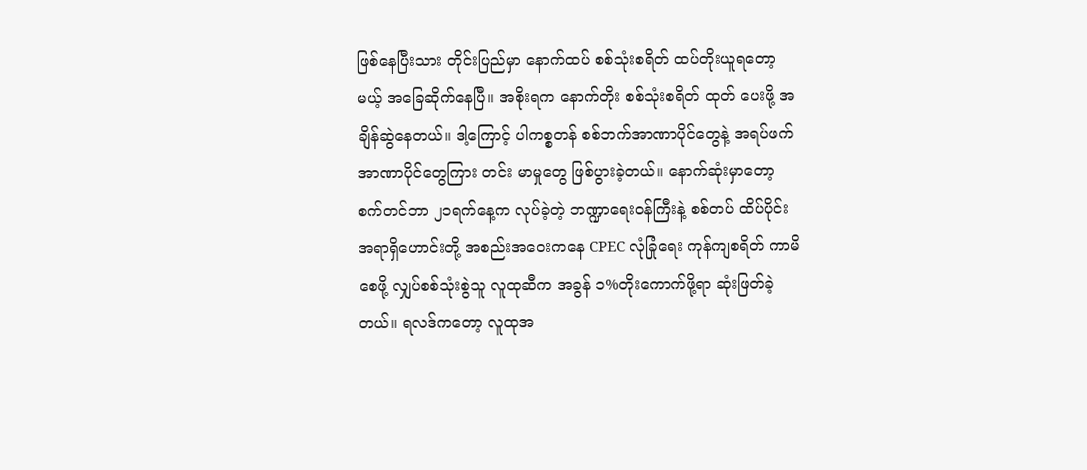ဖြစ်နေပြီးသား တိုင်းပြည်မှာ နောက်ထပ် စစ်သုံးစရိတ် ထပ်တိုးယူရတော့မယ့် အခြေဆိုက်နေပြီ။ အစိုးရက နောက်တိုး စစ်သုံးစရိတ် ထုတ် ပေးဖို့ အချိန်ဆွဲနေတယ်။ ဒါ့ကြောင့် ပါကစ္စတန် စစ်ဘက်အာဏာပိုင်တွေနဲ့ အရပ်ဖက်အာဏာပိုင်တွေကြား တင်း မာမှုတွေ ဖြစ်ပွားခဲ့တယ်။ နောက်ဆုံးမှာတော့ စက်တင်ဘာ ၂၁ရက်နေ့က လုပ်ခဲ့တဲ့ ဘဏ္ဍာရေးဝန်ကြီးနဲ့ စစ်တပ် ထိပ်ပိုင်းအရာရှိဟောင်းတို့ အစည်းအဝေးကနေ CPEC လုံခြုံရေး ကုန်ကျစရိတ် ကာမိစေဖို့ လျှပ်စစ်သုံးစွဲသူ လူထုဆီက အခွန် ၁%တိုးကောက်ဖို့ရာ ဆုံးဖြတ်ခဲ့တယ်။ ရလဒ်ကတော့ လူထုအ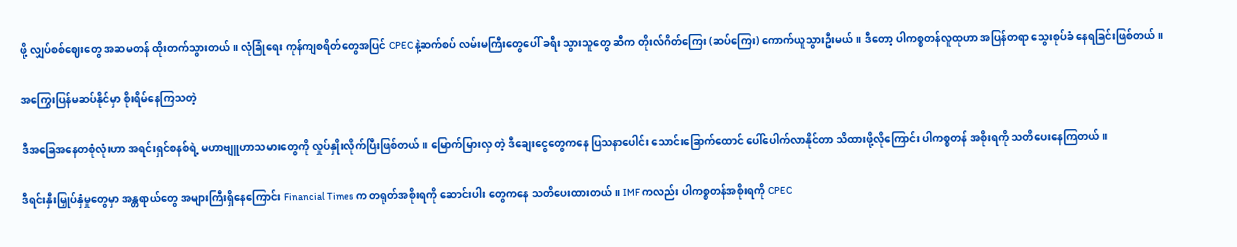ဖို့ လျှပ်စစ်ဈေးတွေ အဆမတန် ထိုးတက်သွားတယ်။ လုံခြုံရေး ကုန်ကျစရိတ်တွေအပြင် CPEC နဲ့ဆက်စပ် လမ်းမကြီးတွေပေါ် ခရီး သွားသူတွေ ဆီက တိုးလ်ဂိတ်ကြေး (ဆပ်ကြေး) ကောက်ယူသွားဦးမယ်။ ဒီတော့ ပါကစ္စတန်လူထုဟာ အပြန်တရာ သွေးစုပ်ခံ နေရခြင်းဖြစ်တယ်။

အကြွေးပြန်မဆပ်နိုင်မှာ စိုးရိမ်နေကြသတဲ့

ဒီအခြေအနေတစုံလုံးဟာ အရင်းရှင်စနစ်ရဲ့ မဟာဗျူဟာသမားတွေကို လှုပ်နှိုးလိုက်ပြီးဖြစ်တယ်။ မြောက်မြားလှ တဲ့ ဒီချေးငွေတွေကနေ ပြသနာပေါင်း သောင်းခြောက်ထောင် ပေါ်ပေါက်လာနိုင်တာ သိထားဖို့လိုကြောင်း ပါကစ္စတန် အစိုးရကို သတိပေးနေကြတယ်။

ဒီရင်းနှီးမြှုပ်နှံမှုတွေမှာ အန္တရာယ်တွေ အများကြီးရှိနေကြောင်း Financial Times က တရုတ်အစိုးရကို ဆောင်းပါး တွေကနေ သတိပေးထားတယ်။ IMF ကလည်း ပါကစ္စတန်အစိုးရကို CPEC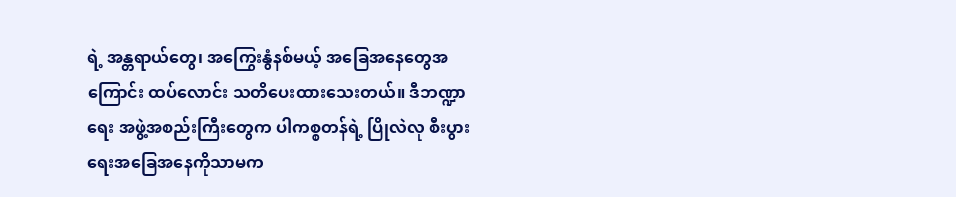ရဲ့ အန္တရာယ်တွေ၊ အကြွေးနွံနစ်မယ့် အခြေအနေတွေအကြောင်း ထပ်လောင်း သတိပေးထားသေးတယ်။ ဒီဘဏ္ဍာရေး အဖွဲ့အစည်းကြီးတွေက ပါကစ္စတန်ရဲ့ ပြိုလဲလု စီးပွားရေးအခြေအနေကိုသာမက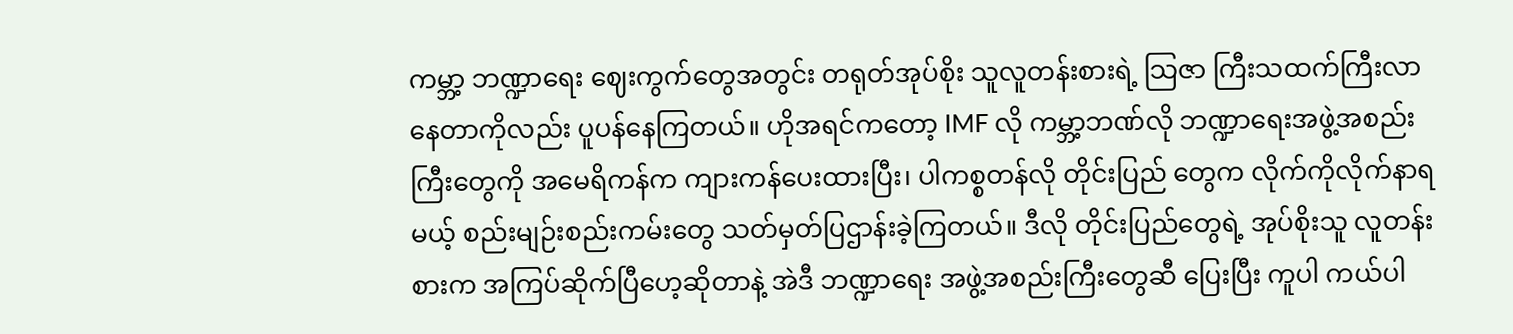ကမ္ဘာ့ ဘဏ္ဍာရေး ဈေးကွက်တွေအတွင်း တရုတ်အုပ်စိုး သူလူတန်းစားရဲ့ သြဇာ ကြီးသထက်ကြီးလာနေတာကိုလည်း ပူပန်နေကြတယ်။ ဟိုအရင်ကတော့ IMF လို ကမ္ဘာ့ဘဏ်လို ဘဏ္ဍာရေးအဖွဲ့အစည်းကြီးတွေကို အမေရိကန်က ကျားကန်ပေးထားပြီး၊ ပါကစ္စတန်လို တိုင်းပြည် တွေက လိုက်ကိုလိုက်နာရမယ့် စည်းမျဉ်းစည်းကမ်းတွေ သတ်မှတ်ပြဌာန်းခဲ့ကြတယ်။ ဒီလို တိုင်းပြည်တွေရဲ့ အုပ်စိုးသူ လူတန်းစားက အကြပ်ဆိုက်ပြီဟေ့ဆိုတာနဲ့ အဲဒီ ဘဏ္ဍာရေး အဖွဲ့အစည်းကြီးတွေဆီ ပြေးပြီး ကူပါ ကယ်ပါ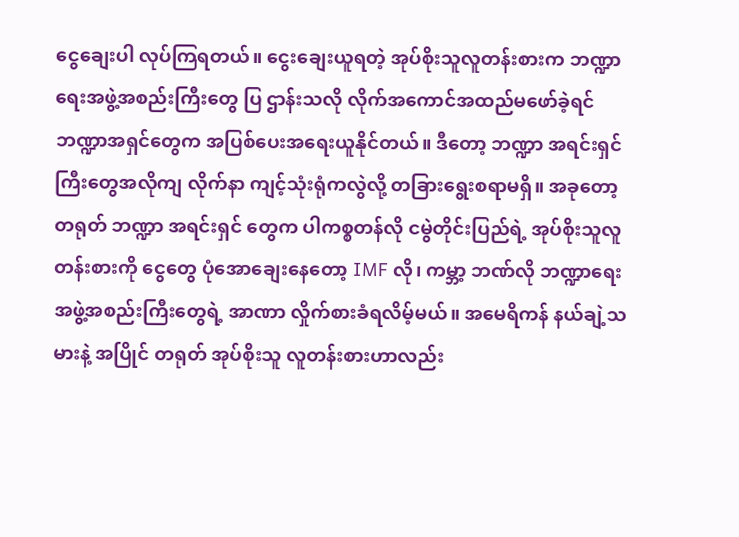ငွေချေးပါ လုပ်ကြရတယ်။ ငွေးချေးယူရတဲ့ အုပ်စိုးသူလူတန်းစားက ဘဏ္ဍာရေးအဖွဲ့အစည်းကြီးတွေ ပြ ဌာန်းသလို လိုက်အကောင်အထည်မဖော်ခဲ့ရင် ဘဏ္ဍာအရှင်တွေက အပြစ်ပေးအရေးယူနိုင်တယ်။ ဒီတော့ ဘဏ္ဍာ အရင်းရှင်ကြီးတွေအလိုကျ လိုက်နာ ကျင့်သုံးရုံကလွဲလို့ တခြားရွေးစရာမရှိ။ အခုတော့ တရုတ် ဘဏ္ဍာ အရင်းရှင် တွေက ပါကစ္စတန်လို ငမွဲတိုင်းပြည်ရဲ့ အုပ်စိုးသူလူတန်းစားကို ငွေတွေ ပုံအောချေးနေတော့ IMF လို၊ ကမ္ဘာ့ ဘဏ်လို ဘဏ္ဍာရေး အဖွဲ့အစည်းကြီးတွေရဲ့ အာဏာ လှိုက်စားခံရလိမ့်မယ်။ အမေရိကန် နယ်ချဲ့သမားနဲ့ အပြိုင် တရုတ် အုပ်စိုးသူ လူတန်းစားဟာလည်း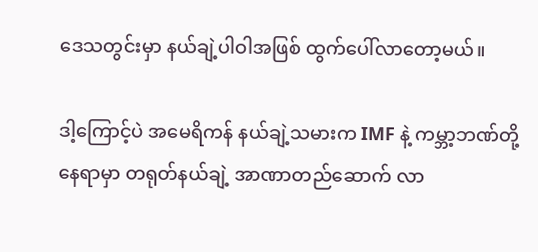ဒေသတွင်းမှာ နယ်ချဲ့ပါဝါအဖြစ် ထွက်ပေါ်လာတော့မယ်။

ဒါ့ကြောင့်ပဲ အမေရိကန် နယ်ချဲ့သမားက IMF နဲ့ ကမ္ဘာ့ဘဏ်တို့ နေရာမှာ တရုတ်နယ်ချဲ့ အာဏာတည်ဆောက် လာ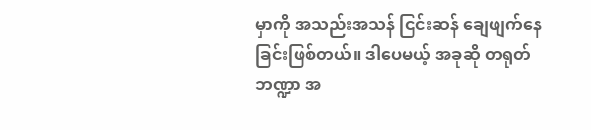မှာကို အသည်းအသန် ငြင်းဆန် ချေဖျက်နေခြင်းဖြစ်တယ်။ ဒါပေမယ့် အခုဆို တရုတ်ဘဏ္ဍာ အ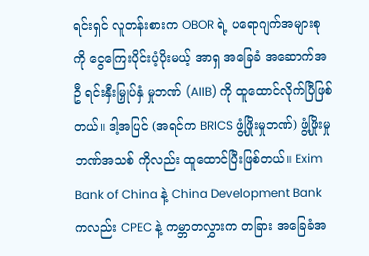ရင်းရှင် လူတန်းစားက OBOR ရဲ့ ပရောဂျက်အများစုကို ငွေကြေးပိုင်းပံ့ပိုးမယ့် အာရှ အခြေခံ အဆောက်အဦ ရင်းနှီးမြှုပ်နှံ မှုဘဏ် (AIIB) ကို ထူထောင်လိုက်ပြီဖြစ်တယ်။ ဒါ့အပြင် (အရင်က BRICS ဖွံ့ဖြိုးမှုဘဏ်) ဖွံ့ဖြိုးမှု ဘဏ်အသစ် ကိုလည်း ထူထောင်ပြီးဖြစ်တယ်။ Exim Bank of China နဲ့ China Development Bank ကလည်း CPEC နဲ့ ကမ္ဘာတလွှားက တခြား အခြေခံအ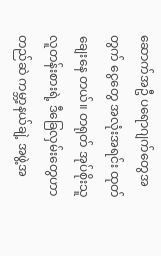ဆောက်အဦ ပရောဂျက်တွေအတွက် ငွေတွေ အလုံးအရင်း ထုတ်ချေးနေ တယ်။ တရုတ် အုပ်စိုးသူ လူတန်းစားရဲ့ ဒီခြေလှမ်းတွေဟာ တည်ဆဲ ကမ္ဘာ့နယ်ချဲ့ အဖွဲ့အ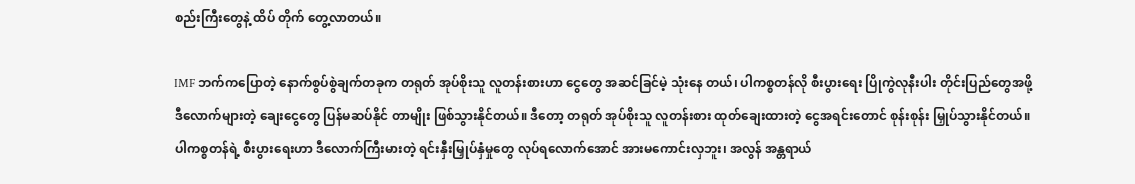စည်းကြီးတွေနဲ့ ထိပ် တိုက် တွေ့လာတယ်။

IMF ဘက်ကပြောတဲ့ နောက်စွပ်စွဲချက်တခုက တရုတ် အုပ်စိုးသူ လူတန်းစားဟာ ငွေတွေ အဆင်ခြင်မဲ့ သုံးနေ တယ်၊ ပါကစ္စတန်လို စီးပွားရေး ပြိုကွဲလုနီးပါး တိုင်းပြည်တွေအဖို့ ဒီလောက်များတဲ့ ချေးငွေတွေ ပြန်မဆပ်နိုင် တာမျိုး ဖြစ်သွားနိုင်တယ်။ ဒီတော့ တရုတ် အုပ်စိုးသူ လူတန်းစား ထုတ်ချေးထားတဲ့ ငွေအရင်းတောင် စုန်းစုန်း မြှုပ်သွားနိုင်တယ်။ ပါကစ္စတန်ရဲ့ စီးပွားရေးဟာ ဒီလောက်ကြီးမားတဲ့ ရင်းနှီးမြှုပ်နှံမှုတွေ လုပ်ရလောက်အောင် အားမကောင်းလှဘူး၊ အလွန် အန္တရာယ်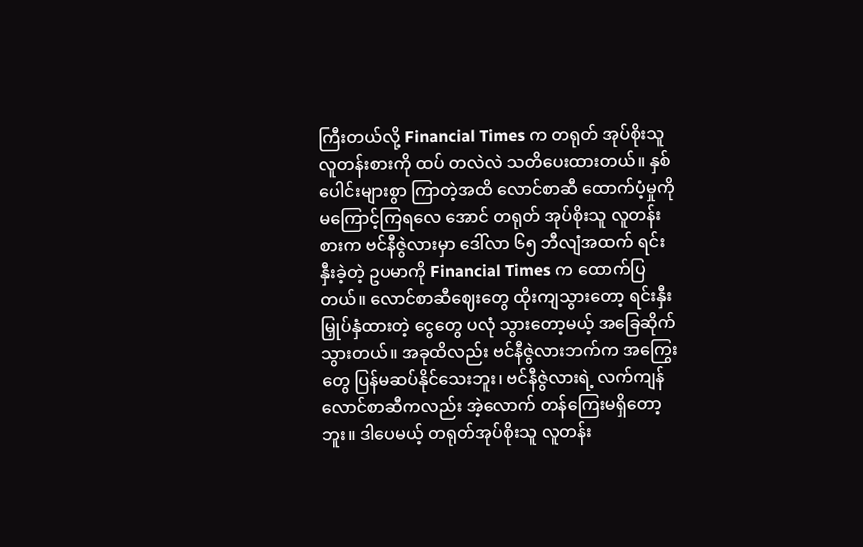ကြီးတယ်လို့ Financial Times က တရုတ် အုပ်စိုးသူ လူတန်းစားကို ထပ် တလဲလဲ သတိပေးထားတယ်။ နှစ်ပေါင်းများစွာ ကြာတဲ့အထိ လောင်စာဆီ ထောက်ပံ့မှုကို မကြောင့်ကြရလေ အောင် တရုတ် အုပ်စိုးသူ လူတန်းစားက ဗင်နီဇွဲလားမှာ ဒေါ်လာ ၆၅ ဘီလျံအထက် ရင်းနှီးခဲ့တဲ့ ဥပမာကို Financial Times က ထောက်ပြတယ်။ လောင်စာဆီဈေးတွေ ထိုးကျသွားတော့ ရင်းနှီးမြှုပ်နှံထားတဲ့ ငွေတွေ ပလုံ သွားတော့မယ့် အခြေဆိုက်သွားတယ်။ အခုထိလည်း ဗင်နီဇွဲလားဘက်က အကြွေးတွေ ပြန်မဆပ်နိုင်သေးဘူး၊ ဗင်နီဇွဲလားရဲ့ လက်ကျန် လောင်စာဆီကလည်း အဲ့လောက် တန်ကြေးမရှိတော့ဘူး။ ဒါပေမယ့် တရုတ်အုပ်စိုးသူ လူတန်း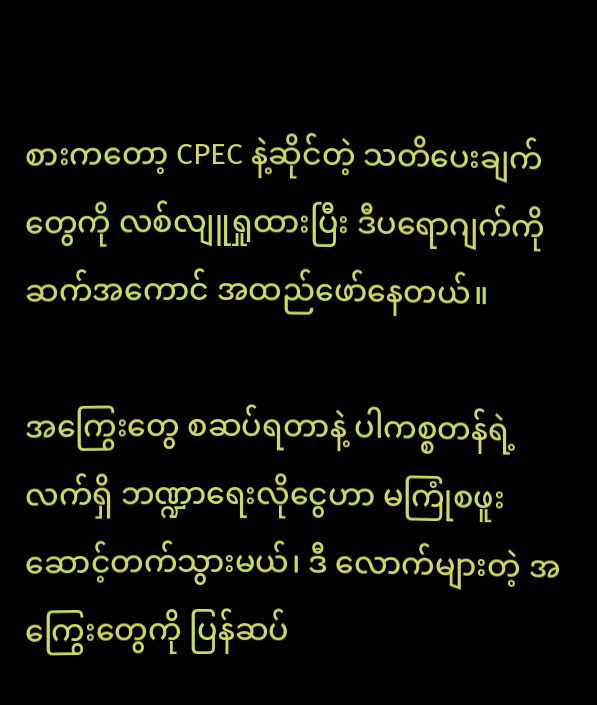စားကတော့ CPEC နဲ့ဆိုင်တဲ့ သတိပေးချက်တွေကို လစ်လျူရှုထားပြီး ဒီပရောဂျက်ကို ဆက်အကောင် အထည်ဖော်နေတယ်။

အကြွေးတွေ စဆပ်ရတာနဲ့ ပါကစ္စတန်ရဲ့ လက်ရှိ ဘဏ္ဍာရေးလိုငွေဟာ မကြုံစဖူး ဆောင့်တက်သွားမယ်၊ ဒီ လောက်များတဲ့ အကြွေးတွေကို ပြန်ဆပ်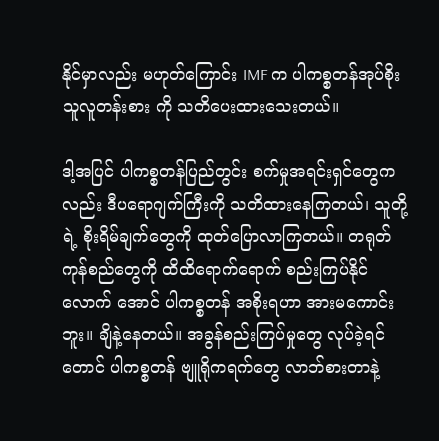နိုင်မှာလည်း မဟုတ်ကြောင်း IMF က ပါကစ္စတန်အုပ်စိုးသူလူတန်းစား ကို သတိပေးထားသေးတယ်။

ဒါ့အပြင် ပါကစ္စတန်ပြည်တွင်း စက်မှုအရင်းရှင်တွေကလည်း ဒီပရောဂျက်ကြီးကို သတိထားနေကြတယ်၊ သူတို့ရဲ့ စိုးရိမ်ချက်တွေကို ထုတ်ပြောလာကြတယ်။ တရုတ်ကုန်စည်တွေကို ထိထိရောက်ရောက် စည်းကြပ်နိုင်လောက် အောင် ပါကစ္စတန် အစိုးရဟာ အားမကောင်းဘူး။ ချိနဲ့နေတယ်။ အခွန်စည်းကြပ်မှုတွေ လုပ်ခဲ့ရင်တောင် ပါကစ္စတန် ဗျူရိုကရက်တွေ လာဘ်စားတာနဲ့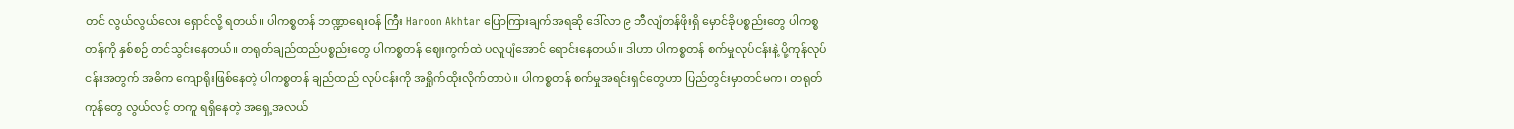တင် လွယ်လွယ်လေး ရှောင်လို့ ရတယ်။ ပါကစ္စတန် ဘဏ္ဍာရေးဝန် ကြီး Haroon Akhtar ပြောကြားချက်အရဆို ဒေါ်လာ ၉ ဘီလျံတန်ဖိုးရှိ မှောင်ခိုပစ္စည်းတွေ ပါကစ္စတန်ကို နှစ်စဉ် တင်သွင်းနေတယ်။ တရုတ်ချည်ထည်ပစ္စည်းတွေ ပါကစ္စတန် ဈေးကွက်ထဲ ပလူပျံအောင် ရောင်းနေတယ်။ ဒါဟာ ပါကစ္စတန် စက်မှုလုပ်ငန်းနဲ့ ပို့ကုန်လုပ်ငန်းအတွက် အဓိက ကျောရိုးဖြစ်နေတဲ့ ပါကစ္စတန် ချည်ထည် လုပ်ငန်းကို အရှိုက်ထိုးလိုက်တာပဲ။ ပါကစ္စတန် စက်မှုအရင်းရှင်တွေဟာ ပြည်တွင်းမှာတင်မက၊ တရုတ် ကုန်တွေ လွယ်လင့် တကူ ရရှိနေတဲ့ အရှေ့အလယ်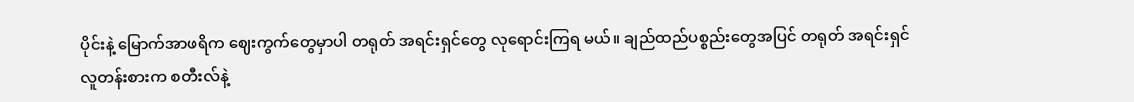ပိုင်းနဲ့ မြောက်အာဖရိက ဈေးကွက်တွေမှာပါ တရုတ် အရင်းရှင်တွေ လုရောင်းကြရ မယ်။ ချည်ထည်ပစ္စည်းတွေအပြင် တရုတ် အရင်းရှင် လူတန်းစားက စတီးလ်နဲ့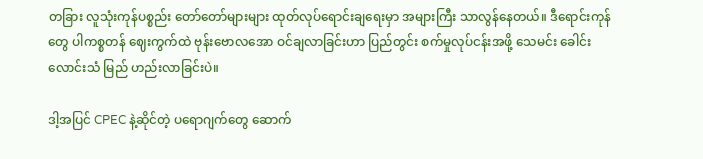တခြား လူသုံးကုန်ပစ္စည်း တော်တော်များများ ထုတ်လုပ်ရောင်းချရေးမှာ အများကြီး သာလွန်နေတယ်။ ဒီရောင်းကုန်တွေ ပါကစ္စတန် ဈေးကွက်ထဲ ဗုန်းဗောလအော ဝင်ချလာခြင်းဟာ ပြည်တွင်း စက်မှုလုပ်ငန်းအဖို့ သေမင်း ခေါင်းလောင်းသံ မြည် ဟည်းလာခြင်းပဲ။

ဒါ့အပြင် CPEC နဲ့ဆိုင်တဲ့ ပရောဂျက်တွေ ဆောက်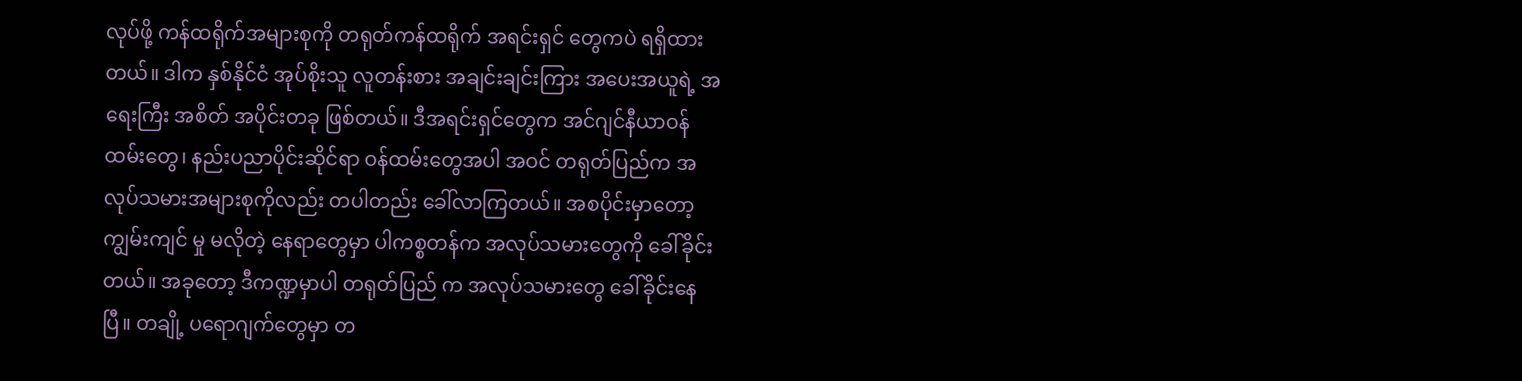လုပ်ဖို့ ကန်ထရိုက်အများစုကို တရုတ်ကန်ထရိုက် အရင်းရှင် တွေကပဲ ရရှိထားတယ်။ ဒါက နှစ်နိုင်ငံ အုပ်စိုးသူ လူတန်းစား အချင်းချင်းကြား အပေးအယူရဲ့ အရေးကြီး အစိတ် အပိုင်းတခု ဖြစ်တယ်။ ဒီအရင်းရှင်တွေက အင်ဂျင်နီယာဝန်ထမ်းတွေ၊ နည်းပညာပိုင်းဆိုင်ရာ ဝန်ထမ်းတွေအပါ အဝင် တရုတ်ပြည်က အလုပ်သမားအများစုကိုလည်း တပါတည်း ခေါ်လာကြတယ်။ အစပိုင်းမှာတော့ ကျွမ်းကျင် မှု မလိုတဲ့ နေရာတွေမှာ ပါကစ္စတန်က အလုပ်သမားတွေကို ခေါ်ခိုင်းတယ်။ အခုတော့ ဒီကဏ္ဍမှာပါ တရုတ်ပြည် က အလုပ်သမားတွေ ခေါ်ခိုင်းနေပြီ။ တချို့ ပရောဂျက်တွေမှာ တ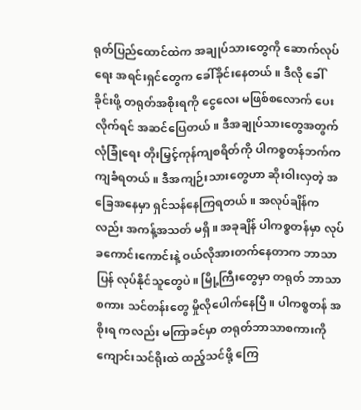ရုတ်ပြည်ထောင်ထဲက အချုပ်သားတွေကို ဆောက်လုပ်ရေး အရင်းရှင်တွေက ခေါ်ခိုင်းနေတယ်။ ဒီလို ခေါ်ခိုင်းဖို့ တရုတ်အစိုးရကို ငွေလေး မဖြစ်စလောက် ပေးလိုက်ရင် အဆင်ပြေတယ်။ ဒီအချုပ်သားတွေအတွက် လုံခြုံရေး တိုးမြှင့်ကုန်ကျစရိတ်ကို ပါကစ္စတန်ဘက်က ကျခံရတယ်။ ဒီအကျဉ်းသားတွေဟာ ဆိုးဝါးလှတဲ့ အခြေအနေမှာ ရှင်သန်နေကြရတယ်။ အလုပ်ချိန်ကလည်း အကန့်အသတ် မရှိ။ အခုချိန် ပါကစ္စတန်မှာ လုပ်ခကောင်းကောင်းနဲ့ ဝယ်လိုအားတက်နေတာက ဘာသာပြန် လုပ်နိုင်သူတွေပဲ။ မြို့ကြီးတွေမှာ တရုတ် ဘာသာစကား သင်တန်းတွေ မှိုလိုပေါက်နေပြီ။ ပါကစ္စတန် အစိုးရ ကလည်း မကြာခင်မှာ တရုတ်ဘာသာစကားကို ကျောင်းသင်ရိုးထဲ ထည့်သင်ဖို့ ကြေ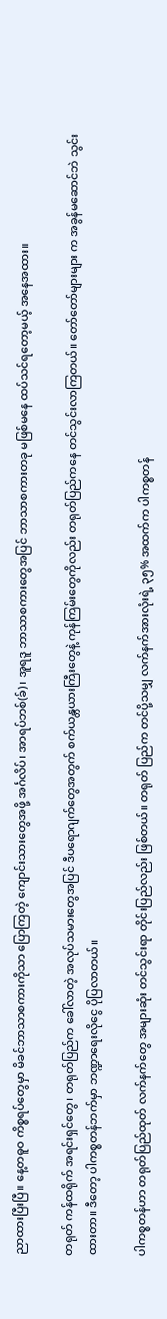ညာထားပြီးပြီ။ နေ့တဓူဝ ကိစ္စရပ်တွေမှာ မိခင်ဘာသာစကားကိုသာ ပြောကြတဲ့ ကျောင်းသားတွေအဖို့ အင်္ဂလိပ်၊ အာရပ်ဘစ်(ခ်)၊ အူရဒူ ဘာသာစကားတွေအပြင် ဘာသာစကားတခု မဖြစ်မနေ ထပ်သင်ရတော့မယ့် အနေအထား။

တရုတ် ကန်ထရိုက် အရင်းရှင်တွေ၊ တရုတ်ပြည်က ခေါ်လာတဲ့ အလုပ်သမားတွေအပြင် ဒီပရောဂျက်တွေအတွက် စက်ယန္တယားကြီးတွေနဲ့ ကုန်ကြမ်းတွေကိုလည်း တရုတ်ပြည်ကနေ တင်သွင်းလာကြတယ်။ တော်တော်များများ က အခွန်မဆောင်ဘဲ သွင်းထားတာ။ ဒီတော့ ပါကစ္စတန်ဘက်မှာ ဘဏ္ဍာရေးလိုငွေ ပိုပြလာတယ်။

ပါကစ္စတန်ဟာ တရုတ်ပြည်ထုတ် လက်နက်တွေ အများဆုံး တင်သွင်းရာ တိုင်းပြည်လည်း ဖြစ်တယ်။ တရုတ် ပြည်က တင်ပို့သမျှ လက်နက်အားလုံးရဲ့ ၃၅% အထက်က ပါကစ္စတန်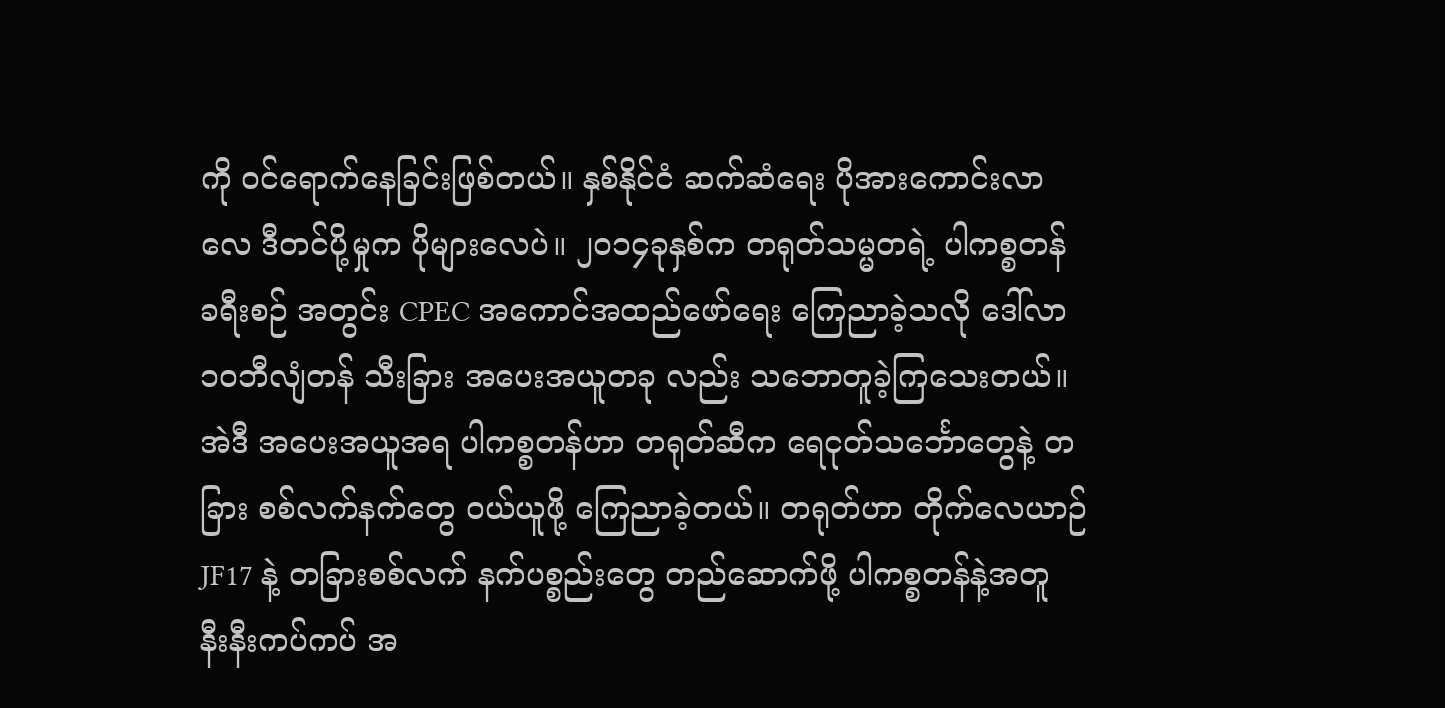ကို ဝင်ရောက်နေခြင်းဖြစ်တယ်။ နှစ်နိုင်ငံ ဆက်ဆံရေး ပိုအားကောင်းလာလေ ဒီတင်ပို့မှုက ပိုများလေပဲ။ ၂၀၁၄ခုနှစ်က တရုတ်သမ္မတရဲ့ ပါကစ္စတန် ခရီးစဉ် အတွင်း CPEC အကောင်အထည်ဖော်ရေး ကြေညာခဲ့သလို ဒေါ်လာ ၁ဝဘီလျံတန် သီးခြား အပေးအယူတခု လည်း သဘောတူခဲ့ကြသေးတယ်။ အဲဒီ အပေးအယူအရ ပါကစ္စတန်ဟာ တရုတ်ဆီက ရေငုတ်သင်္ဘောတွေနဲ့ တခြား စစ်လက်နက်တွေ ဝယ်ယူဖို့ ကြေညာခဲ့တယ်။ တရုတ်ဟာ တိုက်လေယာဉ် JF17 နဲ့ တခြားစစ်လက် နက်ပစ္စည်းတွေ တည်ဆောက်ဖို့ ပါကစ္စတန်နဲ့အတူ နီးနီးကပ်ကပ် အ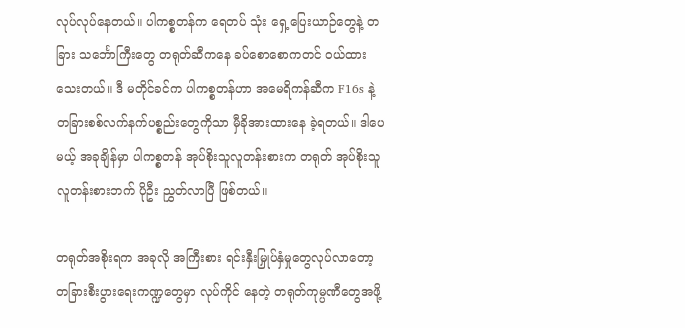လုပ်လုပ်နေတယ်။ ပါကစ္စတန်က ရေတပ် သုံး ရှေ့ပြေးယာဉ်တွေနဲ့ တခြား သင်္ဘောကြီးတွေ တရုတ်ဆီကနေ ခပ်စောစောကတင် ဝယ်ထားသေးတယ်။ ဒီ မတိုင်ခင်က ပါကစ္စတန်ဟာ အမေရိကန်ဆီက F16s နဲ့ တခြားစစ်လက်နက်ပစ္စည်းတွေကိုသာ မှီခိုအားထားနေ ခဲ့ရတယ်။ ဒါပေမယ့် အခုချိန်မှာ ပါကစ္စတန် အုပ်စိုးသူလူတန်းစားက တရုတ် အုပ်စိုးသူလူတန်းစားဘက် ပိုဦး ညွှတ်လာပြီ ဖြစ်တယ်။

တရုတ်အစိုးရက အခုလို အကြီးစား ရင်းနှီးမြှုပ်နှံမှုတွေလုပ်လာတော့ တခြားစီးပွားရေးကဏ္ဍတွေမှာ လုပ်ကိုင် နေတဲ့ တရုတ်ကုမ္ပဏီတွေအဖို့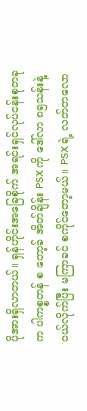ပိုအားရှိလာတယ်။ ရှန်ဟိုင်းအခြေစိုက် အရင်းရှင်လုပ်ငန်းစုတခုက ပါကစ္စတန် စ တော့ခ် အိတ်ချိန်း PSX ကို ဒေါ်လာ ၈၅သန်းနဲ့ ဝယ်လိုက်ပြီး မကြာခင် စကိုင်တော့မယ်။ PSX ရဲ့ လတ်တလော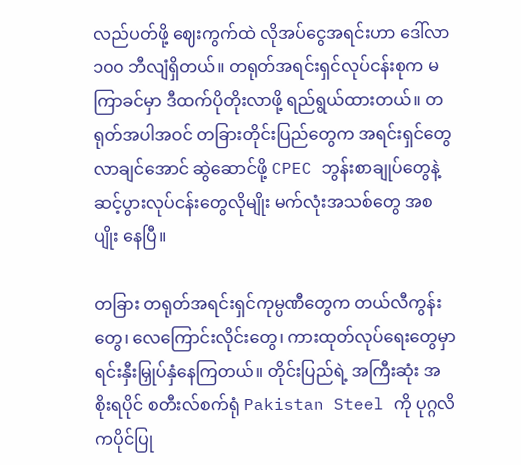လည်ပတ်ဖို့ ဈေးကွက်ထဲ လိုအပ်ငွေအရင်းဟာ ဒေါ်လာ ၁၀၀ ဘီလျံရှိတယ်။ တရုတ်အရင်းရှင်လုပ်ငန်းစုက မ ကြာခင်မှာ ဒီထက်ပိုတိုးလာဖို့ ရည်ရွယ်ထားတယ်။ တရုတ်အပါအဝင် တခြားတိုင်းပြည်တွေက အရင်းရှင်တွေ လာချင်အောင် ဆွဲဆောင်ဖို့ CPEC ဘွန်းစာချုပ်တွေနဲ့ ဆင့်ပွားလုပ်ငန်းတွေလိုမျိုး မက်လုံးအသစ်တွေ အစပျိုး နေပြီ။

တခြား တရုတ်အရင်းရှင်ကုမ္ပဏီတွေက တယ်လီကွန်းတွေ၊ လေကြောင်းလိုင်းတွေ၊ ကားထုတ်လုပ်ရေးတွေမှာ ရင်းနှီးမြှုပ်နှံနေကြတယ်။ တိုင်းပြည်ရဲ့ အကြီးဆုံး အစိုးရပိုင် စတီးလ်စက်ရုံ Pakistan Steel ကို ပုဂ္ဂလိကပိုင်ပြု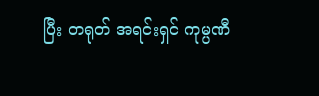ပြီး တရုတ် အရင်းရှင် ကုမ္ပဏီ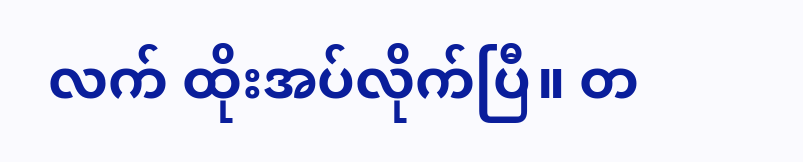လက် ထိုးအပ်လိုက်ပြီ။ တ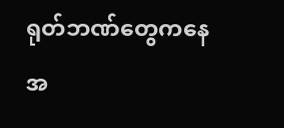ရုတ်ဘဏ်တွေကနေ အ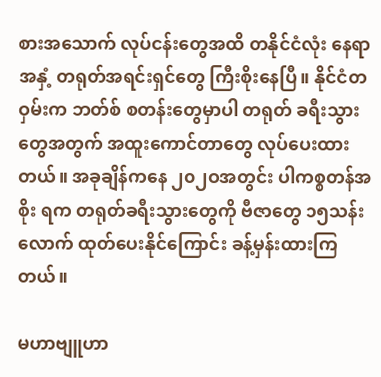စားအသောက် လုပ်ငန်းတွေအထိ တနိုင်ငံလုံး နေရာအနှံ့ တရုတ်အရင်းရှင်တွေ ကြီးစိုးနေပြီ။ နိုင်ငံတဝှမ်းက ဘတ်စ် စတန်းတွေမှာပါ တရုတ် ခရီးသွားတွေအတွက် အထူးကောင်တာတွေ လုပ်ပေးထားတယ်။ အခုချိန်ကနေ ၂၀၂ဝအတွင်း ပါကစ္စတန်အစိုး ရက တရုတ်ခရီးသွားတွေကို ဗီဇာတွေ ၁၅သန်းလောက် ထုတ်ပေးနိုင်ကြောင်း ခန့်မှန်းထားကြတယ်။

မဟာဗျူဟာ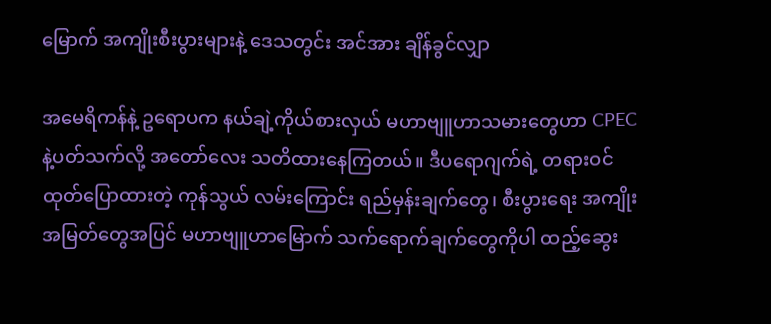မြောက် အကျိုးစီးပွားများနဲ့ ဒေသတွင်း အင်အား ချိန်ခွင်လျှာ

အမေရိကန်နဲ့ ဥရောပက နယ်ချဲ့ကိုယ်စားလှယ် မဟာဗျူဟာသမားတွေဟာ CPEC နဲ့ပတ်သက်လို့ အတော်လေး သတိထားနေကြတယ်။ ဒီပရောဂျက်ရဲ့ တရားဝင်ထုတ်ပြောထားတဲ့ ကုန်သွယ် လမ်းကြောင်း ရည်မှန်းချက်တွေ၊ စီးပွားရေး အကျိုးအမြတ်တွေအပြင် မဟာဗျူဟာမြောက် သက်ရောက်ချက်တွေကိုပါ ထည့်ဆွေး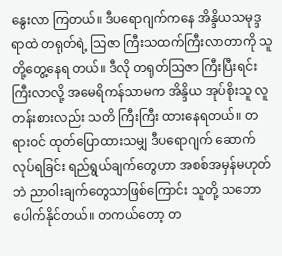နွေးလာ ကြတယ်။ ဒီပရောဂျက်ကနေ အိန္ဒိယသမုဒ္ဒရာထဲ တရုတ်ရဲ့ သြဇာ ကြီးသထက်ကြီးလာတာကို သူတို့တွေ့နေရ တယ်။ ဒီလို တရုတ်သြဇာ ကြီးပြီးရင်း ကြီးလာလို့ အမေရိကန်သာမက အိန္ဒိယ အုပ်စိုးသူ လူတန်းစားလည်း သတိ ကြီးကြီး ထားနေရတယ်။ တရားဝင် ထုတ်ပြောထားသမျှ ဒီပရောဂျက် ဆောက်လုပ်ရခြင်း ရည်ရွယ်ချက်တွေဟာ အစစ်အမှန်မဟုတ်ဘဲ ညာဝါးချက်တွေသာဖြစ်ကြောင်း သူတို့ သဘောပေါက်နိုင်တယ်။ တကယ်တော့ တ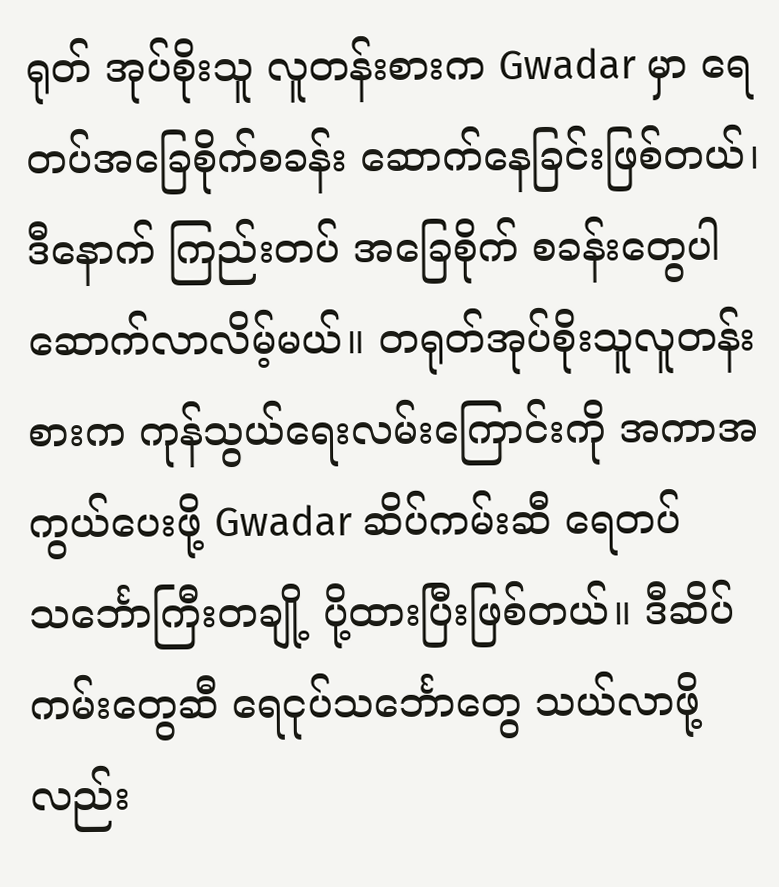ရုတ် အုပ်စိုးသူ လူတန်းစားက Gwadar မှာ ရေတပ်အခြေစိုက်စခန်း ဆောက်နေခြင်းဖြစ်တယ်၊ ဒီနောက် ကြည်းတပ် အခြေစိုက် စခန်းတွေပါ ဆောက်လာလိမ့်မယ်။ တရုတ်အုပ်စိုးသူလူတန်းစားက ကုန်သွယ်ရေးလမ်းကြောင်းကို အကာအကွယ်ပေးဖို့ Gwadar ဆိပ်ကမ်းဆီ ရေတပ်သင်္ဘောကြီးတချို့ ပို့ထားပြီးဖြစ်တယ်။ ဒီဆိပ်ကမ်းတွေဆီ ရေငုပ်သင်္ဘောတွေ သယ်လာဖို့လည်း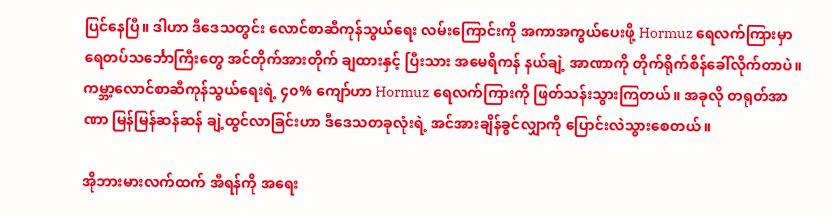ပြင်နေပြီ။ ဒါဟာ ဒီဒေသတွင်း လောင်စာဆီကုန်သွယ်ရေး လမ်းကြောင်းကို အကာအကွယ်ပေးဖို့ Hormuz ရေလက်ကြားမှာ ရေတပ်သင်္ဘောကြီးတွေ အင်တိုက်အားတိုက် ချထားနှင့် ပြီးသား အမေရိကန် နယ်ချဲ့ အာဏာကို တိုက်ရိုက်စိန်ခေါ်လိုက်တာပဲ။ ကမ္ဘာ့လောင်စာဆီကုန်သွယ်ရေးရဲ့ ၄၀% ကျော်ဟာ Hormuz ရေလက်ကြားကို ဖြတ်သန်းသွားကြတယ်။ အခုလို တရုတ်အာဏာ မြန်မြန်ဆန်ဆန် ချဲ့ထွင်လာခြင်းဟာ ဒီဒေသတခုလုံးရဲ့ အင်အားချိန်ခွင်လျှာကို ပြောင်းလဲသွားစေတယ်။

အိုဘားမားလက်ထက် အီရန်ကို အရေး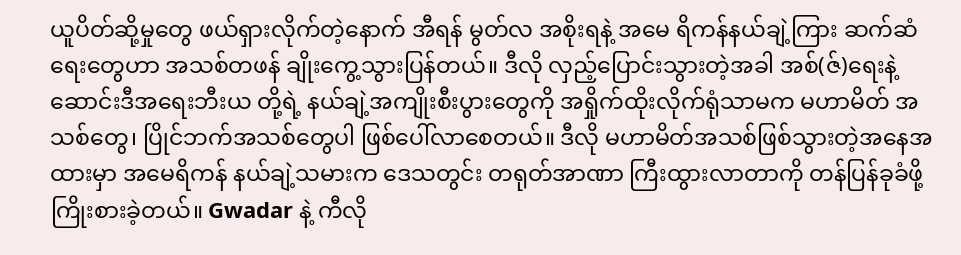ယူပိတ်ဆို့မှုတွေ ဖယ်ရှားလိုက်တဲ့နောက် အီရန် မွတ်လ အစိုးရနဲ့ အမေ ရိကန်နယ်ချဲ့ကြား ဆက်ဆံရေးတွေဟာ အသစ်တဖန် ချိုးကွေ့သွားပြန်တယ်။ ဒီလို လှည့်ပြောင်းသွားတဲ့အခါ အစ်(ဇ်)ရေးနဲ့ ဆောင်းဒီအရေးဘီးယ တို့ရဲ့ နယ်ချဲ့အကျိုးစီးပွားတွေကို အရှိုက်ထိုးလိုက်ရုံသာမက မဟာမိတ် အသစ်တွေ၊ ပြိုင်ဘက်အသစ်တွေပါ ဖြစ်ပေါ်လာစေတယ်။ ဒီလို မဟာမိတ်အသစ်ဖြစ်သွားတဲ့အနေအထားမှာ အမေရိကန် နယ်ချဲ့သမားက ဒေသတွင်း တရုတ်အာဏာ ကြီးထွားလာတာကို တန်ပြန်ခုခံဖို့ ကြိုးစားခဲ့တယ်။ Gwadar နဲ့ ကီလို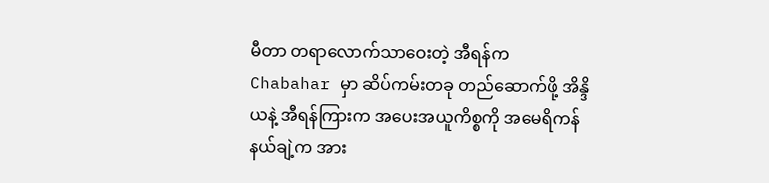မီတာ တရာလောက်သာဝေးတဲ့ အီရန်က Chabahar မှာ ဆိပ်ကမ်းတခု တည်ဆောက်ဖို့ အိန္ဒိ ယနဲ့ အီရန်ကြားက အပေးအယူကိစ္စကို အမေရိကန် နယ်ချဲ့က အား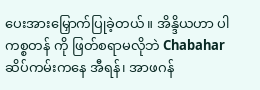ပေးအားမြှောက်ပြုခဲ့တယ်။ အိန္ဒိယဟာ ပါကစ္စတန် ကို ဖြတ်စရာမလိုဘဲ Chabahar ဆိပ်ကမ်းကနေ အီရန်၊ အာဖဂန်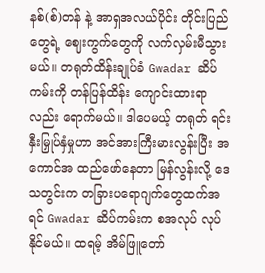နစ်(စ်)တန် နဲ့ အာရှအလယ်ပိုင်း တိုင်းပြည်တွေရဲ့ ဈေးကွက်တွေကို လက်လှမ်းမီသွားမယ်။ တရုတ်ထိန်းချုပ်ခံ Gwadar ဆိပ်ကမ်းကို တန်ပြန်ထိန်း ကျောင်းထားရာ လည်း ရောက်မယ်။ ဒါပေမယ့် တရုတ် ရင်းနှီးမြှုပ်နှံမှုဟာ အင်အားကြီးမားလွန်းပြီး အကောင်အ ထည်ဖော်နေတာ မြန်လွန်းလို့ ဒေသတွင်းက တခြားပရောဂျက်တွေထက်အရင် Gwadar ဆိပ်ကမ်းက စအလုပ် လုပ်နိုင်မယ်။ ထရမ့် အိမ်ဖြူတော်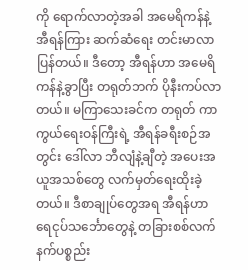ကို ရောက်လာတဲ့အခါ အမေရိကန်နဲ့ အီရန်ကြား ဆက်ဆံရေး တင်းမာလာပြန်တယ်။ ဒီတော့ အီရန်ဟာ အမေရိကန်နဲ့ခွာပြီး တရုတ်ဘက် ပိုနီးကပ်လာတယ်။ မကြာသေးခင်က တရုတ် ကာကွယ်ရေးဝန်ကြီးရဲ့ အီရန်ခရီးစဉ်အတွင်း ဒေါ်လာ ဘီလျံနဲ့ချီတဲ့ အပေးအယူအသစ်တွေ လက်မှတ်ရေးထိုးခဲ့တယ်။ ဒီစာချုပ်တွေအရ အီရန်ဟာ ရေငုပ်သင်္ဘောတွေနဲ့ တခြားစစ်လက်နက်ပစ္စည်း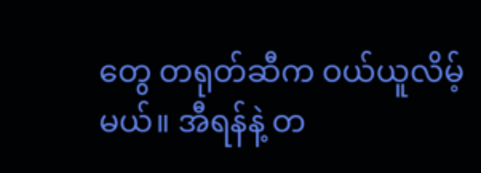တွေ တရုတ်ဆီက ဝယ်ယူလိမ့်မယ်။ အီရန်နဲ့ တ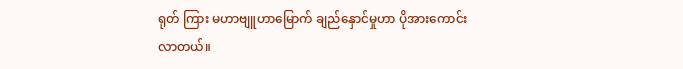ရုတ် ကြား မဟာဗျူဟာမြောက် ချည်နှောင်မှုဟာ ပိုအားကောင်းလာတယ်။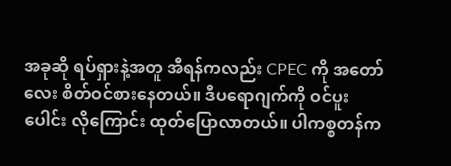အခုဆို ရပ်ရှားနဲ့အတူ အီရန်ကလည်း CPEC ကို အတော်လေး စိတ်ဝင်စားနေတယ်။ ဒီပရောဂျက်ကို ဝင်ပူးပေါင်း လိုကြောင်း ထုတ်ပြောလာတယ်။ ပါကစ္စတန်က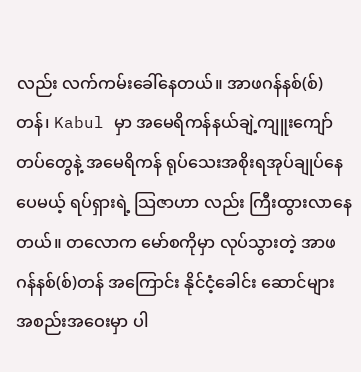လည်း လက်ကမ်းခေါ်နေတယ်။ အာဖဂန်နစ်(စ်)တန်၊ Kabul မှာ အမေရိကန်နယ်ချဲ့ကျူးကျော်တပ်တွေနဲ့ အမေရိကန် ရုပ်သေးအစိုးရအုပ်ချုပ်နေပေမယ့် ရပ်ရှားရဲ့ သြဇာဟာ လည်း ကြီးထွားလာနေတယ်။ တလောက မော်စကိုမှာ လုပ်သွားတဲ့ အာဖဂန်နစ်(စ်)တန် အကြောင်း နိုင်ငံ့ခေါင်း ဆောင်များ အစည်းအဝေးမှာ ပါ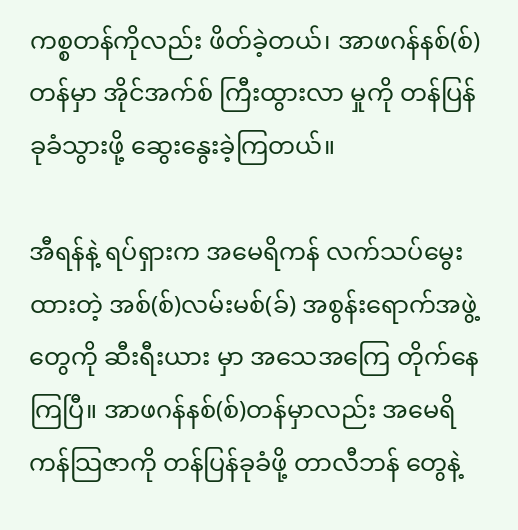ကစ္စတန်ကိုလည်း ဖိတ်ခဲ့တယ်၊ အာဖဂန်နစ်(စ်)တန်မှာ အိုင်အက်စ် ကြီးထွားလာ မှုကို တန်ပြန်ခုခံသွားဖို့ ဆွေးနွေးခဲ့ကြတယ်။

အီရန်နဲ့ ရပ်ရှားက အမေရိကန် လက်သပ်မွေးထားတဲ့ အစ်(စ်)လမ်းမစ်(ခ်) အစွန်းရောက်အဖွဲ့တွေကို ဆီးရီးယား မှာ အသေအကြေ တိုက်နေကြပြီ။ အာဖဂန်နစ်(စ်)တန်မှာလည်း အမေရိကန်သြဇာကို တန်ပြန်ခုခံဖို့ တာလီဘန် တွေနဲ့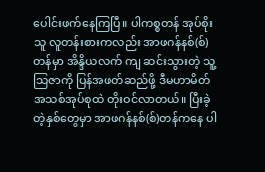ပေါင်းဖက်နေကြပြီ။ ပါကစ္စတန် အုပ်စိုးသူ လူတန်းစားကလည်း အာဖဂန်နစ်(စ်)တန်မှာ အိန္ဒိယလက် ကျ ဆင်းသွားတဲ့ သူ့သြဇာကို ပြန်အဖတ်ဆည်ဖို့ ဒီမဟာမိတ်အသစ်အုပ်စုထဲ တိုးဝင်လာတယ်။ ပြီးခဲ့တဲ့နှစ်တွေမှာ အာဖဂန်နစ်(စ်)တန်ကနေ ပါ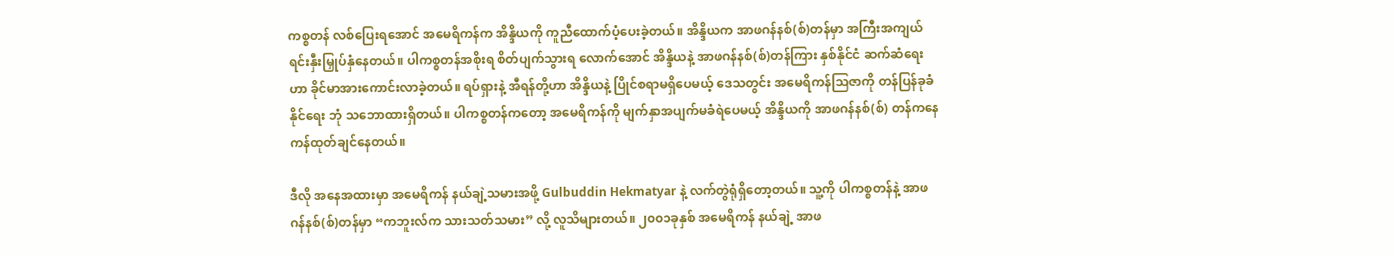ကစ္စတန် လစ်ပြေးရအောင် အမေရိကန်က အိန္ဒိယကို ကူညီထောက်ပံ့ပေးခဲ့တယ်။ အိန္ဒိယက အာဖဂန်နစ်(စ်)တန်မှာ အကြီးအကျယ် ရင်းနှီးမြှုပ်နှံနေတယ်။ ပါကစ္စတန်အစိုးရ စိတ်ပျက်သွားရ လောက်အောင် အိန္ဒိယနဲ့ အာဖဂန်နစ်(စ်)တန်ကြား နှစ်နိုင်ငံ ဆက်ဆံရေးဟာ ခိုင်မာအားကောင်းလာခဲ့တယ်။ ရပ်ရှားနဲ့ အီရန်တို့ဟာ အိန္ဒိယနဲ့ ပြိုင်စရာမရှိပေမယ့် ဒေသတွင်း အမေရိကန်သြဇာကို တန်ပြန်ခုခံနိုင်ရေး ဘုံ သဘောထားရှိတယ်။ ပါကစ္စတန်ကတော့ အမေရိကန်ကို မျက်နှာအပျက်မခံရဲပေမယ့် အိန္ဒိယကို အာဖဂန်နစ်(စ်) တန်ကနေ ကန်ထုတ်ချင်နေတယ်။

ဒီလို အနေအထားမှာ အမေရိကန် နယ်ချဲ့သမားအဖို့ Gulbuddin Hekmatyar နဲ့ လက်တွဲရုံရှိတော့တယ်။ သူ့ကို ပါကစ္စတန်နဲ့ အာဖဂန်နစ်(စ်)တန်မှာ “ကဘူးလ်က သားသတ်သမား” လို့ လူသိများတယ်။ ၂၀၀၁ခုနှစ် အမေရိကန် နယ်ချဲ့ အာဖ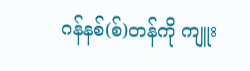ဂန်နစ်(စ်)တန်ကို ကျူး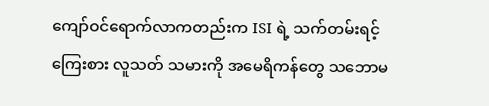ကျော်ဝင်ရောက်လာကတည်းက ISI ရဲ့ သက်တမ်းရင့် ကြေးစား လူသတ် သမားကို အမေရိကန်တွေ သဘောမ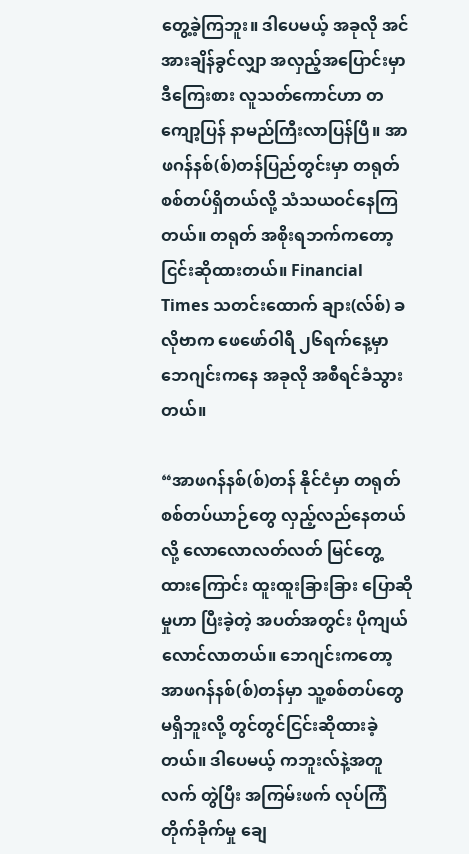တွေ့ခဲ့ကြဘူး။ ဒါပေမယ့် အခုလို အင်အားချိန်ခွင်လျှာ အလှည့်အပြောင်းမှာ ဒီကြေးစား လူသတ်ကောင်ဟာ တကျော့ပြန် နာမည်ကြီးလာပြန်ပြီ။ အာဖဂန်နစ်(စ်)တန်ပြည်တွင်းမှာ တရုတ် စစ်တပ်ရှိတယ်လို့ သံသယဝင်နေကြတယ်။ တရုတ် အစိုးရဘက်ကတော့ ငြင်းဆိုထားတယ်။ Financial Times သတင်းထောက် ချား(လ်စ်) ခလိုဗာက ဖေဖော်ဝါရီ ၂၆ရက်နေ့မှာ ဘေဂျင်းကနေ အခုလို အစီရင်ခံသွားတယ်။

“အာဖဂန်နစ်(စ်)တန် နိုင်ငံမှာ တရုတ်စစ်တပ်ယာဉ်တွေ လှည့်လည်နေတယ်လို့ လောလောလတ်လတ် မြင်တွေ့ ထားကြောင်း ထူးထူးခြားခြား ပြောဆိုမှုဟာ ပြီးခဲ့တဲ့ အပတ်အတွင်း ပိုကျယ်လောင်လာတယ်။ ဘေဂျင်းကတော့ အာဖဂန်နစ်(စ်)တန်မှာ သူ့စစ်တပ်တွေ မရှိဘူးလို့ တွင်တွင်ငြင်းဆိုထားခဲ့တယ်။ ဒါပေမယ့် ကဘူးလ်နဲ့အတူလက် တွဲပြီး အကြမ်းဖက် လုပ်ကြံတိုက်ခိုက်မှု ချေ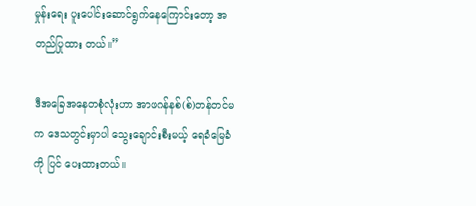မှုန်းရေး ပူးပေါင်းဆောင်ရွက်နေကြောင်းတော့ အတည်ပြုထား တယ်။”

ဒီအခြေအနေတစုံလုံးဟာ အာဖဂန်နစ်(စ်)တန်တင်မက ဒေသတွင်းမှာပါ သွေးချောင်းစီးမယ့် ရေခံမြေခံကို ပြင် ပေးထားတယ်။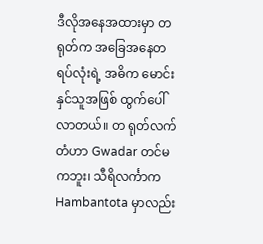ဒီလိုအနေအထားမှာ တရုတ်က အခြေအနေတရပ်လုံးရဲ့ အဓိက မောင်းနှင်သူအဖြစ် ထွက်ပေါ်လာတယ်။ တ ရုတ်လက်တံဟာ Gwadar တင်မကဘူး၊ သီရိလင်္ကာက Hambantota မှာလည်း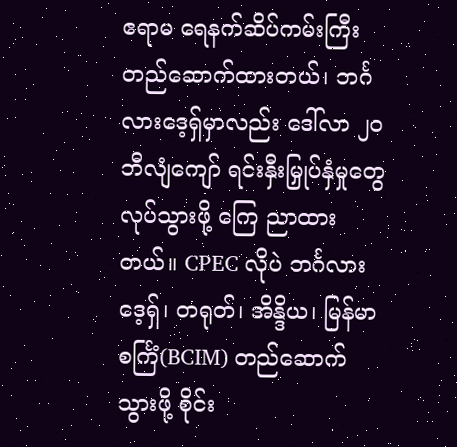ဧရာမ ရေနက်ဆိပ်ကမ်းကြီး တည်ဆောက်ထားတယ်၊ ဘင်္ဂလားဒေ့ရှ်မှာလည်း ဒေါ်လာ ၂၀ ဘီလျံကျော် ရင်းနှီးမြှုပ်နှံမှုတွေလုပ်သွားဖို့ ကြေ ညာထားတယ်။ CPEC လိုပဲ ဘင်္ဂလားဒေ့ရှ်၊ တရုတ်၊ အိန္ဒိယ၊ မြန်မာ စင်္ကြံ(BCIM) တည်ဆောက်သွားဖို့ စိုင်း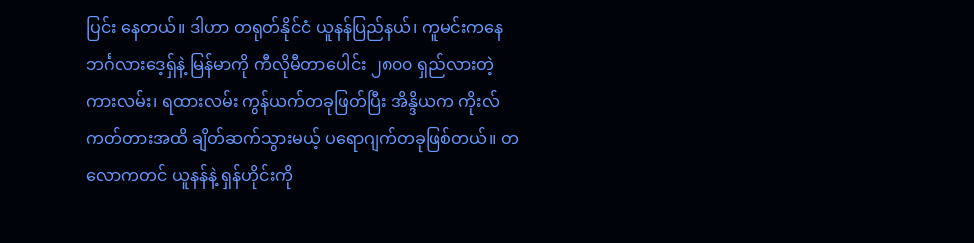ပြင်း နေတယ်။ ဒါဟာ တရုတ်နိုင်ငံ ယူနန်ပြည်နယ်၊ ကူမင်းကနေ ဘင်္ဂလားဒေ့ရှ်နဲ့ မြန်မာကို ကီလိုမီတာပေါင်း ၂၈၀၀ ရှည်လားတဲ့ ကားလမ်း၊ ရထားလမ်း ကွန်ယက်တခုဖြတ်ပြီး အိန္ဒိယက ကိုးလ်ကတ်တားအထိ ချိတ်ဆက်သွားမယ့် ပရောဂျက်တခုဖြစ်တယ်။ တလောကတင် ယူနန်နဲ့ ရှန်ဟိုင်းကို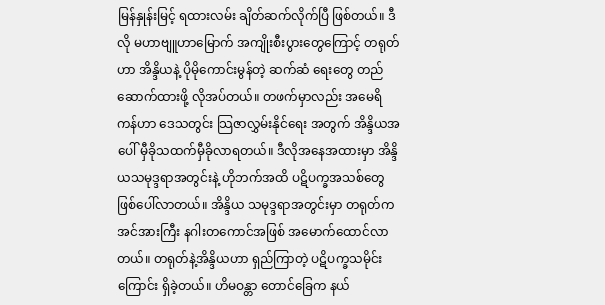မြန်နှုန်းမြင့် ရထားလမ်း ချိတ်ဆက်လိုက်ပြီ ဖြစ်တယ်။ ဒီလို မဟာဗျူဟာမြောက် အကျိုးစီးပွားတွေကြောင့် တရုတ်ဟာ အိန္ဒိယနဲ့ ပိုမိုကောင်းမွန်တဲ့ ဆက်ဆံ ရေးတွေ တည်ဆောက်ထားဖို့ လိုအပ်တယ်။ တဖက်မှာလည်း အမေရိကန်ဟာ ဒေသတွင်း သြဇာလွှမ်းနိုင်ရေး အတွက် အိန္ဒိယအပေါ် မှီခိုသထက်မှီခိုလာရတယ်။ ဒီလိုအနေအထားမှာ အိန္ဒိယသမုဒ္ဒရာအတွင်းနဲ့ ဟိုဘက်အထိ ပဋိပက္ခအသစ်တွေ ဖြစ်ပေါ်လာတယ်။ အိန္ဒိယ သမုဒ္ဒရာအတွင်းမှာ တရုတ်က အင်အားကြီး နဂါးတကောင်အဖြစ် အမောက်ထောင်လာတယ်။ တရုတ်နဲ့အိန္ဒိယဟာ ရှည်ကြာတဲ့ ပဋိပက္ခသမိုင်းကြောင်း ရှိခဲ့တယ်။ ဟိမဝန္တာ တောင်ခြေက နယ်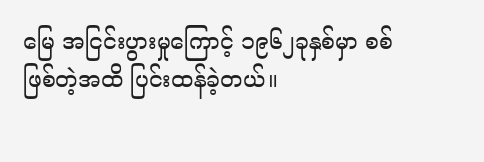မြေ အငြင်းပွားမှုကြောင့် ၁၉၆၂ခုနှစ်မှာ စစ်ဖြစ်တဲ့အထိ ပြင်းထန်ခဲ့တယ်။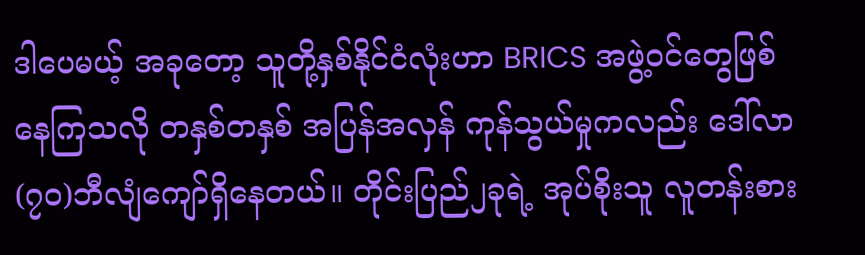ဒါပေမယ့် အခုတော့ သူတို့နှစ်နိုင်ငံလုံးဟာ BRICS အဖွဲ့ဝင်တွေဖြစ်နေကြသလို တနှစ်တနှစ် အပြန်အလှန် ကုန်သွယ်မှုကလည်း ဒေါ်လာ (၇ဝ)ဘီလျံကျော်ရှိနေတယ်။ တိုင်းပြည်၂ခုရဲ့ အုပ်စိုးသူ လူတန်းစား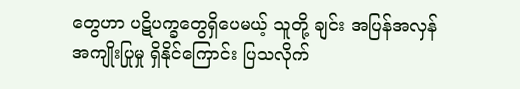တွေဟာ ပဋိပက္ခတွေရှိပေမယ့် သူတို့ ချင်း အပြန်အလှန် အကျိုးပြုမှု ရှိနိုင်ကြောင်း ပြသလိုက်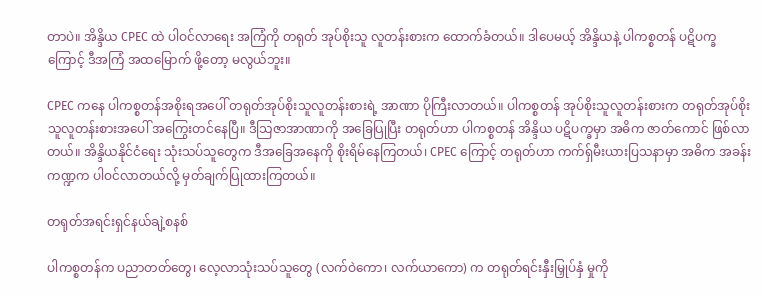တာပဲ။ အိန္ဒိယ CPEC ထဲ ပါဝင်လာရေး အကြံကို တရုတ် အုပ်စိုးသူ လူတန်းစားက ထောက်ခံတယ်။ ဒါပေမယ့် အိန္ဒိယနဲ့ ပါကစ္စတန် ပဋိပက္ခကြောင့် ဒီအကြံ အထမြောက် ဖို့တော့ မလွယ်ဘူး။

CPEC ကနေ ပါကစ္စတန်အစိုးရအပေါ် တရုတ်အုပ်စိုးသူလူတန်းစားရဲ့ အာဏာ ပိုကြီးလာတယ်။ ပါကစ္စတန် အုပ်စိုးသူလူတန်းစားက တရုတ်အုပ်စိုးသူလူတန်းစားအပေါ် အကြွေးတင်နေပြီ။ ဒီသြဇာအာဏာကို အခြေပြုပြီး တရုတ်ဟာ ပါကစ္စတန် အိန္ဒိယ ပဋိပက္ခမှာ အဓိက ဇာတ်ကောင် ဖြစ်လာတယ်။ အိန္ဒိယနိုင်ငံရေး သုံးသပ်သူတွေက ဒီအခြေအနေကို စိုးရိမ်နေကြတယ်၊ CPEC ကြောင့် တရုတ်ဟာ ကက်ရှ်မီးယားပြသနာမှာ အဓိက အခန်းကဏ္ဍက ပါဝင်လာတယ်လို့ မှတ်ချက်ပြုထားကြတယ်။

တရုတ်အရင်းရှင်နယ်ချဲ့စနစ်

ပါကစ္စတန်က ပညာတတ်တွေ၊ လေ့လာသုံးသပ်သူတွေ (လက်ဝဲကော၊ လက်ယာကော) က တရုတ်ရင်းနှီးမြှုပ်နှံ မှုကို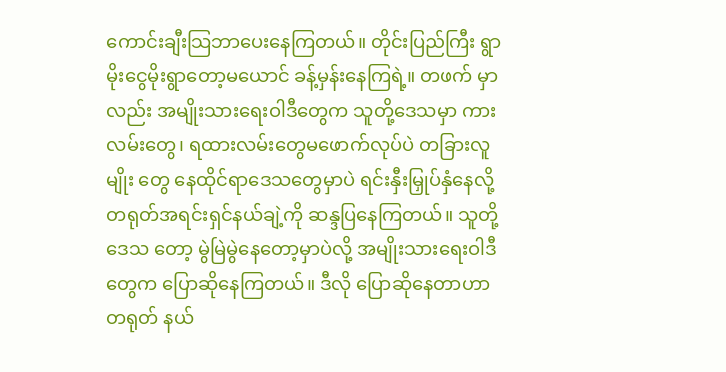ကောင်းချီးသြဘာပေးနေကြတယ်။ တိုင်းပြည်ကြီး ရွာမိုးငွေမိုးရွာတော့မယောင် ခန့်မှန်းနေကြရဲ့။ တဖက် မှာလည်း အမျိုးသားရေးဝါဒီတွေက သူတို့ဒေသမှာ ကားလမ်းတွေ၊ ရထားလမ်းတွေမဖောက်လုပ်ပဲ တခြားလူမျိုး တွေ နေထိုင်ရာဒေသတွေမှာပဲ ရင်းနှီးမြှုပ်နှံနေလို့ တရုတ်အရင်းရှင်နယ်ချဲ့ကို ဆန္ဒပြနေကြတယ်။ သူတို့ဒေသ တော့ မွဲမြဲမွဲနေတော့မှာပဲလို့ အမျိုးသားရေးဝါဒီတွေက ပြောဆိုနေကြတယ်။ ဒီလို ပြောဆိုနေတာဟာ တရုတ် နယ်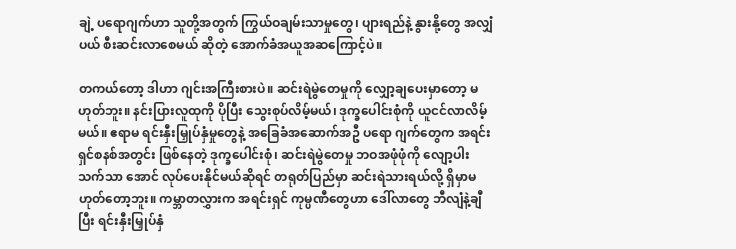ချဲ့ ပရောဂျက်ဟာ သူတို့အတွက် ကြွယ်ဝချမ်းသာမှုတွေ၊ ပျားရည်နဲ့ နွားနို့တွေ အလျှံပယ် စီးဆင်းလာစေမယ် ဆိုတဲ့ အောက်ခံအယူအဆကြောင့်ပဲ။

တကယ်တော့ ဒါဟာ ဂျင်းအကြီးစားပဲ။ ဆင်းရဲမွဲတေမှုကို လျှော့ချပေးမှာတော့ မဟုတ်ဘူး။ နင်းပြားလူထုကို ပိုပြီး သွေးစုပ်လိမ့်မယ်၊ ဒုက္ခပေါင်းစုံကို ယူငင်လာလိမ့်မယ်။ ဧရာမ ရင်းနှီးမြှုပ်နှံမှုတွေနဲ့ အခြေခံအဆောက်အဦ ပရော ဂျက်တွေက အရင်းရှင်စနစ်အတွင်း ဖြစ်နေတဲ့ ဒုက္ခပေါင်းစုံ၊ ဆင်းရဲမွဲတေမှု ဘဝအဖုံဖုံကို လျော့ပါးသက်သာ အောင် လုပ်ပေးနိုင်မယ်ဆိုရင် တရုတ်ပြည်မှာ ဆင်းရဲသားရယ်လို့ ရှိမှာမဟုတ်တော့ဘူး။ ကမ္ဘာတလွှားက အရင်းရှင် ကုမ္ပဏီတွေဟာ ဒေါ်လာတွေ ဘီလျံနဲ့ချီပြီး ရင်းနှီးမြှုပ်နှံ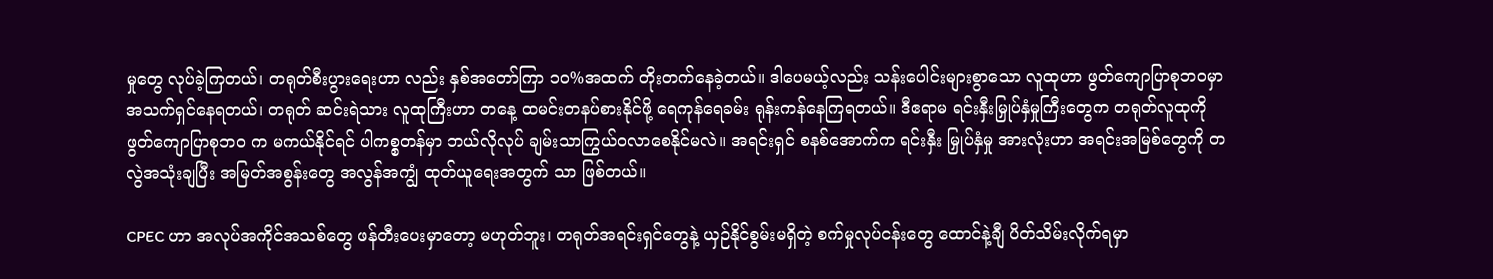မှုတွေ လုပ်ခဲ့ကြတယ်၊ တရုတ်စီးပွားရေးဟာ လည်း နှစ်အတော်ကြာ ၁၀%အထက် တိုးတက်နေခဲ့တယ်။ ဒါပေမယ့်လည်း သန်းပေါင်းများစွာသော လူထုဟာ ဖွတ်ကျောပြာစုဘဝမှာ အသက်ရှင်နေရတယ်၊ တရုတ် ဆင်းရဲသား လူထုကြီးဟာ တနေ့ ထမင်းတနပ်စားနိုင်ဖို့ ရေကုန်ရေခမ်း ရုန်းကန်နေကြရတယ်။ ဒီဧရာမ ရင်းနှီးမြှုပ်နှံမှုကြီးတွေက တရုတ်လူထုကို ဖွတ်ကျောပြာစုဘဝ က မကယ်နိုင်ရင် ပါကစ္စတန်မှာ ဘယ်လိုလုပ် ချမ်းသာကြွယ်ဝလာစေနိုင်မလဲ။ အရင်းရှင် စနစ်အောက်က ရင်းနှီး မြှုပ်နှံမှု အားလုံးဟာ အရင်းအမြစ်တွေကို တလွဲအသုံးချပြီး အမြတ်အစွန်းတွေ အလွန်အကျွံ ထုတ်ယူရေးအတွက် သာ ဖြစ်တယ်။

CPEC ဟာ အလုပ်အကိုင်အသစ်တွေ ဖန်တီးပေးမှာတော့ မဟုတ်ဘူး၊ တရုတ်အရင်းရှင်တွေနဲ့ ယှဉ်နိုင်စွမ်းမရှိတဲ့ စက်မှုလုပ်ငန်းတွေ ထောင်နဲ့ချီ ပိတ်သိမ်းလိုက်ရမှာ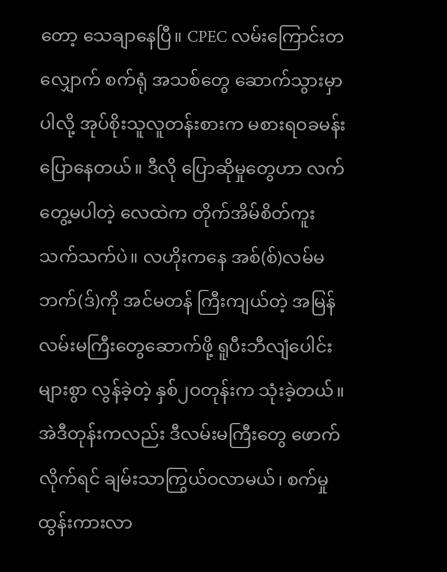တော့ သေချာနေပြီ။ CPEC လမ်းကြောင်းတလျှောက် စက်ရုံ အသစ်တွေ ဆောက်သွားမှာပါလို့ အုပ်စိုးသူလူတန်းစားက မစားရဝခမန်း ပြောနေတယ်။ ဒီလို ပြောဆိုမှုတွေဟာ လက်တွေ့မပါတဲ့ လေထဲက တိုက်အိမ်စိတ်ကူးသက်သက်ပဲ။ လဟိုးကနေ အစ်(စ်)လမ်မဘက်(ဒ်)ကို အင်မတန် ကြီးကျယ်တဲ့ အမြန်လမ်းမကြီးတွေဆောက်ဖို့ ရူပီးဘီလျံပေါင်းများစွာ လွန်ခဲ့တဲ့ နှစ်၂ဝတုန်းက သုံးခဲ့တယ်။ အဲဒီတုန်းကလည်း ဒီလမ်းမကြီးတွေ ဖောက်လိုက်ရင် ချမ်းသာကြွယ်ဝလာမယ်၊ စက်မှုထွန်းကားလာ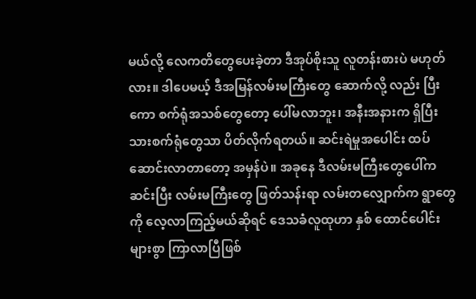မယ်လို့ လေကတိတွေပေးခဲ့တာ ဒီအုပ်စိုးသူ လူတန်းစားပဲ မဟုတ်လား။ ဒါပေမယ့် ဒီအမြန်လမ်းမကြီးတွေ ဆောက်လို့ လည်း ပြီးကော စက်ရုံအသစ်တွေတော့ ပေါ်မလာဘူး၊ အနီးအနားက ရှိပြီးသားစက်ရုံတွေသာ ပိတ်လိုက်ရတယ်။ ဆင်းရဲမှုအပေါင်း ထပ်ဆောင်းလာတာတော့ အမှန်ပဲ။ အခုနေ ဒီလမ်းမကြီးတွေပေါ်က ဆင်းပြီး လမ်းမကြီးတွေ ဖြတ်သန်းရာ လမ်းတလျှောက်က ရွာတွေကို လေ့လာကြည့်မယ်ဆိုရင် ဒေသခံလူထုဟာ နှစ် ထောင်ပေါင်းများစွာ ကြာလာပြီဖြစ်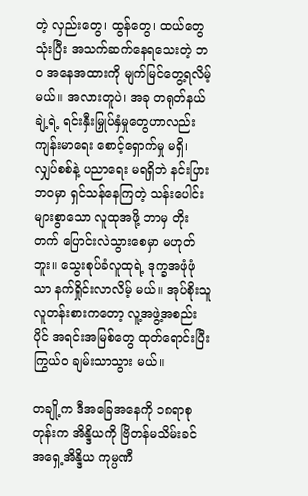တဲ့ လှည်းတွေ၊ ထွန်တွေ၊ ထယ်တွေသုံးပြီး အသက်ဆက်နေရသေးတဲ့ ဘဝ အနေအထားကို မျက်မြင်တွေ့ရလိမ့်မယ်။ အလားတူပဲ၊ အခု တရုတ်နယ်ချဲ့ရဲ့ ရင်းနှီးမြှုပ်နှံမှုတွေဟာလည်း ကျန်းမာရေး စောင့်ရှောက်မှု မရှိ၊ လျှပ်စစ်နဲ့ ပညာရေး မရရှိဘဲ နင်းပြားဘဝမှာ ရှင်သန်နေကြတဲ့ သန်းပေါင်းများစွာသော လူထုအဖို့ ဘာမှ တိုးတက် ပြောင်းလဲသွားစေမှာ မဟုတ်ဘူး။ သွေးစုပ်ခံလူထုရဲ့ ဒုက္ခအဖုံဖုံသာ နက်ရှိုင်းလာလိမ့် မယ်။ အုပ်စိုးသူ လူတန်းစားကတော့ လူ့အဖွဲ့အစည်းပိုင် အရင်းအမြစ်တွေ ထုတ်ရောင်းပြီး ကြွယ်ဝ ချမ်းသာသွား မယ်။

တချို့က ဒီအခြေအနေကို ၁၈ရာစုတုန်းက အိန္ဒိယကို ဗြိတန်မသိမ်းခင် အရှေ့အိန္ဒိယ ကုမ္ပဏီ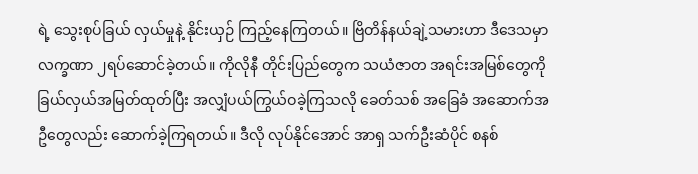ရဲ့ သွေးစုပ်ခြယ် လှယ်မှုနဲ့ နိုင်းယှဉ် ကြည့်နေကြတယ်။ ဗြိတိန်နယ်ချဲ့သမားဟာ ဒီဒေသမှာ လက္ခဏာ ၂ရပ်ဆောင်ခဲ့တယ်။ ကိုလိုနီ တိုင်းပြည်တွေက သယံဇာတ အရင်းအမြစ်တွေကို ခြယ်လှယ်အမြတ်ထုတ်ပြီး အလျှံပယ်ကြွယ်ဝခဲ့ကြသလို ခေတ်သစ် အခြေခံ အဆောက်အဦတွေလည်း ဆောက်ခဲ့ကြရတယ်။ ဒီလို လုပ်နိုင်အောင် အာရှ သက်ဦးဆံပိုင် စနစ်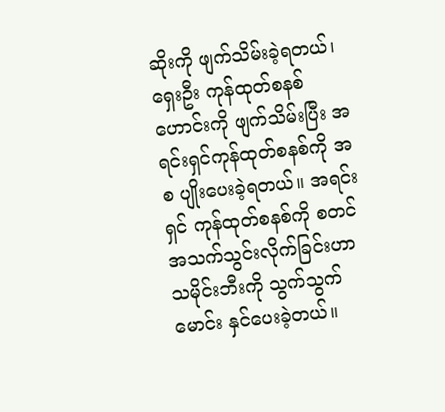ဆိုးကို ဖျက်သိမ်းခဲ့ရတယ်၊ ရှေးဦး ကုန်ထုတ်စနစ်ဟောင်းကို ဖျက်သိမ်းပြီး အရင်းရှင်ကုန်ထုတ်စနစ်ကို အစ ပျိုးပေးခဲ့ရတယ်။ အရင်းရှင် ကုန်ထုတ်စနစ်ကို စတင်အသက်သွင်းလိုက်ခြင်းဟာ သမိုင်းဘီးကို သွက်သွက် မောင်း နှင်ပေးခဲ့တယ်။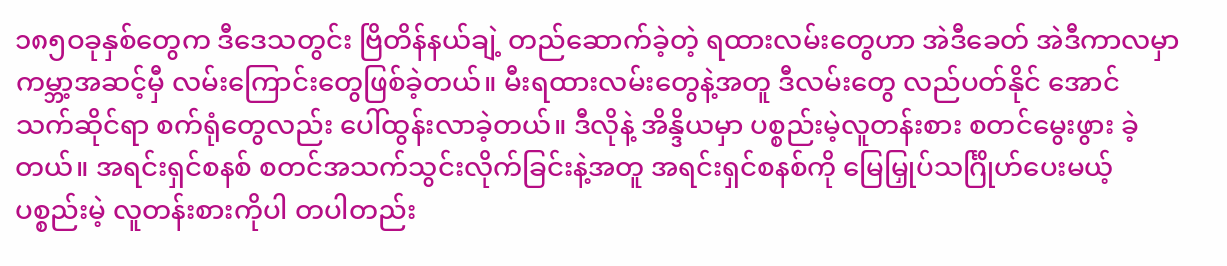၁၈၅ဝခုနှစ်တွေက ဒီဒေသတွင်း ဗြိတိန်နယ်ချဲ့ တည်ဆောက်ခဲ့တဲ့ ရထားလမ်းတွေဟာ အဲဒီခေတ် အဲဒီကာလမှာ ကမ္ဘာ့အဆင့်မှီ လမ်းကြောင်းတွေဖြစ်ခဲ့တယ်။ မီးရထားလမ်းတွေနဲ့အတူ ဒီလမ်းတွေ လည်ပတ်နိုင် အောင် သက်ဆိုင်ရာ စက်ရုံတွေလည်း ပေါ်ထွန်းလာခဲ့တယ်။ ဒီလိုနဲ့ အိန္ဒိယမှာ ပစ္စည်းမဲ့လူတန်းစား စတင်မွေးဖွား ခဲ့တယ်။ အရင်းရှင်စနစ် စတင်အသက်သွင်းလိုက်ခြင်းနဲ့အတူ အရင်းရှင်စနစ်ကို မြေမြှုပ်သင်္ဂြိုဟ်ပေးမယ့် ပစ္စည်းမဲ့ လူတန်းစားကိုပါ တပါတည်း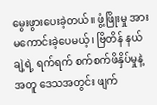မွေးဖွားပေးခဲ့တယ်။ ဖွံ့ဖြိုးမှု အားမကောင်းခဲ့ပေမယ့်၊ ဗြိတိန် နယ်ချဲ့ရဲ့ ရက်ရက် စက်စက်ဖိနှိပ်မှုနဲ့အတူ ဒေသအတွင်း ဖျက်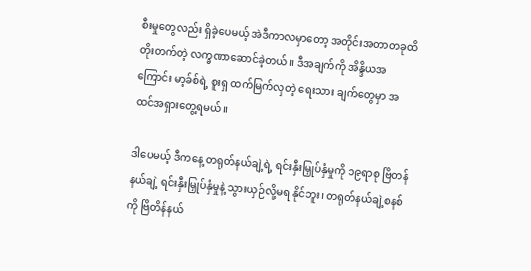စီးမှုတွေလည်း ရှိခဲ့ပေမယ့် အဲဒီကာလမှာတော့ အတိုင်းအတာတခုထိ တိုးတက်တဲ့ လက္ခဏာဆောင်ခဲ့တယ်။ ဒီအချက်ကို အိန္ဒိယအကြောင်း မာ့ခ်စ်ရဲ့ စူးရှ ထက်မြက်လှတဲ့ ရေးသား ချက်တွေမှာ အထင်အရှားတွေ့ရမယ်။

ဒါပေမယ့် ဒီကနေ့ တရုတ်နယ်ချဲ့ရဲ့ ရင်းနှီးမြှုပ်နှံမှုကို ၁၉ရာစု ဗြိတန် နယ်ချဲ့ ရင်းနှီးမြှုပ်နှံမှုနဲ့ သွားယှဉ်လို့မရ နိုင်ဘူး၊ တရုတ်နယ်ချဲ့စနစ်ကို ဗြိတိန်နယ်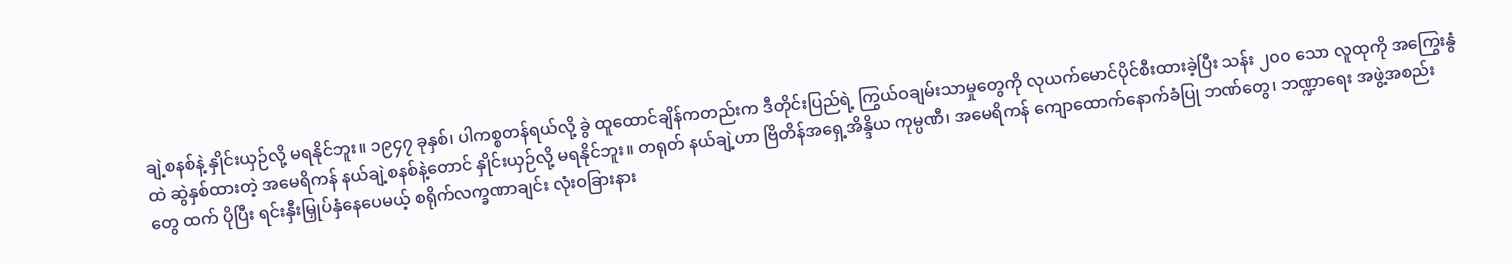ချဲ့စနစ်နဲ့ နှိုင်းယှဉ်လို့ မရနိုင်ဘူး။ ၁၉၄၇ ခုနှစ်၊ ပါကစ္စတန်ရယ်လို့ ခွဲ ထူထောင်ချိန်ကတည်းက ဒီတိုင်းပြည်ရဲ့ ကြွယ်ဝချမ်းသာမှုတွေကို လုယက်မောင်ပိုင်စီးထားခဲ့ပြီး သန်း ၂၀၀ သော လူထုကို အကြွေးနွံထဲ ဆွဲနှစ်ထားတဲ့ အမေရိကန် နယ်ချဲ့စနစ်နဲ့တောင် နှိုင်းယှဉ်လို့ မရနိုင်ဘူး။ တရုတ် နယ်ချဲ့ဟာ ဗြိတိန်အရှေ့အိန္ဒိယ ကုမ္ပဏီ၊ အမေရိကန် ကျောထောက်နောက်ခံပြု ဘဏ်တွေ၊ ဘဏ္ဍာရေး အဖွဲ့အစည်းတွေ ထက် ပိုပြီး ရင်းနှီးမြှုပ်နှံနေပေမယ့် စရိုက်လက္ခဏာချင်း လုံးဝခြားနား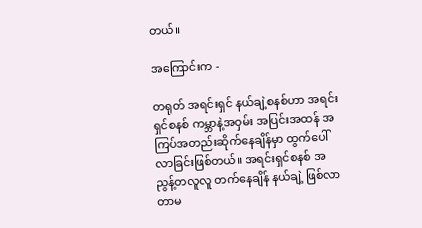တယ်။

အကြောင်းက -

တရုတ် အရင်းရှင် နယ်ချဲ့စနစ်ဟာ အရင်းရှင်စနစ် ကမ္ဘာနဲ့အဝှမ်း အပြင်းအထန် အကြပ်အတည်းဆိုက်နေချိန်မှာ ထွက်ပေါ်လာခြင်းဖြစ်တယ်။ အရင်းရှင်စနစ် အညွန့်တလူလူ တက်နေချိန် နယ်ချဲ့ ဖြစ်လာတာမ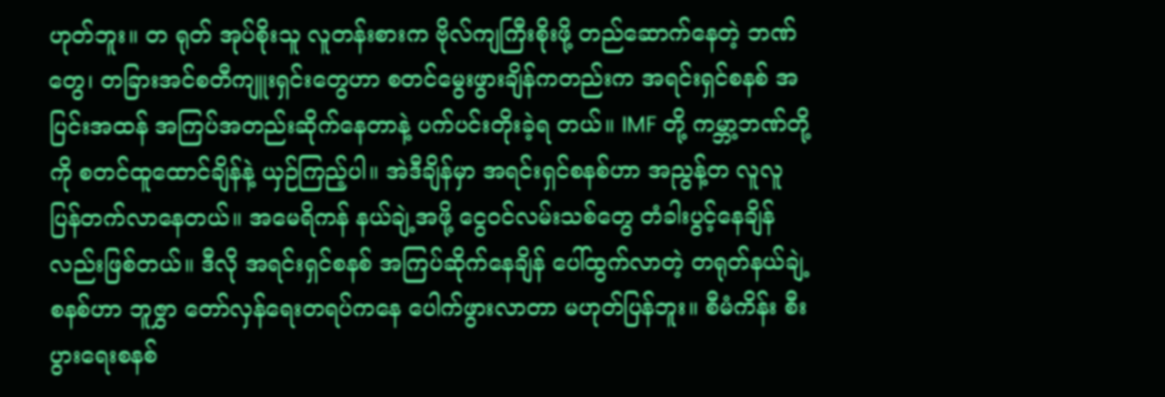ဟုတ်ဘူး။ တ ရုတ် အုပ်စိုးသူ လူတန်းစားက ဗိုလ်ကျကြီးစိုးဖို့ တည်ဆောက်နေတဲ့ ဘဏ်တွေ၊ တခြားအင်စတီကျူးရှင်းတွေဟာ စတင်မွေးဖွားချိန်ကတည်းက အရင်းရှင်စနစ် အပြင်းအထန် အကြပ်အတည်းဆိုက်နေတာနဲ့ ပက်ပင်းတိုးခဲ့ရ တယ်။ IMF တို့ ကမ္ဘာ့ဘဏ်တို့ကို စတင်ထူထောင်ချိန်နဲ့ ယှဉ်ကြည့်ပါ။ အဲဒီချိန်မှာ အရင်းရှင်စနစ်ဟာ အညွန့်တ လူလူ ပြန်တက်လာနေတယ်။ အမေရိကန် နယ်ချဲ့အဖို့ ငွေဝင်လမ်းသစ်တွေ တံခါးပွင့်နေချိန်လည်းဖြစ်တယ်။ ဒီလို အရင်းရှင်စနစ် အကြပ်ဆိုက်နေချိန် ပေါ်ထွက်လာတဲ့ တရုတ်နယ်ချဲ့စနစ်ဟာ ဘူဇွှာ တော်လှန်ရေးတရပ်ကနေ ပေါက်ဖွားလာတာ မဟုတ်ပြန်ဘူး။ စီမံကိန်း စီးပွားရေးစနစ်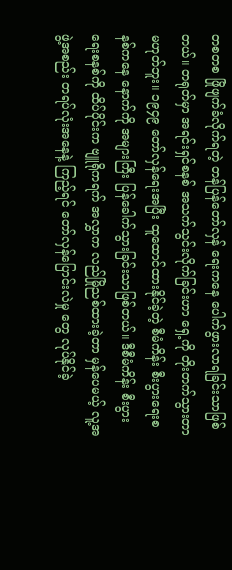တစတစ ဖြိုဖျက်ခံလိုက်ရတဲ့ တန်ပြန်တော်လှန် ရေးကနေ ပေါက်ဖွားလာရခြင်းသာဖြစ်တယ်။ တရုတ်မှာ အရင်းရှင်စနစ် အသက်သွင်းလိုက်ခြင်းဟာ ရှေ့ကို တိုးတက်သွားတာ မဟုတ်ဘူး။ ၁၉၄၉ တော်လှန်ရေးအပြီး ထူထောင်ထားနိုင်ခဲ့တဲ့ စီမံကိန်း စီးပွားရေးစနစ်ကနေ နောက်ကို အများကြီး ပြန်ခေါက်သွားခြင်းသာဖြစ်တယ်။ ဒီစီမံကိန်း စီးပွားရေးစနစ်ကို ထိပ်ပိုင်းက ဗျူရိုကရက် အလွှာက လည်မြိုညစ်ထားခဲ့တာ မှန်ပေမယ့် လူ့အဖွဲ့အစည်း တရပ်လုံးအနေနဲ့ ကြည့်ရင် တော်လှန်ပြောင်းလဲမှု တွေ လုပ်နိုင်ခဲ့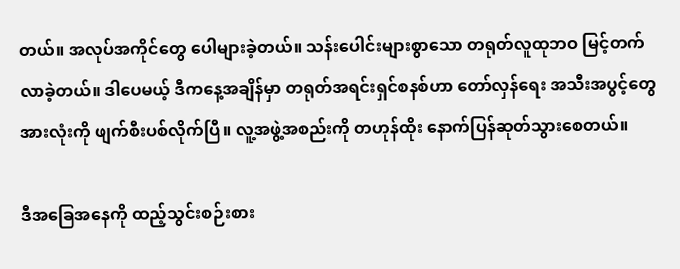တယ်။ အလုပ်အကိုင်တွေ ပေါများခဲ့တယ်။ သန်းပေါင်းများစွာသော တရုတ်လူထုဘဝ မြင့်တက် လာခဲ့တယ်။ ဒါပေမယ့် ဒီကနေ့အချိန်မှာ တရုတ်အရင်းရှင်စနစ်ဟာ တော်လှန်ရေး အသီးအပွင့်တွေ အားလုံးကို ဖျက်စီးပစ်လိုက်ပြီ။ လူ့အဖွဲ့အစည်းကို တဟုန်ထိုး နောက်ပြန်ဆုတ်သွားစေတယ်။

ဒီအခြေအနေကို ထည့်သွင်းစဉ်းစား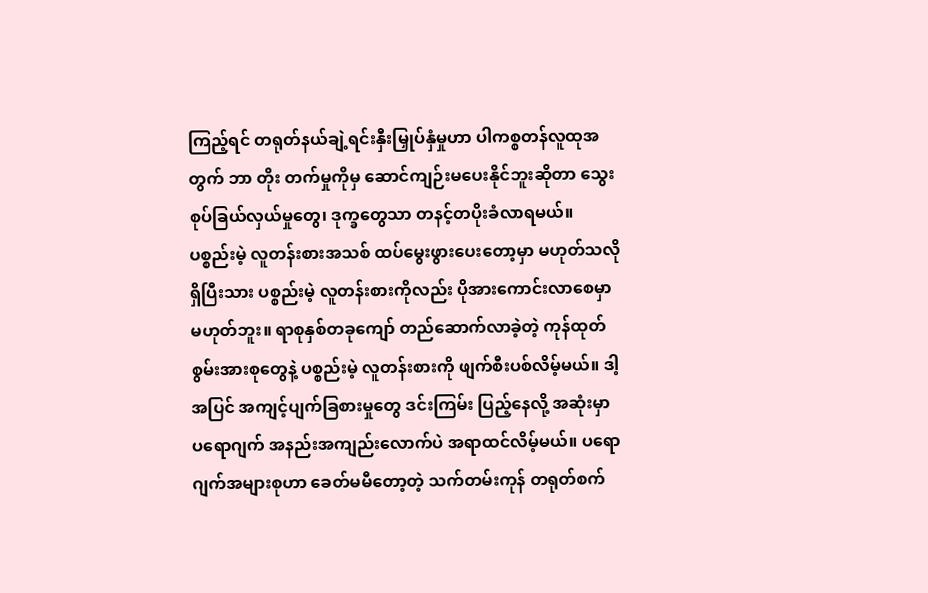ကြည့်ရင် တရုတ်နယ်ချဲ့ရင်းနှီးမြှုပ်နှံမှုဟာ ပါကစ္စတန်လူထုအတွက် ဘာ တိုး တက်မှုကိုမှ ဆောင်ကျဉ်းမပေးနိုင်ဘူးဆိုတာ သွေးစုပ်ခြယ်လှယ်မှုတွေ၊ ဒုက္ခတွေသာ တနင့်တပိုးခံလာရမယ်။ ပစ္စည်းမဲ့ လူတန်းစားအသစ် ထပ်မွေးဖွားပေးတော့မှာ မဟုတ်သလို ရှိပြီးသား ပစ္စည်းမဲ့ လူတန်းစားကိုလည်း ပိုအားကောင်းလာစေမှာ မဟုတ်ဘူး။ ရာစုနှစ်တခုကျော် တည်ဆောက်လာခဲ့တဲ့ ကုန်ထုတ် စွမ်းအားစုတွေနဲ့ ပစ္စည်းမဲ့ လူတန်းစားကို ဖျက်စီးပစ်လိမ့်မယ်။ ဒါ့အပြင် အကျင့်ပျက်ခြစားမှုတွေ ဒင်းကြမ်း ပြည့်နေလို့ အဆုံးမှာ ပရောဂျက် အနည်းအကျည်းလောက်ပဲ အရာထင်လိမ့်မယ်။ ပရောဂျက်အများစုဟာ ခေတ်မမီတော့တဲ့ သက်တမ်းကုန် တရုတ်စက်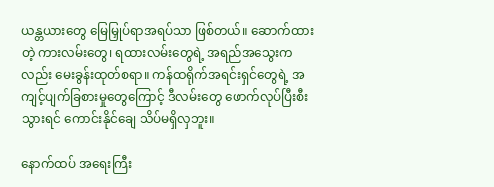ယန္တယားတွေ မြေမြှုပ်ရာအရပ်သာ ဖြစ်တယ်။ ဆောက်ထားတဲ့ ကားလမ်းတွေ၊ ရထားလမ်းတွေရဲ့ အရည်အသွေးကလည်း မေးခွန်းထုတ်စရာ။ ကန်ထရိုက်အရင်းရှင်တွေရဲ့ အ ကျင့်ပျက်ခြစားမှုတွေကြောင့် ဒီလမ်းတွေ ဖောက်လုပ်ပြီးစီးသွားရင် ကောင်းနိုင်ချေ သိပ်မရှိလှဘူး။

နောက်ထပ် အရေးကြီး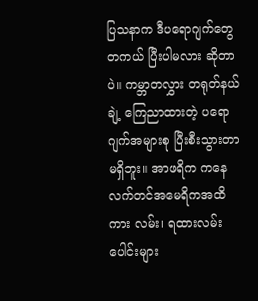ပြသနာက ဒီပရောဂျက်တွေ တကယ် ပြီးပါမလား ဆိုတာပဲ။ ကမ္ဘာတလွှား တရုတ်နယ်ချဲ့ ကြေညာထားတဲ့ ပရောဂျက်အများစု ပြီးစီးသွားတာ မရှိဘူး။ အာဖရိက ကနေ လက်တင်အမေရိကအထိ ကား လမ်း၊ ရထားလမ်းပေါင်းများ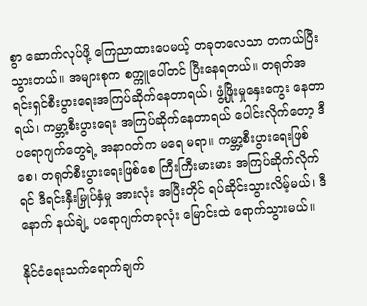စွာ ဆောက်လုပ်ဖို့ ကြေညာထားပေမယ့် တခုတလေသာ တကယ်ပြီးသွားတယ်။ အများစုက စက္ကူပေါ်တင် ပြီးနေရတယ်။ တရုတ်အရင်းရှင်စီးပွားရေးအကြပ်ဆိုက်နေတာရယ်၊ ဖွံ့ဖြိုးမှုနှေးကွေး နေတာရယ်၊ ကမ္ဘာ့စီးပွားရေး အကြပ်ဆိုက်နေတာရယ် ပေါင်းလိုက်တော့ ဒီပရောဂျက်တွေရဲ့ အနာဂတ်က မရေ မရာ။ ကမ္ဘာ့စီးပွားရေးဖြစ်စေ၊ တရုတ်စီးပွားရေးဖြစ်စေ ကြီးကြီးမားမား အကြပ်ဆိုက်လိုက်ရင် ဒီရင်းနှီးမြှုပ်နှံမှု အားလုံး အပြီးတိုင် ရပ်ဆိုင်းသွားလိမ့်မယ်၊ ဒီနောက် နယ်ချဲ့ ပရောဂျက်တခုလုံး မြောင်းထဲ ရောက်သွားမယ်။

နိုင်ငံရေးသက်ရောက်ချက်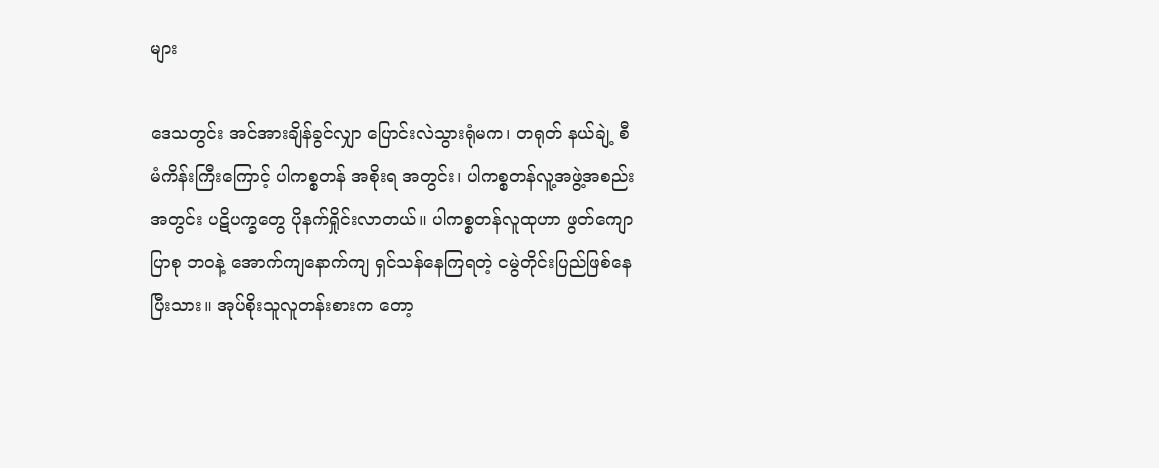များ

ဒေသတွင်း အင်အားချိန်ခွင်လျှာ ပြောင်းလဲသွားရုံမက၊ တရုတ် နယ်ချဲ့ စီမံကိန်းကြီးကြောင့် ပါကစ္စတန် အစိုးရ အတွင်း၊ ပါကစ္စတန်လူ့အဖွဲ့အစည်းအတွင်း ပဋိပက္ခတွေ ပိုနက်ရှိုင်းလာတယ်။ ပါကစ္စတန်လူထုဟာ ဖွတ်ကျော ပြာစု ဘဝနဲ့ အောက်ကျနောက်ကျ ရှင်သန်နေကြရတဲ့ ငမွဲတိုင်းပြည်ဖြစ်နေပြီးသား။ အုပ်စိုးသူလူတန်းစားက တော့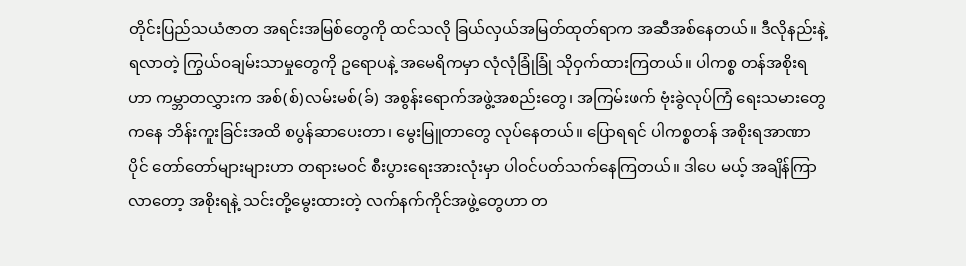တိုင်းပြည်သယံဇာတ အရင်းအမြစ်တွေကို ထင်သလို ခြယ်လှယ်အမြတ်ထုတ်ရာက အဆီအစ်နေတယ်။ ဒီလိုနည်းနဲ့ရလာတဲ့ ကြွယ်ဝချမ်းသာမှုတွေကို ဥရောပနဲ့ အမေရိကမှာ လုံလုံခြုံခြုံ သိုဝှက်ထားကြတယ်။ ပါကစ္စ တန်အစိုးရဟာ ကမ္ဘာတလွှားက အစ်(စ်)လမ်းမစ်(ခ်) အစွန်းရောက်အဖွဲ့အစည်းတွေ၊ အကြမ်းဖက် ဗုံးခွဲလုပ်ကြံ ရေးသမားတွေကနေ ဘိန်းကူးခြင်းအထိ စပွန်ဆာပေးတာ၊ မွေးမြူတာတွေ လုပ်နေတယ်။ ပြောရရင် ပါကစ္စတန် အစိုးရအာဏာပိုင် တော်တော်များများဟာ တရားမဝင် စီးပွားရေးအားလုံးမှာ ပါဝင်ပတ်သက်နေကြတယ်။ ဒါပေ မယ့် အချိန်ကြာလာတော့ အစိုးရနဲ့ သင်းတို့မွေးထားတဲ့ လက်နက်ကိုင်အဖွဲ့တွေဟာ တ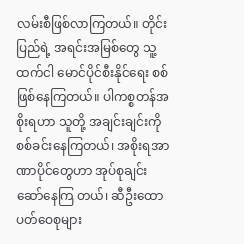လမ်းစီဖြစ်လာကြတယ်။ တိုင်းပြည်ရဲ့ အရင်းအမြစ်တွေ သူ့ထက်ငါ မောင်ပိုင်စီးနိုင်ရေး စစ်ဖြစ်နေကြတယ်။ ပါကစ္စတန်အစိုးရဟာ သူတို့ အချင်းချင်းကို စစ်ခင်းနေကြတယ်၊ အစိုးရအာဏာပိုင်တွေဟာ အုပ်စုချင်း ဆော်နေကြ တယ်၊ ဆီဦးထောပတ်ဝေစုများ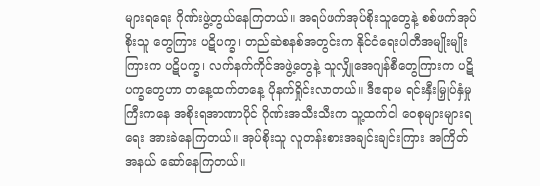များရရေး ဂိုဏ်းဖွဲ့တွယ်နေကြတယ်။ အရပ်ဖက်အုပ်စိုးသူတွေနဲ့ စစ်ဖက်အုပ်စိုးသူ တွေကြား ပဋိပက္ခ၊ တည်ဆဲစနစ်အတွင်းက နိုင်ငံရေးပါတီအမျိုးမျိုးကြားက ပဋိပက္ခ၊ လက်နက်ကိုင်အဖွဲ့တွေနဲ့ သူလျှိုအေဂျန်စီတွေကြားက ပဋိပက္ခတွေဟာ တနေ့ထက်တနေ့ ပိုနက်ရှိုင်းလာတယ်။ ဒီဧရာမ ရင်းနှီးမြှုပ်နှံမှု ကြီးကနေ အစိုးရအာဏာပိုင် ဂိုဏ်းအသီးသီးက သူ့ထက်ငါ ဝေစုများများရရေး အားခဲနေကြတယ်။ အုပ်စိုးသူ လူတန်းစားအချင်းချင်းကြား အကြိတ်အနယ် ဆော်နေကြတယ်။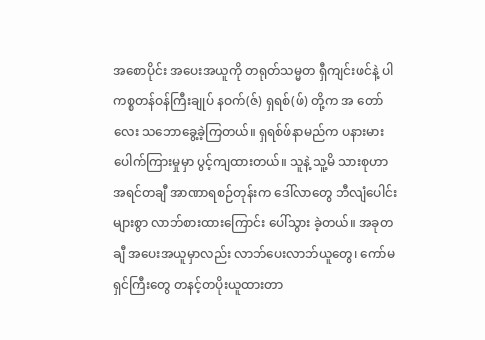အစောပိုင်း အပေးအယူကို တရုတ်သမ္မတ ရှီကျင်းဖင်နဲ့ ပါကစ္စတန်ဝန်ကြီးချုပ် နဝက်(ဇ်) ရှရစ်(ဖ်) တို့က အ တော်လေး သဘောခွေ့ခဲ့ကြတယ်။ ရှရစ်ဖ်နာမည်က ပနားမား ပေါက်ကြားမှုမှာ ပွင့်ကျထားတယ်။ သူနဲ့ သူ့မိ သားစုဟာ အရင်တချီ အာဏာရစဉ်တုန်းက ဒေါ်လာတွေ ဘီလျံပေါင်းများစွာ လာဘ်စားထားကြောင်း ပေါ်သွား ခဲ့တယ်။ အခုတချီ အပေးအယူမှာလည်း လာဘ်ပေးလာဘ်ယူတွေ၊ ကော်မရှင်ကြီးတွေ တနင့်တပိုးယူထားတာ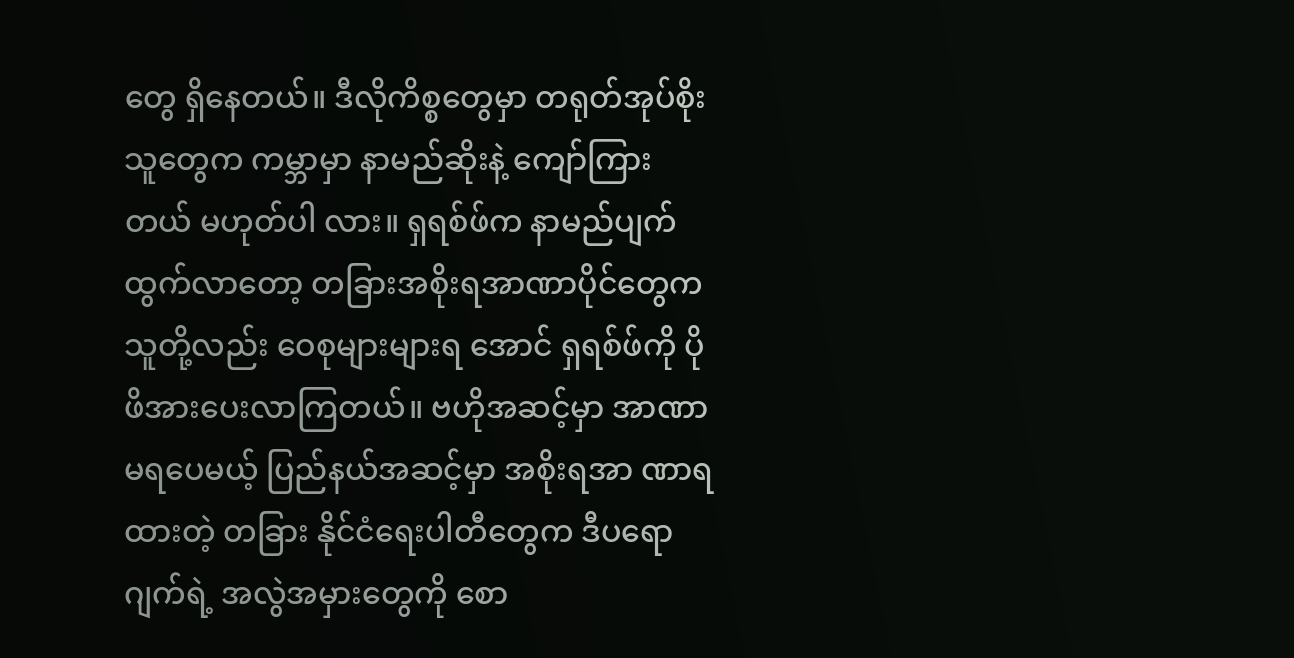တွေ ရှိနေတယ်။ ဒီလိုကိစ္စတွေမှာ တရုတ်အုပ်စိုးသူတွေက ကမ္ဘာမှာ နာမည်ဆိုးနဲ့ ကျော်ကြားတယ် မဟုတ်ပါ လား။ ရှရစ်ဖ်က နာမည်ပျက်ထွက်လာတော့ တခြားအစိုးရအာဏာပိုင်တွေက သူတို့လည်း ဝေစုများများရ အောင် ရှရစ်ဖ်ကို ပိုဖိအားပေးလာကြတယ်။ ဗဟိုအဆင့်မှာ အာဏာမရပေမယ့် ပြည်နယ်အဆင့်မှာ အစိုးရအာ ဏာရထားတဲ့ တခြား နိုင်ငံရေးပါတီတွေက ဒီပရောဂျက်ရဲ့ အလွဲအမှားတွေကို စော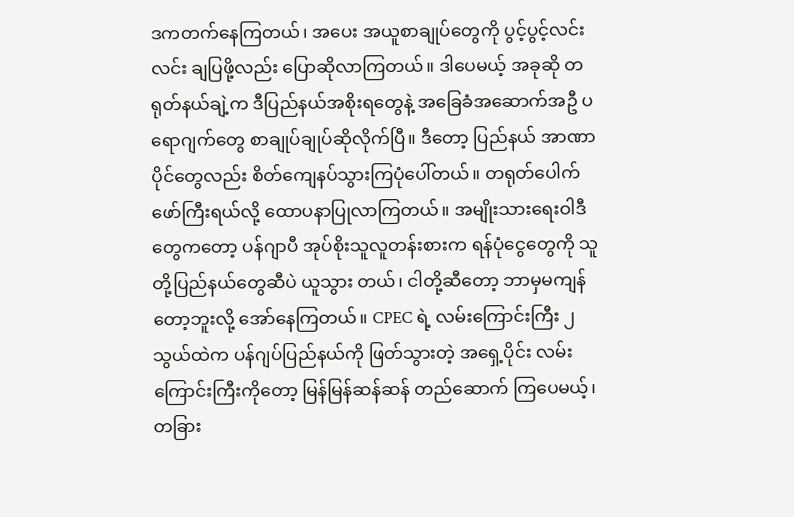ဒကတက်နေကြတယ်၊ အပေး အယူစာချုပ်တွေကို ပွင့်ပွင့်လင်းလင်း ချပြဖို့လည်း ပြောဆိုလာကြတယ်။ ဒါပေမယ့် အခုဆို တရုတ်နယ်ချဲ့က ဒီပြည်နယ်အစိုးရတွေနဲ့ အခြေခံအဆောက်အဦ ပရောဂျက်တွေ စာချုပ်ချုပ်ဆိုလိုက်ပြီ။ ဒီတော့ ပြည်နယ် အာဏာ ပိုင်တွေလည်း စိတ်ကျေနပ်သွားကြပုံပေါ်တယ်။ တရုတ်ပေါက်ဖော်ကြီးရယ်လို့ ထောပနာပြုလာကြတယ်။ အမျိုးသားရေးဝါဒီတွေကတော့ ပန်ဂျာပီ အုပ်စိုးသူလူတန်းစားက ရန်ပုံငွေတွေကို သူတို့ပြည်နယ်တွေဆီပဲ ယူသွား တယ်၊ ငါတို့ဆီတော့ ဘာမှမကျန်တော့ဘူးလို့ အော်နေကြတယ်။ CPEC ရဲ့ လမ်းကြောင်းကြီး ၂သွယ်ထဲက ပန်ဂျပ်ပြည်နယ်ကို ဖြတ်သွားတဲ့ အရှေ့ပိုင်း လမ်းကြောင်းကြီးကိုတော့ မြန်မြန်ဆန်ဆန် တည်ဆောက် ကြပေမယ့်၊ တခြား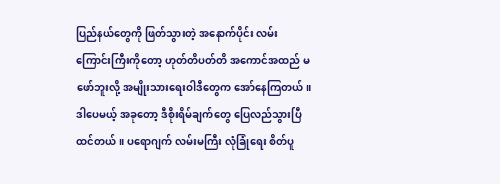ပြည်နယ်တွေကို ဖြတ်သွားတဲ့ အနောက်ပိုင်း လမ်းကြောင်းကြီးကိုတော့ ဟုတ်တိပတ်တိ အကောင်အထည် မဖော်ဘူးလို့ အမျိုးသားရေးဝါဒီတွေက အော်နေကြတယ်။ ဒါပေမယ့် အခုတော့ ဒီစိုးရိမ်ချက်တွေ ပြေလည်သွားပြီ ထင်တယ်။ ပရောဂျက် လမ်းမကြီး လုံခြုံရေး စိတ်ပူ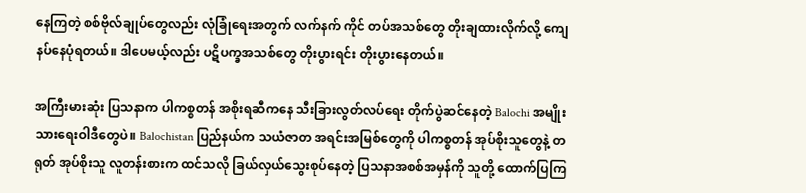နေကြတဲ့ စစ်ဗိုလ်ချုပ်တွေလည်း လုံခြုံရေးအတွက် လက်နက် ကိုင် တပ်အသစ်တွေ တိုးချထားလိုက်လို့ ကျေနပ်နေပုံရတယ်။ ဒါပေမယ့်လည်း ပဋိပက္ခအသစ်တွေ တိုးပွားရင်း တိုးပွားနေတယ်။

အကြီးမားဆုံး ပြသနာက ပါကစ္စတန် အစိုးရဆီကနေ သီးခြားလွတ်လပ်ရေး တိုက်ပွဲဆင်နေတဲ့ Balochi အမျိုး သားရေးဝါဒီတွေပဲ။ Balochistan ပြည်နယ်က သယံဇာတ အရင်းအမြစ်တွေကို ပါကစ္စတန် အုပ်စိုးသူတွေနဲ့ တ ရုတ် အုပ်စိုးသူ လူတန်းစားက ထင်သလို ခြယ်လှယ်သွေးစုပ်နေတဲ့ ပြသနာအစစ်အမှန်ကို သူတို့ ထောက်ပြကြ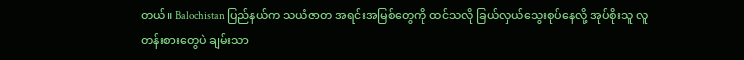တယ်။ Balochistan ပြည်နယ်က သယံဇာတ အရင်းအမြစ်တွေကို ထင်သလို ခြယ်လှယ်သွေးစုပ်နေလို့ အုပ်စိုးသူ လူတန်းစားတွေပဲ ချမ်းသာ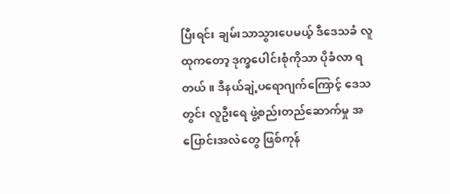ပြီးရင်း ချမ်းသာသွားပေမယ့် ဒီဒေသခံ လူထုကတော့ ဒုက္ခပေါင်းစုံကိုသာ ပိုခံလာ ရတယ်။ ဒီနယ်ချဲ့ပရောဂျက်ကြောင့် ဒေသတွင်း လူဦးရေ ဖွဲ့စည်းတည်ဆောက်မှု အပြောင်းအလဲတွေ ဖြစ်ကုန်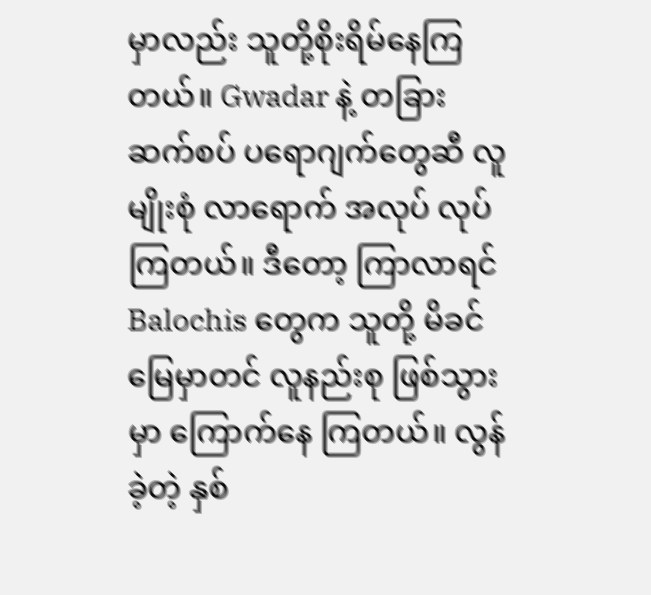မှာလည်း သူတို့စိုးရိမ်နေကြတယ်။ Gwadar နဲ့ တခြားဆက်စပ် ပရောဂျက်တွေဆီ လူမျိုးစုံ လာရောက် အလုပ် လုပ် ကြတယ်။ ဒီတော့ ကြာလာရင် Balochis တွေက သူတို့ မိခင်မြေမှာတင် လူနည်းစု ဖြစ်သွားမှာ ကြောက်နေ ကြတယ်။ လွန်ခဲ့တဲ့ နှစ်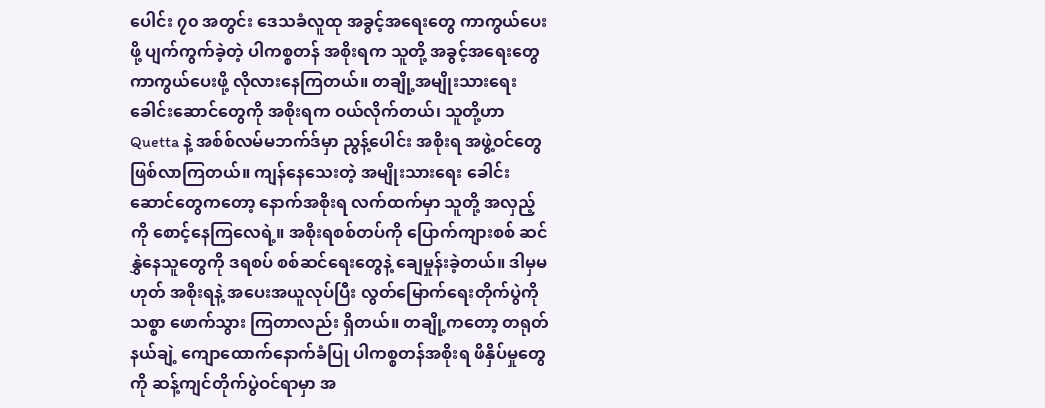ပေါင်း ၇၀ အတွင်း ဒေသခံလူထု အခွင့်အရေးတွေ ကာကွယ်ပေးဖို့ ပျက်ကွက်ခဲ့တဲ့ ပါကစ္စတန် အစိုးရက သူတို့ အခွင့်အရေးတွေ ကာကွယ်ပေးဖို့ လိုလားနေကြတယ်။ တချို့အမျိုးသားရေး ခေါင်းဆောင်တွေကို အစိုးရက ဝယ်လိုက်တယ်၊ သူတို့ဟာ Quetta နဲ့ အစ်စ်လမ်မဘက်ဒ်မှာ ညွန့်ပေါင်း အစိုးရ အဖွဲ့ဝင်တွေ ဖြစ်လာကြတယ်။ ကျန်နေသေးတဲ့ အမျိုးသားရေး ခေါင်းဆောင်တွေကတော့ နောက်အစိုးရ လက်ထက်မှာ သူတို့ အလှည့်ကို စောင့်နေကြလေရဲ့။ အစိုးရစစ်တပ်ကို ပြောက်ကျားစစ် ဆင်နွှဲနေသူတွေကို ဒရစပ် စစ်ဆင်ရေးတွေနဲ့ ချေမှုန်းခဲ့တယ်။ ဒါမှမဟုတ် အစိုးရနဲ့ အပေးအယူလုပ်ပြီး လွတ်မြောက်ရေးတိုက်ပွဲကို သစ္စာ ဖောက်သွား ကြတာလည်း ရှိတယ်။ တချို့ကတော့ တရုတ်နယ်ချဲ့ ကျောထောက်နောက်ခံပြု ပါကစ္စတန်အစိုးရ ဖိနှိပ်မှုတွေကို ဆန့်ကျင်တိုက်ပွဲဝင်ရာမှာ အ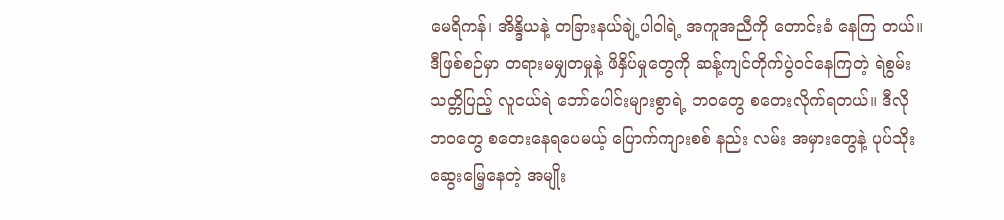မေရိကန်၊ အိန္ဒိယနဲ့ တခြားနယ်ချဲ့ပါဝါရဲ့ အကူအညီကို တောင်းခံ နေကြ တယ်။ ဒီဖြစ်စဉ်မှာ တရားမမျှတမှုနဲ့ ဖိနှိပ်မှုတွေကို ဆန့်ကျင်တိုက်ပွဲဝင်နေကြတဲ့ ရဲစွမ်းသတ္တိပြည့် လူငယ်ရဲ ဘော်ပေါင်းများစွာရဲ့ ဘဝတွေ စတေးလိုက်ရတယ်။ ဒီလို ဘဝတွေ စတေးနေရပေမယ့် ပြောက်ကျားစစ် နည်း လမ်း အမှားတွေနဲ့ ပုပ်သိုးဆွေးမြေ့နေတဲ့ အမျိုး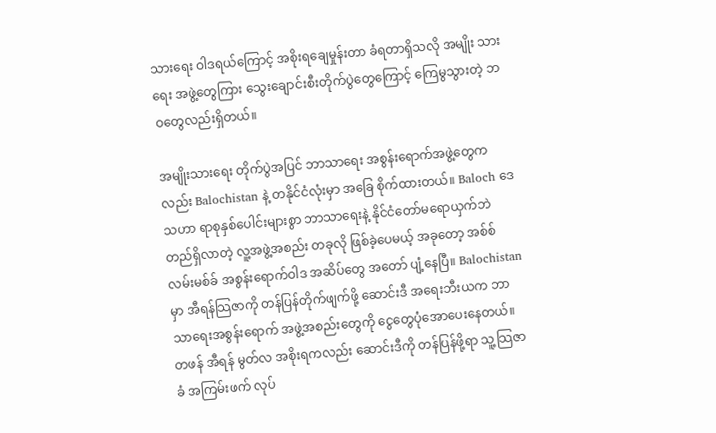သားရေး ဝါဒရယ်ကြောင့် အစိုးရချေမှုန်းတာ ခံရတာရှိသလို အမျိုး သားရေး အဖွဲ့တွေကြား သွေးချောင်းစီးတိုက်ပွဲတွေကြောင့် ကြေမွသွားတဲ့ ဘဝတွေလည်းရှိတယ်။

အမျိုးသားရေး တိုက်ပွဲအပြင် ဘာသာရေး အစွန်းရောက်အဖွဲ့တွေကလည်း Balochistan နဲ့ တနိုင်ငံလုံးမှာ အခြေ စိုက်ထားတယ်။ Baloch ဒေသဟာ ရာစုနှစ်ပေါင်းများစွာ ဘာသာရေးနဲ့ နိုင်ငံတော်မရောယှက်ဘဲ တည်ရှိလာတဲ့ လူ့အဖွဲ့အစည်း တခုလို ဖြစ်ခဲ့ပေမယ့် အခုတော့ အစ်စ်လမ်းမစ်ခ် အစွန်းရောက်ဝါဒ အဆိပ်တွေ အတော် ပျံ့နေပြီ။ Balochistan မှာ အီရန်သြဇာကို တန်ပြန်တိုက်ဖျက်ဖို့ ဆောင်းဒီ အရေးဘီးယက ဘာသာရေးအစွန်းရောက် အဖွဲ့အစည်းတွေကို ငွေတွေပုံအောပေးနေတယ်။ တဖန် အီရန် မွတ်လ အစိုးရကလည်း ဆောင်းဒီကို တန်ပြန်ဖို့ရာ သူ့သြဇာခံ အကြမ်းဖက် လုပ်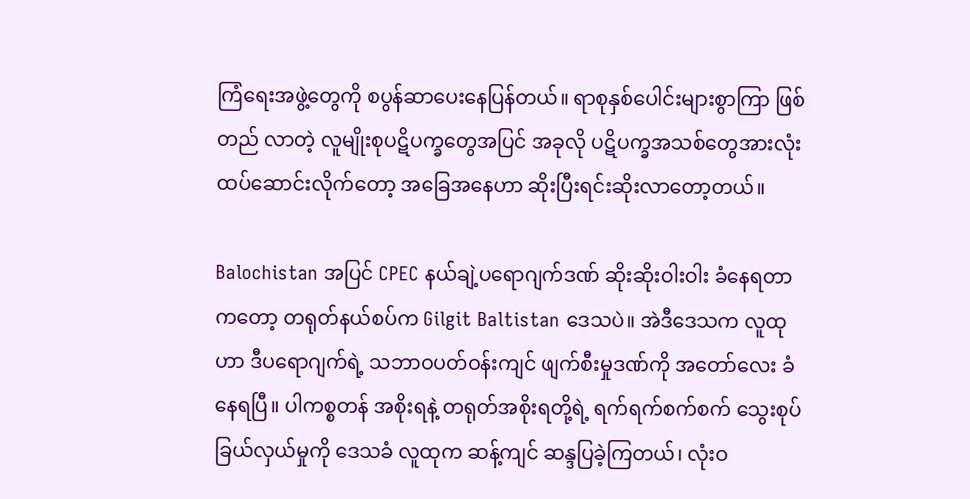ကြံရေးအဖွဲ့တွေကို စပွန်ဆာပေးနေပြန်တယ်။ ရာစုနှစ်ပေါင်းများစွာကြာ ဖြစ်တည် လာတဲ့ လူမျိုးစုပဋိပက္ခတွေအပြင် အခုလို ပဋိပက္ခအသစ်တွေအားလုံး ထပ်ဆောင်းလိုက်တော့ အခြေအနေဟာ ဆိုးပြီးရင်းဆိုးလာတော့တယ်။

Balochistan အပြင် CPEC နယ်ချဲ့ပရောဂျက်ဒဏ် ဆိုးဆိုးဝါးဝါး ခံနေရတာကတော့ တရုတ်နယ်စပ်က Gilgit Baltistan ဒေသပဲ။ အဲဒီဒေသက လူထုဟာ ဒီပရောဂျက်ရဲ့ သဘာဝပတ်ဝန်းကျင် ဖျက်စီးမှုဒဏ်ကို အတော်လေး ခံနေရပြီ။ ပါကစ္စတန် အစိုးရနဲ့ တရုတ်အစိုးရတို့ရဲ့ ရက်ရက်စက်စက် သွေးစုပ်ခြယ်လှယ်မှုကို ဒေသခံ လူထုက ဆန့်ကျင် ဆန္ဒပြခဲ့ကြတယ်၊ လုံးဝ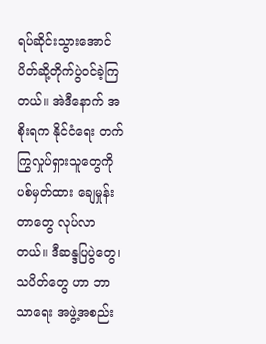ရပ်ဆိုင်းသွားအောင် ပိတ်ဆို့တိုက်ပွဲဝင်ခဲ့ကြတယ်။ အဲဒီနောက် အစိုးရက နိုင်ငံရေး တက်ကြွလှုပ်ရှားသူတွေကို ပစ်မှတ်ထား ချေမှုန်းတာတွေ လုပ်လာတယ်။ ဒီဆန္ဒပြပွဲတွေ၊ သပိတ်တွေ ဟာ ဘာသာရေး အဖွဲ့အစည်း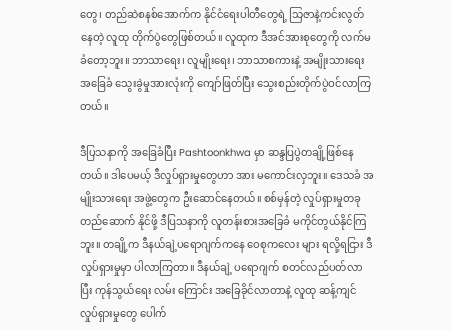တွေ၊ တည်ဆဲစနစ်အောက်က နိုင်ငံရေးပါတီတွေရဲ့ သြဇာနဲ့ကင်းလွတ်နေတဲ့ လူထု တိုက်ပွဲတွေဖြစ်တယ်။ လူထုက ဒီအင်အားစုတွေကို လက်မခံတော့ဘူး။ ဘာသာရေး၊ လူမျိုးရေး၊ ဘာသာစကားနဲ့ အမျိုးသားရေး အခြေခံ သွေးခွဲမှုအားလုံးကို ကျော်ဖြတ်ပြီး သွေးစည်းတိုက်ပွဲဝင်လာကြတယ်။

ဒီပြသနာကို အခြေခံပြီး Pashtoonkhwa မှာ ဆန္ဒပြပွဲတချို့ဖြစ်နေတယ်။ ဒါပေမယ့် ဒီလှုပ်ရှားမှုတွေဟာ အား မကောင်းလှဘူး။ ဒေသခံ အမျိုးသားရေး အဖွဲ့တွေက ဦးဆောင်နေတယ်။ စစ်မှန်တဲ့ လှုပ်ရှားမှုတခု တည်ဆောက် နိုင်ဖို့ ဒီပြသနာကို လူတန်းစားအခြေခံ မကိုင်တွယ်နိုင်ကြဘူး။ တချို့က ဒီနယ်ချဲ့ပရောဂျက်ကနေ ဝေစုကလေး များ ရလို့ရငြား ဒီလှုပ်ရှားမှုမှာ ပါလာကြတာ။ ဒီနယ်ချဲ့ ပရောဂျက် စတင်လည်ပတ်လာပြီး ကုန်သွယ်ရေး လမ်း ကြောင်း အခြေခိုင်လာတာနဲ့ လူထု ဆန့်ကျင်လှုပ်ရှားမှုတွေ ပေါက်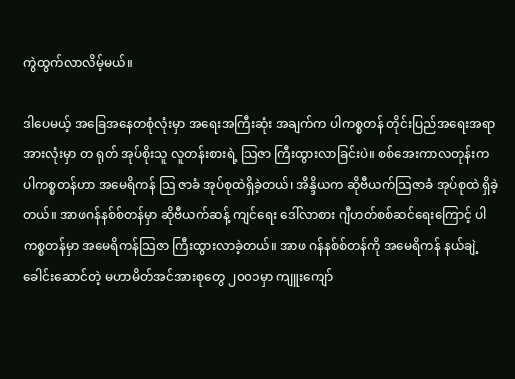ကွဲထွက်လာလိမ့်မယ်။

ဒါပေမယ့် အခြေအနေတစုံလုံးမှာ အရေးအကြီးဆုံး အချက်က ပါကစ္စတန် တိုင်းပြည်အရေးအရာ အားလုံးမှာ တ ရုတ် အုပ်စိုးသူ လူတန်းစားရဲ့ သြဇာ ကြီးထွားလာခြင်းပဲ။ စစ်အေးကာလတုန်းက ပါကစ္စတန်ဟာ အမေရိကန် သြ ဇာခံ အုပ်စုထဲရှိခဲ့တယ်၊ အိန္ဒိယက ဆိုဗီယက်သြဇာခံ အုပ်စုထဲ ရှိခဲ့တယ်။ အာဖဂန်နစ်စ်တန်မှာ ဆိုဗီယက်ဆန့် ကျင်ရေး ဒေါ်လာစား ဂျီဟတ်စစ်ဆင်ရေးကြောင့် ပါကစ္စတန်မှာ အမေရိကန်သြဇာ ကြီးထွားလာခဲ့တယ်။ အာဖ ဂန်နစ်စ်တန်ကို အမေရိကန် နယ်ချဲ့ခေါင်းဆောင်တဲ့ မဟာမိတ်အင်အားစုတွေ ၂၀၀၁မှာ ကျူးကျော်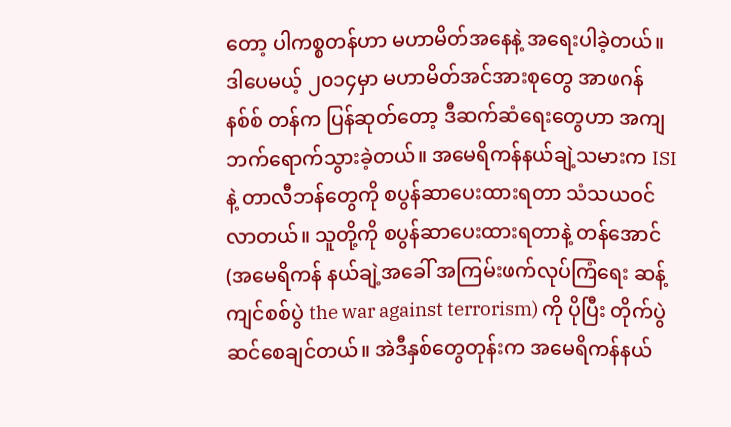တော့ ပါကစ္စတန်ဟာ မဟာမိတ်အနေနဲ့ အရေးပါခဲ့တယ်။ ဒါပေမယ့် ၂၀၁၄မှာ မဟာမိတ်အင်အားစုတွေ အာဖဂန်နစ်စ် တန်က ပြန်ဆုတ်တော့ ဒီဆက်ဆံရေးတွေဟာ အကျဘက်ရောက်သွားခဲ့တယ်။ အမေရိကန်နယ်ချဲ့သမားက ISI နဲ့ တာလီဘန်တွေကို စပွန်ဆာပေးထားရတာ သံသယဝင်လာတယ်။ သူတို့ကို စပွန်ဆာပေးထားရတာနဲ့ တန်အောင် (အမေရိကန် နယ်ချဲ့အခေါ် အကြမ်းဖက်လုပ်ကြံရေး ဆန့်ကျင်စစ်ပွဲ the war against terrorism) ကို ပိုပြီး တိုက်ပွဲဆင်စေချင်တယ်။ အဲဒီနှစ်တွေတုန်းက အမေရိကန်နယ်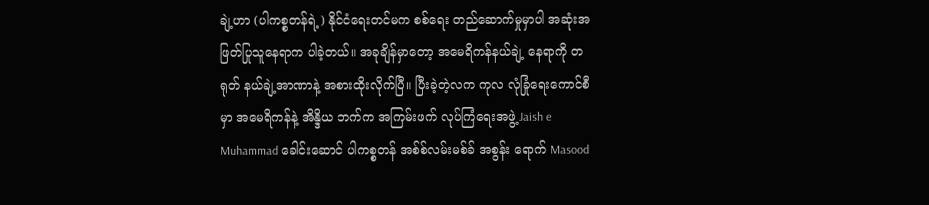ချဲ့ဟာ (ပါကစ္စတန်ရဲ့) နိုင်ငံရေးတင်မက စစ်ရေး တည်ဆောက်မှုမှာပါ အဆုံးအဖြတ်ပြုသူနေရာက ပါခဲ့တယ်။ အခုချိန်မှာတော့ အမေရိကန်နယ်ချဲ့ နေရာကို တရုတ် နယ်ချဲ့အာဏာနဲ့ အစားထိုးလိုက်ပြီ။ ပြီးခဲ့တဲ့လက ကုလ လုံခြုံရေးကောင်စီမှာ အမေရိကန်နဲ့ အိန္ဒိယ ဘက်က အကြမ်းဖက် လုပ်ကြံရေးအဖွဲ့ Jaish e Muhammad ခေါင်းဆောင် ပါကစ္စတန် အစ်စ်လမ်းမစ်ခ် အစွန်း ရောက် Masood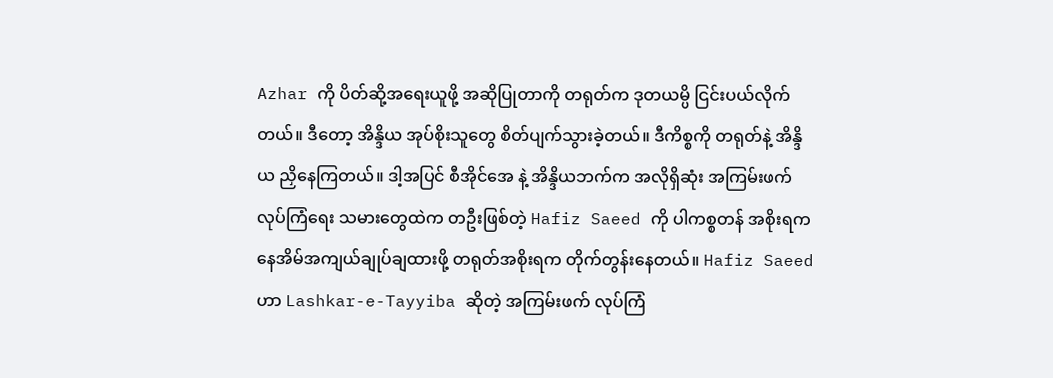Azhar ကို ပိတ်ဆို့အရေးယူဖို့ အဆိုပြုတာကို တရုတ်က ဒုတယမ္ပိ ငြင်းပယ်လိုက်တယ်။ ဒီတော့ အိန္ဒိယ အုပ်စိုးသူတွေ စိတ်ပျက်သွားခဲ့တယ်။ ဒီကိစ္စကို တရုတ်နဲ့ အိန္ဒိယ ညှိနေကြတယ်။ ဒါ့အပြင် စီအိုင်အေ နဲ့ အိန္ဒိယဘက်က အလိုရှိဆုံး အကြမ်းဖက်လုပ်ကြံရေး သမားတွေထဲက တဦးဖြစ်တဲ့ Hafiz Saeed ကို ပါကစ္စတန် အစိုးရက နေအိမ်အကျယ်ချုပ်ချထားဖို့ တရုတ်အစိုးရက တိုက်တွန်းနေတယ်။ Hafiz Saeed ဟာ Lashkar-e-Tayyiba ဆိုတဲ့ အကြမ်းဖက် လုပ်ကြံ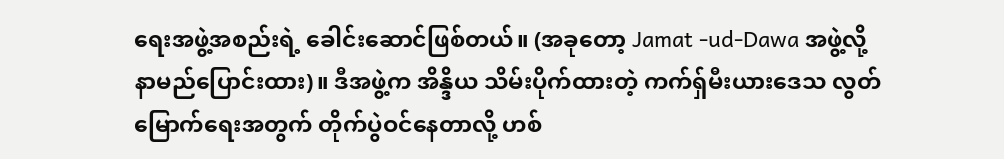ရေးအဖွဲ့အစည်းရဲ့ ခေါင်းဆောင်ဖြစ်တယ်။ (အခုတော့ Jamat -ud-Dawa အဖွဲ့လို့ နာမည်ပြောင်းထား)။ ဒီအဖွဲ့က အိန္ဒိယ သိမ်းပိုက်ထားတဲ့ ကက်ရှ်မီးယားဒေသ လွတ်မြောက်ရေးအတွက် တိုက်ပွဲဝင်နေတာလို့ ဟစ်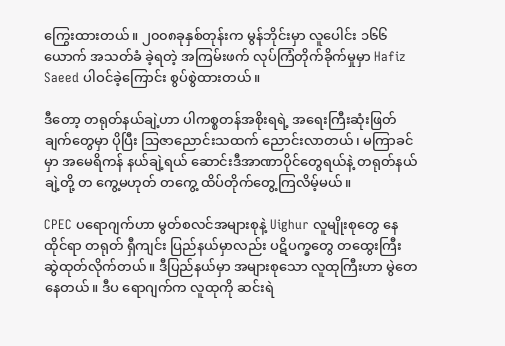ကြွေးထားတယ်။ ၂၀၀၈ခုနှစ်တုန်းက မွန်ဘိုင်းမှာ လူပေါင်း ၁၆၆ ယောက် အသတ်ခံ ခဲ့ရတဲ့ အကြမ်းဖက် လုပ်ကြံတိုက်ခိုက်မှုမှာ Hafiz Saeed ပါဝင်ခဲ့ကြောင်း စွပ်စွဲထားတယ်။

ဒီတော့ တရုတ်နယ်ချဲ့ဟာ ပါကစ္စတန်အစိုးရရဲ့ အရေးကြီးဆုံးဖြတ်ချက်တွေမှာ ပိုပြီး သြဇာညောင်းသထက် ညောင်းလာတယ်၊ မကြာခင်မှာ အမေရိကန် နယ်ချဲ့ရယ် ဆောင်းဒီအာဏာပိုင်တွေရယ်နဲ့ တရုတ်နယ်ချဲ့တို့ တ ကွေ့မဟုတ် တကွေ့ ထိပ်တိုက်တွေ့ကြလိမ့်မယ်။

CPEC ပရောဂျက်ဟာ မွတ်စလင်အများစုနဲ့ Uighur လူမျိုးစုတွေ နေထိုင်ရာ တရုတ် ရှီကျင်း ပြည်နယ်မှာလည်း ပဋိပက္ခတွေ တထွေးကြီး ဆွဲထုတ်လိုက်တယ်။ ဒီပြည်နယ်မှာ အများစုသော လူထုကြီးဟာ မွဲတေနေတယ်။ ဒီပ ရောဂျက်က လူထုကို ဆင်းရဲ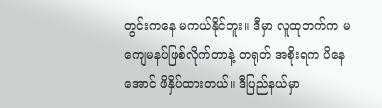တွင်းကနေ မကယ်နိုင်ဘူး။ ဒီမှာ လူထုဘက်က မကျေမနပ်ဖြစ်လိုက်တာနဲ့ တရုတ် အစိုးရက ပိနေအောင် ဖိနှိပ်ထားတယ်။ ဒီပြည်နယ်မှာ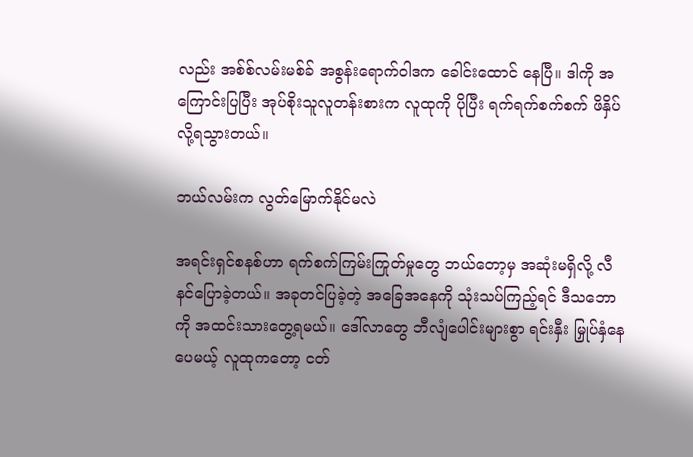လည်း အစ်စ်လမ်းမစ်ခ် အစွန်းရောက်ဝါဒက ခေါင်းထောင် နေပြီ။ ဒါကို အကြောင်းပြပြီး အုပ်စိုးသူလူတန်းစားက လူထုကို ပိုပြီး ရက်ရက်စက်စက် ဖိနှိပ်လို့ရသွားတယ်။

ဘယ်လမ်းက လွတ်မြောက်နိုင်မလဲ

အရင်းရှင်စနစ်ဟာ ရက်စက်ကြမ်းကြုတ်မှုတွေ ဘယ်တော့မှ အဆုံးမရှိလို့ လီနင်ပြောခဲ့တယ်။ အခုတင်ပြခဲ့တဲ့ အခြေအနေကို သုံးသပ်ကြည့်ရင် ဒီသဘောကို အထင်းသားတွေ့ရမယ်။ ဒေါ်လာတွေ ဘီလျံပေါင်းများစွာ ရင်းနှီး မြှုပ်နှံနေပေမယ့် လူထုကတော့ ငတ်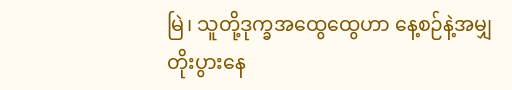မြဲ၊ သူတို့ဒုက္ခအထွေထွေဟာ နေ့စဉ်နဲ့အမျှ တိုးပွားနေ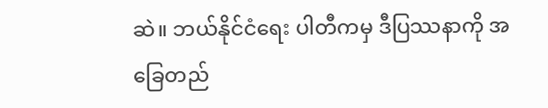ဆဲ။ ဘယ်နိုင်ငံရေး ပါတီကမှ ဒီပြဿနာကို အခြေတည်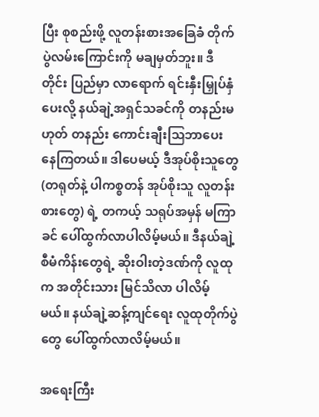ပြီး စုစည်းဖို့ လူတန်းစားအခြေခံ တိုက်ပွဲလမ်းကြောင်းကို မချမှတ်ဘူး။ ဒီတိုင်း ပြည်မှာ လာရောက် ရင်းနှီးမြှုပ်နှံပေးလို့ နယ်ချဲ့အရှင်သခင်ကို တနည်းမဟုတ် တနည်း ကောင်းချီးသြဘာပေး နေကြတယ်။ ဒါပေမယ့် ဒီအုပ်စိုးသူတွေ (တရုတ်နဲ့ ပါကစ္စတန် အုပ်စိုးသူ လူတန်းစားတွေ) ရဲ့ တကယ့် သရုပ်အမှန် မကြာခင် ပေါ်ထွက်လာပါလိမ့်မယ်။ ဒီနယ်ချဲ့ စီမံကိန်းတွေရဲ့ ဆိုးဝါးတဲ့ဒဏ်ကို လူထုက အတိုင်းသား မြင်သိလာ ပါလိမ့်မယ်။ နယ်ချဲ့ဆန့်ကျင်ရေး လူထုတိုက်ပွဲတွေ ပေါ်ထွက်လာလိမ့်မယ်။

အရေးကြီး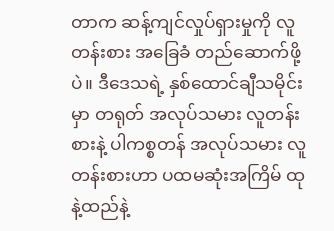တာက ဆန့်ကျင်လှုပ်ရှားမှုကို လူတန်းစား အခြေခံ တည်ဆောက်ဖို့ပဲ။ ဒီဒေသရဲ့ နှစ်ထောင်ချီသမိုင်းမှာ တရုတ် အလုပ်သမား လူတန်းစားနဲ့ ပါကစ္စတန် အလုပ်သမား လူတန်းစားဟာ ပထမဆုံးအကြိမ် ထုနဲ့ထည်နဲ့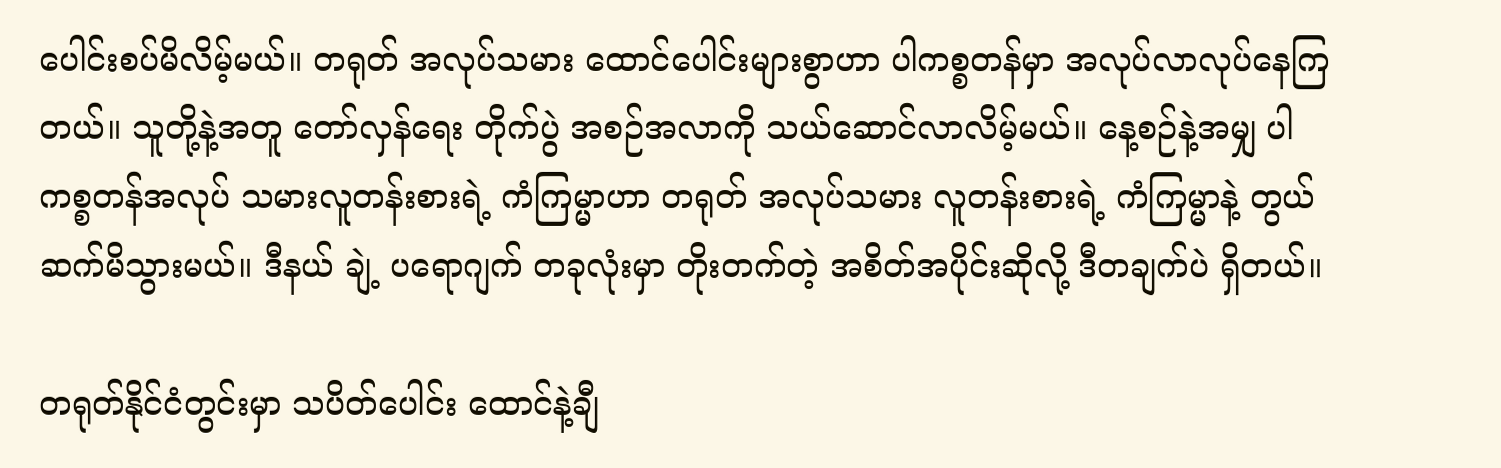ပေါင်းစပ်မိလိမ့်မယ်။ တရုတ် အလုပ်သမား ထောင်ပေါင်းများစွာဟာ ပါကစ္စတန်မှာ အလုပ်လာလုပ်နေကြတယ်။ သူတို့နဲ့အတူ တော်လှန်ရေး တိုက်ပွဲ အစဉ်အလာကို သယ်ဆောင်လာလိမ့်မယ်။ နေ့စဉ်နဲ့အမျှ ပါကစ္စတန်အလုပ် သမားလူတန်းစားရဲ့ ကံကြမ္မာဟာ တရုတ် အလုပ်သမား လူတန်းစားရဲ့ ကံကြမ္မာနဲ့ တွယ်ဆက်မိသွားမယ်။ ဒီနယ် ချဲ့ ပရောဂျက် တခုလုံးမှာ တိုးတက်တဲ့ အစိတ်အပိုင်းဆိုလို့ ဒီတချက်ပဲ ရှိတယ်။

တရုတ်နိုင်ငံတွင်းမှာ သပိတ်ပေါင်း ထောင်နဲ့ချီ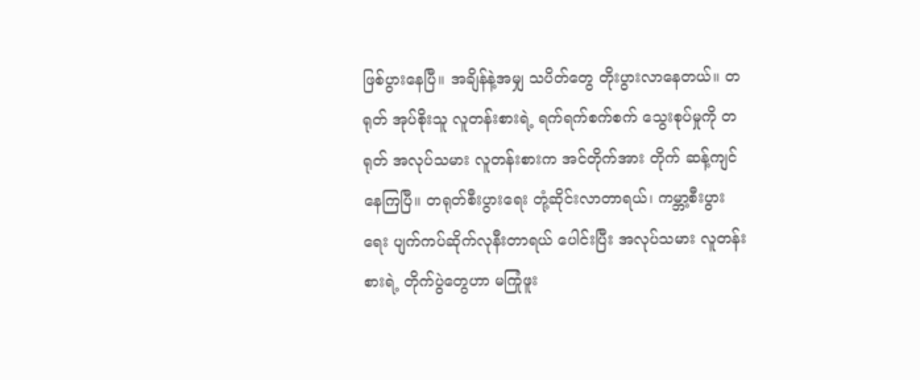ဖြစ်ပွားနေပြီ။ အချိန်နဲ့အမျှ သပိတ်တွေ တိုးပွားလာနေတယ်။ တ ရုတ် အုပ်စိုးသူ လူတန်းစားရဲ့ ရက်ရက်စက်စက် သွေးစုပ်မှုကို တရုတ် အလုပ်သမား လူတန်းစားက အင်တိုက်အား တိုက် ဆန့်ကျင်နေကြပြီ။ တရုတ်စီးပွားရေး တုံ့ဆိုင်းလာတာရယ်၊ ကမ္ဘာ့စီးပွားရေး ပျက်ကပ်ဆိုက်လုနီးတာရယ် ပေါင်းပြီး အလုပ်သမား လူတန်းစားရဲ့ တိုက်ပွဲတွေဟာ မကြုံဖူး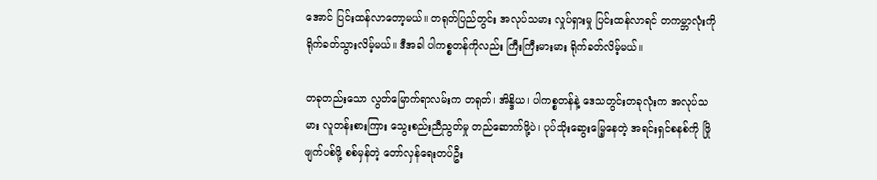အောင် ပြင်းထန်လာတော့မယ်။ တရုတ်ပြည်တွင်း အလုပ်သမား လှုပ်ရှားမှု ပြင်းထန်လာရင် တကမ္ဘာလုံးကို ရိုက်ခတ်သွားလိမ့်မယ်။ ဒီအခါ ပါကစ္စတန်ကိုလည်း ကြီးကြီးမားမား ရိုက်ခတ်လိမ့်မယ်။

တခုတည်းသော လွတ်မြောက်ရာလမ်းက တရုတ်၊ အိန္ဒိယ၊ ပါကစ္စတန်နဲ့ ဒေသတွင်းတခုလုံးက အလုပ်သမား လူတန်းစားကြား သွေးစည်းညီညွတ်မှု တည်ဆောက်ဖို့ပဲ၊ ပုပ်သိုးဆွေးမြေ့နေတဲ့ အရင်းရှင်စနစ်ကို ဖြိုဖျက်ပစ်ဖို့ စစ်မှန်တဲ့ တော်လှန်ရေးတပ်ဦး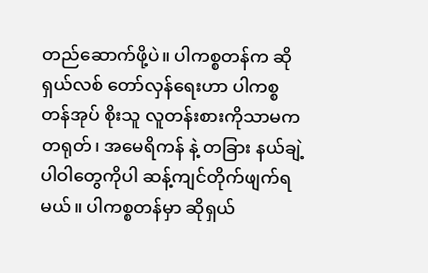တည်ဆောက်ဖို့ပဲ။ ပါကစ္စတန်က ဆိုရှယ်လစ် တော်လှန်ရေးဟာ ပါကစ္စတန်အုပ် စိုးသူ လူတန်းစားကိုသာမက တရုတ်၊ အမေရိကန် နဲ့ တခြား နယ်ချဲ့ပါဝါတွေကိုပါ ဆန့်ကျင်တိုက်ဖျက်ရမယ်။ ပါကစ္စတန်မှာ ဆိုရှယ်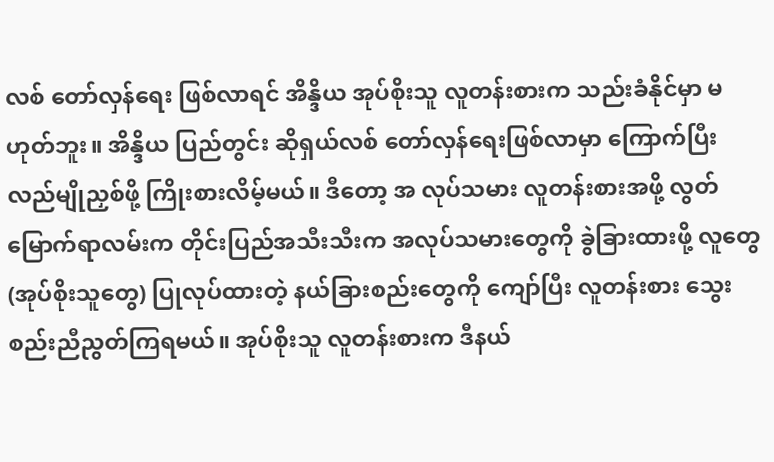လစ် တော်လှန်ရေး ဖြစ်လာရင် အိန္ဒိယ အုပ်စိုးသူ လူတန်းစားက သည်းခံနိုင်မှာ မဟုတ်ဘူး။ အိန္ဒိယ ပြည်တွင်း ဆိုရှယ်လစ် တော်လှန်ရေးဖြစ်လာမှာ ကြောက်ပြီး လည်မျိုညှစ်ဖို့ ကြိုးစားလိမ့်မယ်။ ဒီတော့ အ လုပ်သမား လူတန်းစားအဖို့ လွတ်မြောက်ရာလမ်းက တိုင်းပြည်အသီးသီးက အလုပ်သမားတွေကို ခွဲခြားထားဖို့ လူတွေ (အုပ်စိုးသူတွေ) ပြုလုပ်ထားတဲ့ နယ်ခြားစည်းတွေကို ကျော်ပြီး လူတန်းစား သွေးစည်းညီညွတ်ကြရမယ်။ အုပ်စိုးသူ လူတန်းစားက ဒီနယ်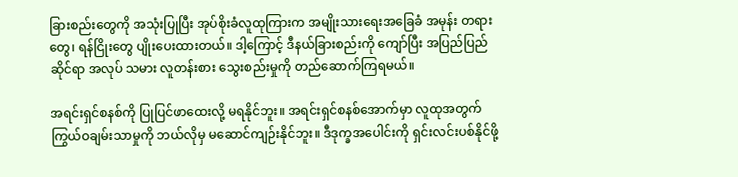ခြားစည်းတွေကို အသုံးပြုပြီး အုပ်စိုးခံလူထုကြားက အမျိုးသားရေးအခြေခံ အမုန်း တရားတွေ၊ ရန်ငြိုးတွေ ပျိုးပေးထားတယ်။ ဒါ့ကြောင့် ဒီနယ်ခြားစည်းကို ကျော်ပြီး အပြည်ပြည်ဆိုင်ရာ အလုပ် သမား လူတန်းစား သွေးစည်းမှုကို တည်ဆောက်ကြရမယ်။

အရင်းရှင်စနစ်ကို ပြုပြင်ဖာထေးလို့ မရနိုင်ဘူး။ အရင်းရှင်စနစ်အောက်မှာ လူထုအတွက် ကြွယ်ဝချမ်းသာမှုကို ဘယ်လိုမှ မဆောင်ကျဉ်းနိုင်ဘူး။ ဒီဒုက္ခအပေါင်းကို ရှင်းလင်းပစ်နိုင်ဖို့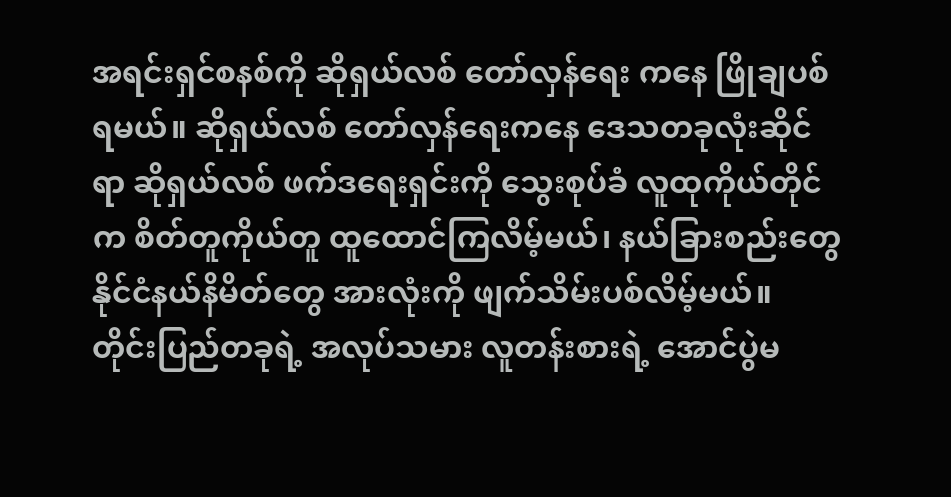အရင်းရှင်စနစ်ကို ဆိုရှယ်လစ် တော်လှန်ရေး ကနေ ဖြိုချပစ်ရမယ်။ ဆိုရှယ်လစ် တော်လှန်ရေးကနေ ဒေသတခုလုံးဆိုင်ရာ ဆိုရှယ်လစ် ဖက်ဒရေးရှင်းကို သွေးစုပ်ခံ လူထုကိုယ်တိုင်က စိတ်တူကိုယ်တူ ထူထောင်ကြလိမ့်မယ်၊ နယ်ခြားစည်းတွေ နိုင်ငံနယ်နိမိတ်တွေ အားလုံးကို ဖျက်သိမ်းပစ်လိမ့်မယ်။ တိုင်းပြည်တခုရဲ့ အလုပ်သမား လူတန်းစားရဲ့ အောင်ပွဲမ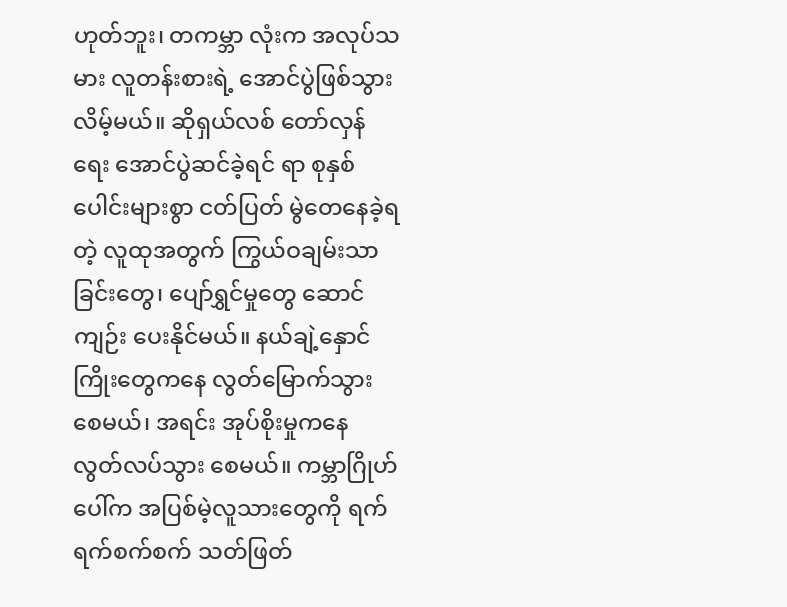ဟုတ်ဘူး၊ တကမ္ဘာ လုံးက အလုပ်သမား လူတန်းစားရဲ့ အောင်ပွဲဖြစ်သွားလိမ့်မယ်။ ဆိုရှယ်လစ် တော်လှန်ရေး အောင်ပွဲဆင်ခဲ့ရင် ရာ စုနှစ် ပေါင်းများစွာ ငတ်ပြတ် မွဲတေနေခဲ့ရတဲ့ လူထုအတွက် ကြွယ်ဝချမ်းသာခြင်းတွေ၊ ပျော်ရွှင်မှုတွေ ဆောင် ကျဉ်း ပေးနိုင်မယ်။ နယ်ချဲ့နှောင်ကြိုးတွေကနေ လွတ်မြောက်သွားစေမယ်၊ အရင်း အုပ်စိုးမှုကနေ လွတ်လပ်သွား စေမယ်။ ကမ္ဘာဂြိုဟ်ပေါ်က အပြစ်မဲ့လူသားတွေကို ရက်ရက်စက်စက် သတ်ဖြတ်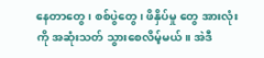နေတာတွေ၊ စစ်ပွဲတွေ၊ ဖိနှိပ်မှု တွေ အားလုံးကို အဆုံးသတ် သွားစေလိမ့်မယ်။ အဲဒီ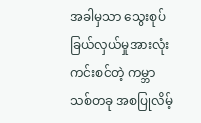အခါမှသာ သွေးစုပ်ခြယ်လှယ်မှုအားလုံး ကင်းစင်တဲ့ ကမ္ဘာ သစ်တခု အစပြုလိမ့်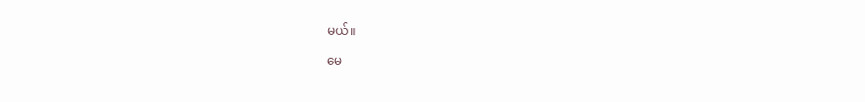မယ်။

မေ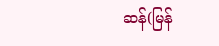ဆန်(မြန်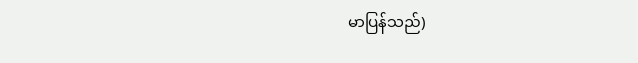မာပြန်သည်)